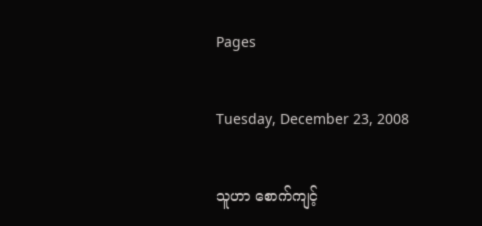Pages

Tuesday, December 23, 2008

သူဟာ စောက်ကျင့်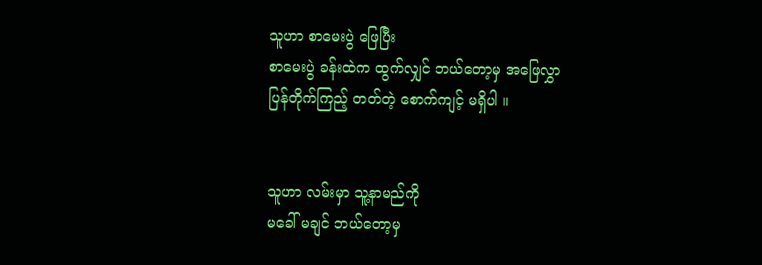သူဟာ စာမေးပွဲ ဖြေပြီး
စာမေးပွဲ ခန်းထဲက ထွက်လျှင် ဘယ်တော့မှ အဖြေလွှာ
ပြန်တိုက်ကြည့် တတ်တဲ့ စောက်ကျင့် မရှိပါ ။


သူဟာ လမ်းမှာ သူ့နာမည်ကို
မခေါ် မချင် ဘယ်တော့မှ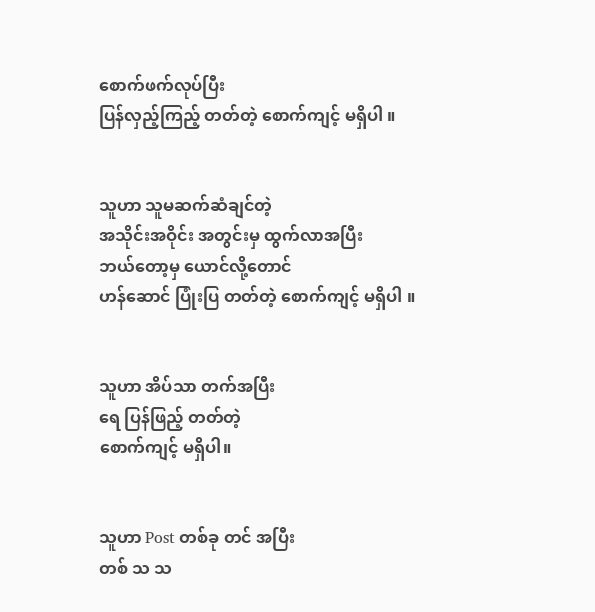စောက်ဖက်လုပ်ပြီး
ပြန်လှည့်ကြည့် တတ်တဲ့ စောက်ကျင့် မရှိပါ ။


သူဟာ သူမဆက်ဆံချင်တဲ့
အသိုင်းအဝိုင်း အတွင်းမှ ထွက်လာအပြီး
ဘယ်တော့မှ ယောင်လို့တောင်
ဟန်ဆောင် ပြုံးပြ တတ်တဲ့ စောက်ကျင့် မရှိပါ ။


သူဟာ အိပ်သာ တက်အပြီး
ရေ ပြန်ဖြည့် တတ်တဲ့
စောက်ကျင့် မရှိပါ။


သူဟာ Post တစ်ခု တင် အပြီး
တစ် သ သ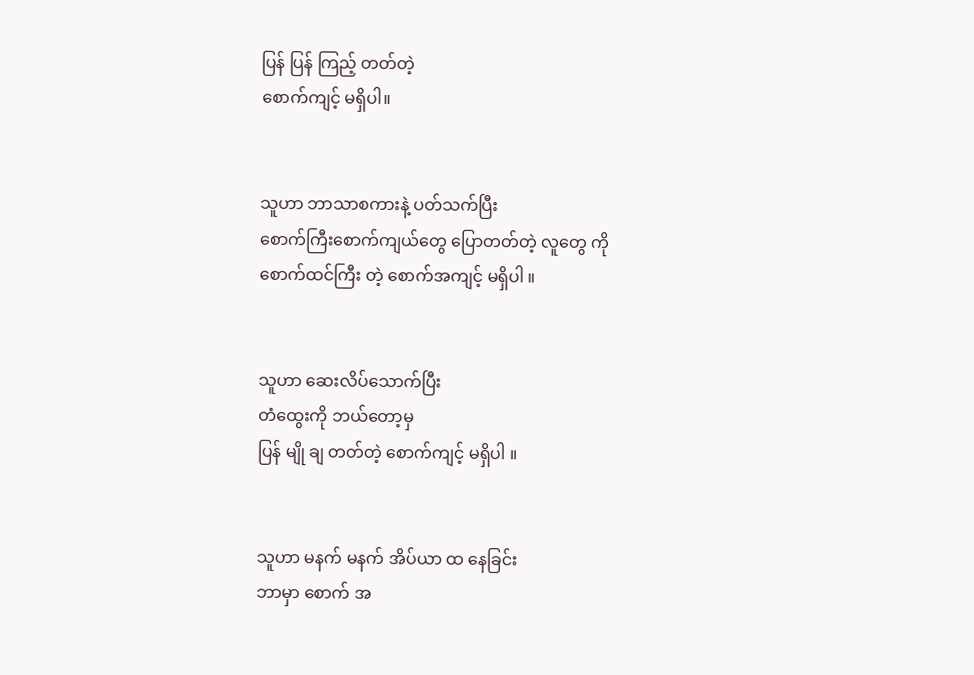ပြန် ပြန် ကြည့် တတ်တဲ့
စောက်ကျင့် မရှိပါ။


သူဟာ ဘာသာစကားနဲ့ ပတ်သက်ပြီး
စောက်ကြီးစောက်ကျယ်တွေ ပြောတတ်တဲ့ လူတွေ ကို
စောက်ထင်ကြီး တဲ့ စောက်အကျင့် မရှိပါ ။


သူဟာ ဆေးလိပ်သောက်ပြီး
တံထွေးကို ဘယ်တော့မှ
ပြန် မျို ချ တတ်တဲ့ စောက်ကျင့် မရှိပါ ။


သူဟာ မနက် မနက် အိပ်ယာ ထ နေခြင်း
ဘာမှာ စောက် အ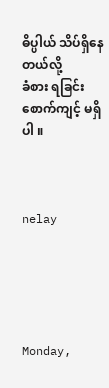ဓိပ္ပါယ် သိပ်ရှိနေတယ်လို့
ခံစား ရခြင်း စောက်ကျင့် မရှိပါ ။



nelay





Monday,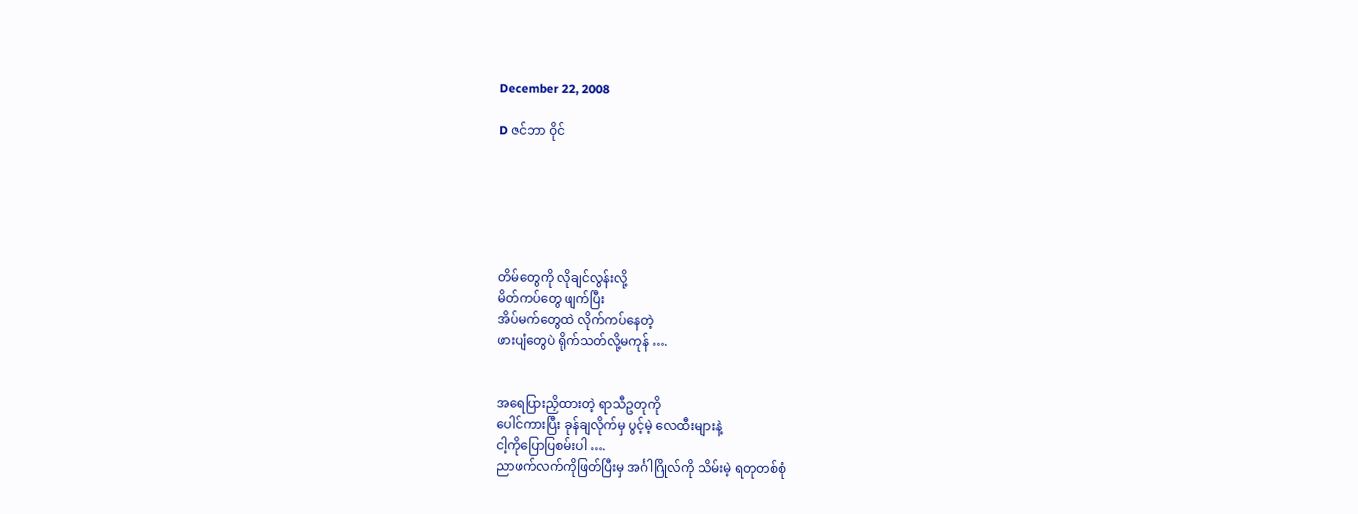December 22, 2008

D ဇင်ဘာ ဝိုင်






တိမ်တွေကို လိုချင်လွန်းလို့
မိတ်ကပ်တွေ ဖျက်ပြီး
အိပ်မက်တွေထဲ လိုက်ကပ်နေတဲ့
ဖားပျံတွေပဲ ရိုက်သတ်လို့မကုန် ….


အရေပြားညှိထားတဲ့ ရာသီဥတုကို
ပေါင်ကားပြီး ခုန်ချလိုက်မှ ပွင့်မဲ့ လေထီးများနဲ့
ငါ့ကိုပြောပြစမ်းပါ ….
ညာဖက်လက်ကိုဖြတ်ပြီးမှ အင်္ဂါဂြိုလ်ကို သိမ်းမဲ့ ရတုတစ်စုံ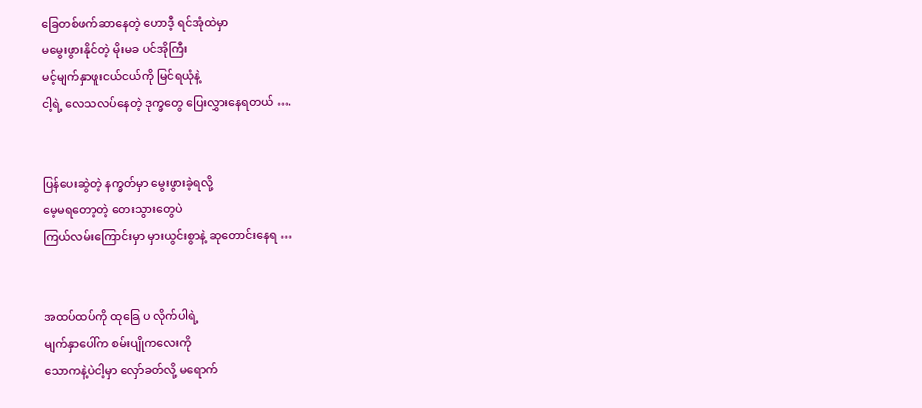ခြေတစ်ဖက်ဆာနေတဲ့ ဟောဒီ့ ရင်အုံထဲမှာ
မမွေးဖွားနိုင်တဲ့ မိုးမခ ပင်အိုကြီး
မင့်မျက်နှာဖူးငယ်ငယ်ကို မြင်ရယုံနဲ့
ငါ့ရဲ့ လေသလပ်နေတဲ့ ဒုက္ခတွေ ပြေးလွှားနေရတယ် ….


ပြန်ပေးဆွဲတဲ့ နက္ခတ်မှာ မွေးဖွားခဲ့ရလို့
မေ့မရတော့တဲ့ တေးသွားတွေပဲ
ကြယ်လမ်းကြောင်းမှာ မှားယွင်းစွာနဲ့ ဆုတောင်းနေရ …


အထပ်ထပ်ကို ထုခြေ ပ လိုက်ပါရဲ့
မျက်နှာပေါ်က စမ်းပျိုကလေးကို
သောကနဲ့ပဲငါ့မှာ လှော်ခတ်လို့ မရောက်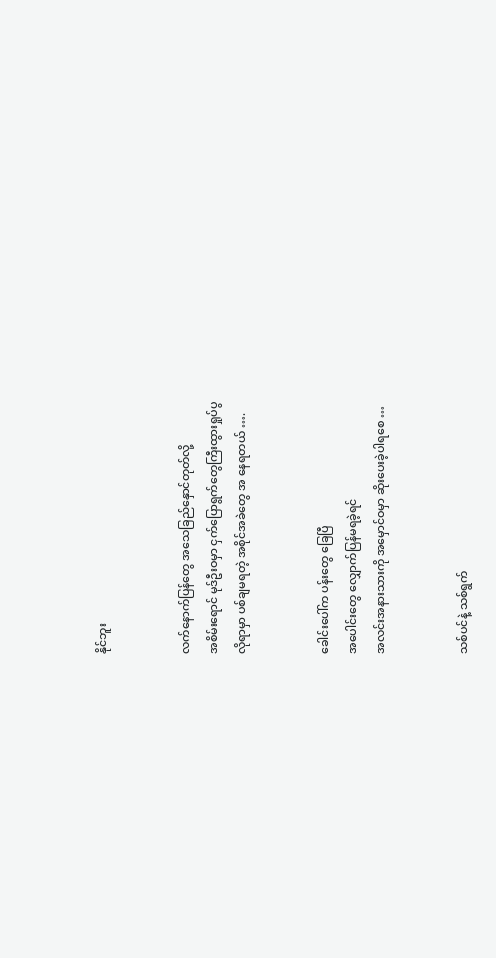နိုင်ဘူး


လက်နောက်ပြန်တွေ အသေခြည်နှောင်တုတ်လို့
အစိမ်းရောင် မုဒ်ဦးဝမှာ ငှက်ပြောရွက်တွေကြီးထွားရှုပ်ပွ
လိုရာမှာ ပစ်ချမရတဲ့ အစိုင်အခဲတွေ အ နေရတယ် ….


ခေါင်းပေါ်က ပန်းတွေ ခြေပြီ
အပေါင်းတွေ လျှောက်ပြန်မရခဲ့ရင်
အလင်းအနားသားကို အမှောင်ဝမှာ ဆိုးပေးခဲ့ပါရစေ …


သစ်ပင်နဲ့ သစ်ရွက်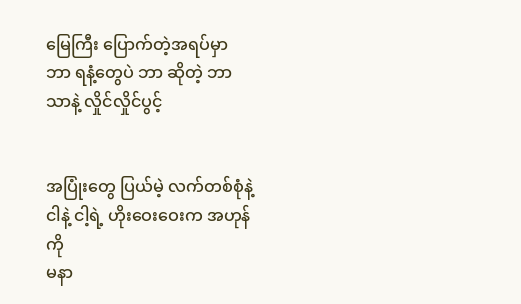မြေကြီး ပြောက်တဲ့အရပ်မှာ
ဘာ ရနံ့တွေပဲ ဘာ ဆိုတဲ့ ဘာသာနဲ့ လှိုင်လှိုင်ပွင့်


အပြုံးတွေ ပြယ်မဲ့ လက်တစ်စုံနဲ့
ငါနဲ့ ငါ့ရဲ့ ဟိုးဝေးဝေးက အဟုန်ကို
မနာ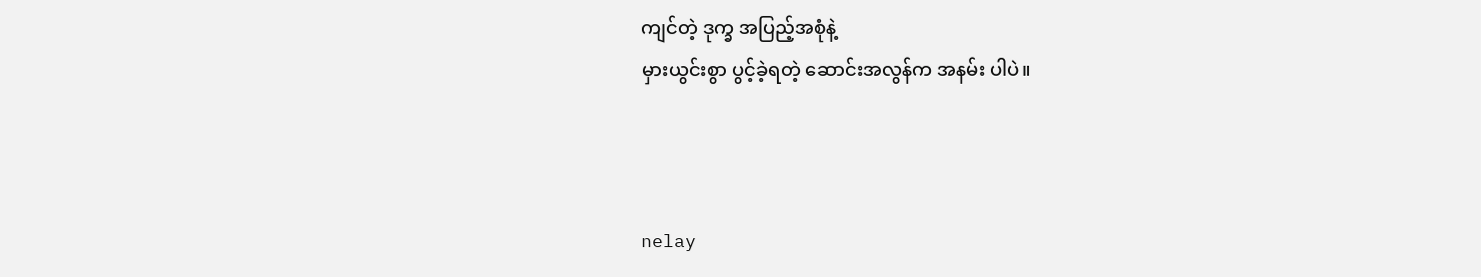ကျင်တဲ့ ဒုက္ခ အပြည့်အစုံနဲ့
မှားယွင်းစွာ ပွင့်ခဲ့ရတဲ့ ဆောင်းအလွန်က အနမ်း ပါပဲ။



nelay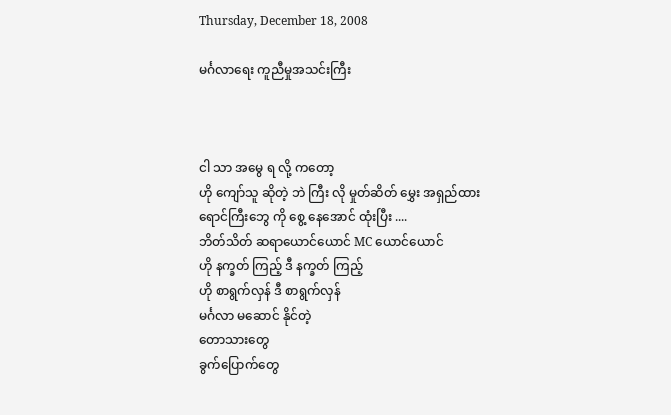Thursday, December 18, 2008

မင်္ဂလာရေး ကူညီမှုအသင်းကြီး



ငါ သာ အမွေ ရ လို့ ကတော့
ဟို ကျော်သူ ဆိုတဲ့ ဘဲ ကြီး လို မှုတ်ဆိတ် မွှေး အရှည်ထား
ရောင်ကြီးဘွေ ကို စွေ့ နေအောင် ထုံးပြီး ....
ဘိတ်သိတ် ဆရာယောင်ယောင် MC ယောင်ယောင်
ဟို နက္ခတ် ကြည့် ဒီ နက္ခတ် ကြည့်
ဟို စာရွက်လှန် ဒီ စာရွက်လှန်
မင်္ဂလာ မဆောင် နိုင်တဲ့
တောသားတွေ
ခွက်ပြောက်တွေ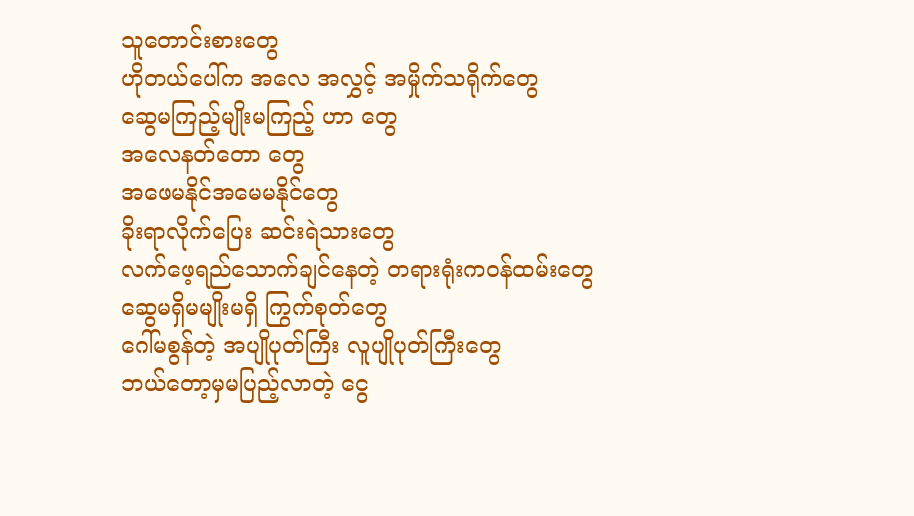သူတောင်းစားတွေ
ဟိုတယ်ပေါ်က အလေ အလွှင့် အမှိုက်သရိုက်တွေ
ဆွေမကြည့်မျိုးမကြည့် ဟာ တွေ
အလေနတ်တော တွေ
အဖေမနိုင်အမေမနိုင်တွေ
ခိုးရာလိုက်ပြေး ဆင်းရဲသားတွေ
လက်ဖေ့ရည်သောက်ချင်နေတဲ့ တရားရုံးကဝန်ထမ်းတွေ
ဆွေမရှိမမျိုးမရှိ ကြွက်စုတ်တွေ
ဂေါ်မစွန်တဲ့ အပျိုပုတ်ကြီး လူပျိုပုတ်ကြီးတွေ
ဘယ်တော့မှမပြည့်လာတဲ့ ငွေ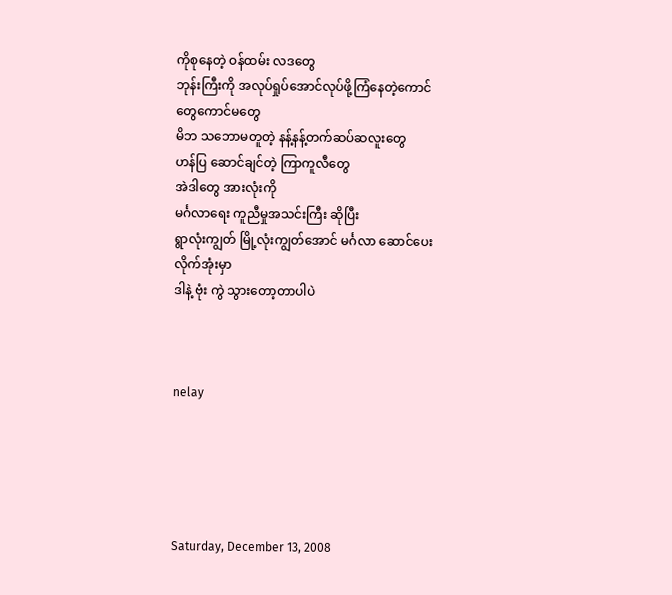ကိုစုနေတဲ့ ဝန်ထမ်း လဒတွေ
ဘုန်းကြီးကို အလုပ်ရှုပ်အောင်လုပ်ဖို့ကြံနေတဲ့ကောင်တွေကောင်မတွေ
မိဘ သဘောမတူတဲ့ နန့်နန့်တက်ဆပ်ဆလူးတွေ
ဟန်ပြ ဆောင်ချင်တဲ့ ကြာကူလီတွေ
အဲဒါတွေ အားလုံးကို
မင်္ဂလာရေး ကူညီမှုအသင်းကြီး ဆိုပြီး
ရွာလုံးကျွတ် မြို့လုံးကျွတ်အောင် မင်္ဂလာ ဆောင်ပေးလိုက်အုံးမှာ
ဒါနဲ့ ဗုံး ကွဲ သွားတော့တာပါပဲ



nelay





Saturday, December 13, 2008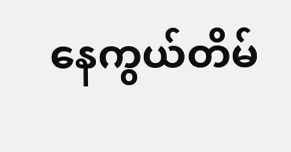နေကွယ်တိမ်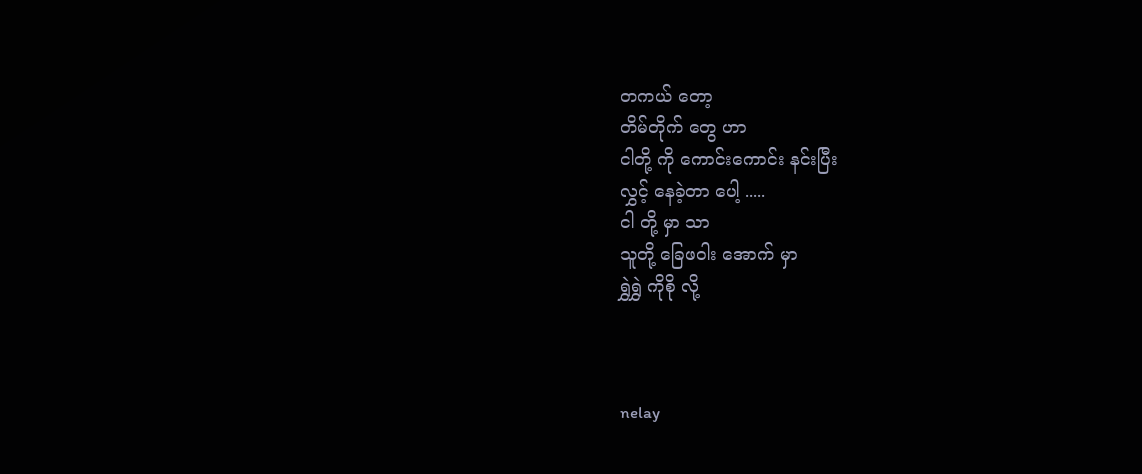တကယ် တော့
တိမ်တိုက် တွေ ဟာ
ငါတို့ ကို ကောင်းကောင်း နင်းပြီး
လွှင့် နေခဲ့တာ ပေါ့ .....
ငါ တို့ မှာ သာ
သူတို့ ခြေဖဝါး အောက် မှာ
ရွှဲရွှဲ ကိုစို လို့



nelay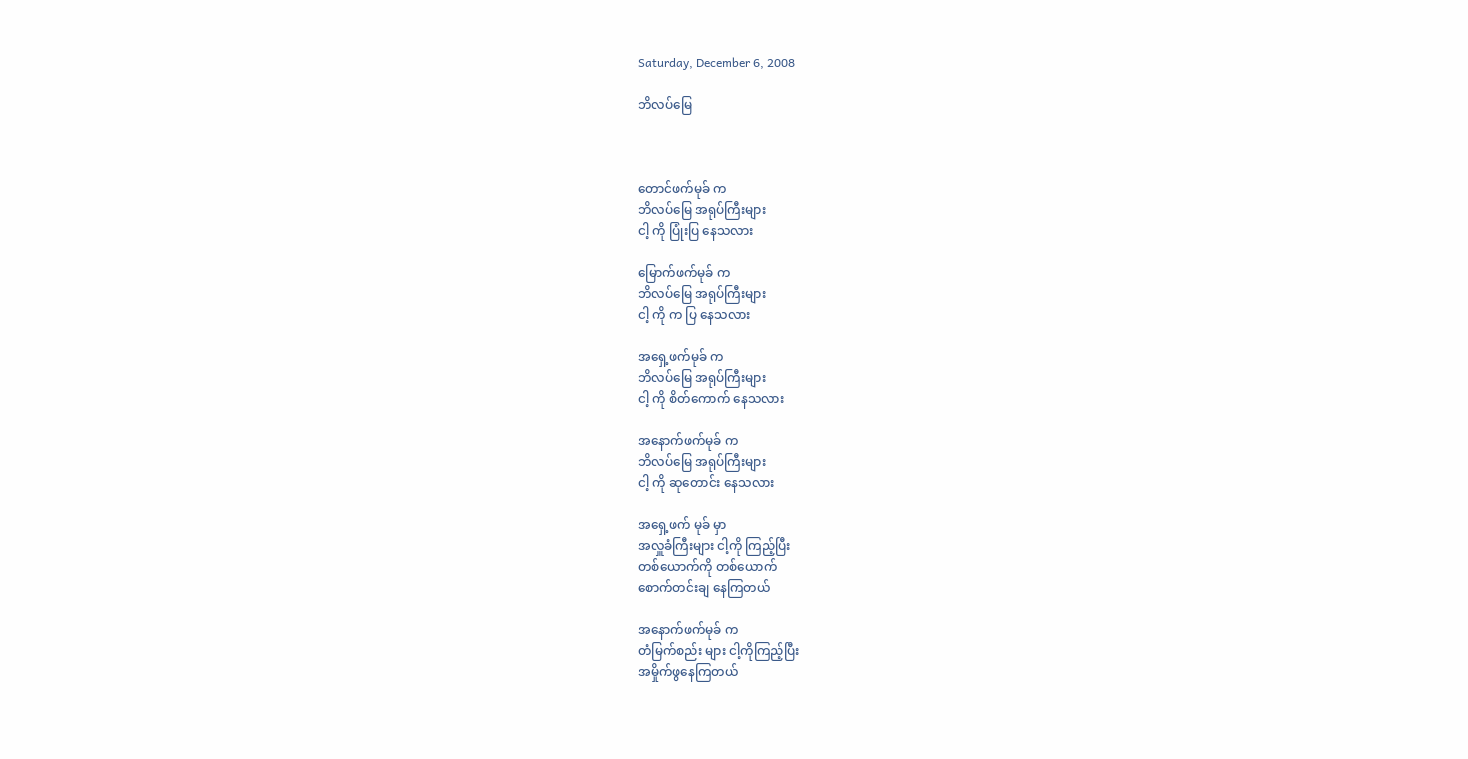Saturday, December 6, 2008

ဘိလပ်မြေ



တောင်ဖက်မုခ် က
ဘိလပ်မြေ အရုပ်ကြီးများ
ငါ့ ကို ပြုံးပြ နေသလား

မြောက်ဖက်မုခ် က
ဘိလပ်မြေ အရုပ်ကြီးများ
ငါ့ ကို က ပြ နေသလား

အရှေ့ဖက်မုခ် က
ဘိလပ်မြေ အရုပ်ကြီးများ
ငါ့ ကို စိတ်ကောက် နေသလား

အနောက်ဖက်မုခ် က
ဘိလပ်မြေ အရုပ်ကြီးများ
ငါ့ ကို ဆုတောင်း နေသလား

အရှေ့ဖက် မုခ် မှာ
အလှူခံကြီးများ ငါ့ကို ကြည့်ပြီး
တစ်ယောက်ကို တစ်ယောက်
စောက်တင်းချ နေကြတယ်

အနောက်ဖက်မုခ် က
တံမြက်စည်း များ ငါ့ကိုကြည့်ပြီး
အမှိုက်ဖွနေကြတယ်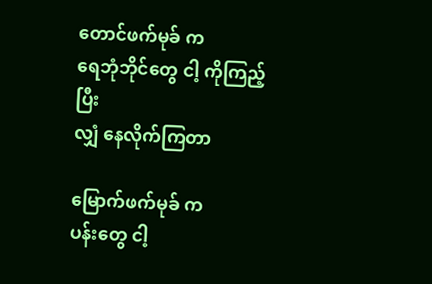တောင်ဖက်မုခ် က
ရေဘုံဘိုင်တွေ ငါ့ ကိုကြည့်ပြီး
လျှံ နေလိုက်ကြတာ

မြောက်ဖက်မုခ် က
ပန်းတွေ ငါ့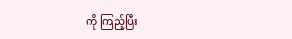ကို ကြည့်ပြီး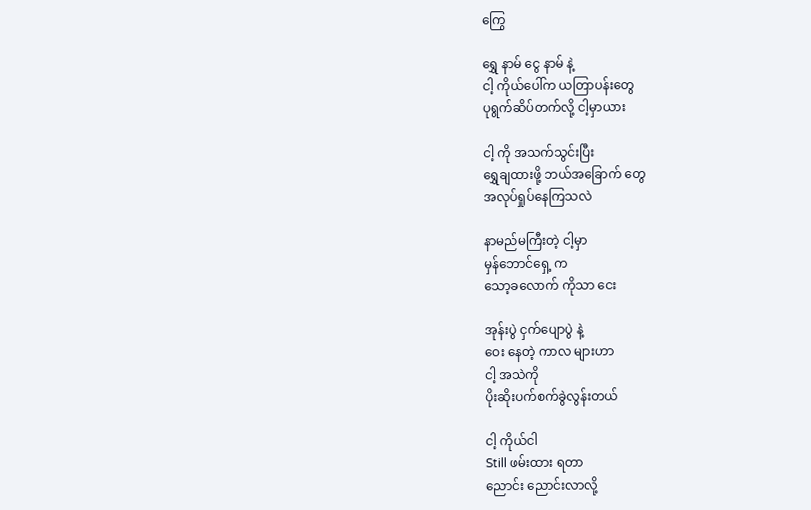ကြွေ

ရွှေ နာမ် ငွေ နာမ် နဲ့
ငါ့ ကိုယ်ပေါ်က ယတြာပန်းတွေ
ပုရွက်ဆိပ်တက်လို့ ငါ့မှာယား

ငါ့ ကို အသက်သွင်းပြီး
ရွှေချထားဖို့ ဘယ်အခြောက် တွေ
အလုပ်ရှုပ်နေကြသလဲ

နာမည်မကြီးတဲ့ ငါ့မှာ
မှန်ဘောင်ရှေ့ က
သော့ခလောက် ကိုသာ ငေး

အုန်းပွဲ ငှက်ပျောပွဲ နဲ့
ဝေး နေတဲ့ ကာလ များဟာ
ငါ့ အသဲကို
ပိုးဆိုးပက်စက်ခွဲလွန်းတယ်

ငါ့ ကိုယ်ငါ
Still ဖမ်းထား ရတာ
ညောင်း ညောင်းလာလို့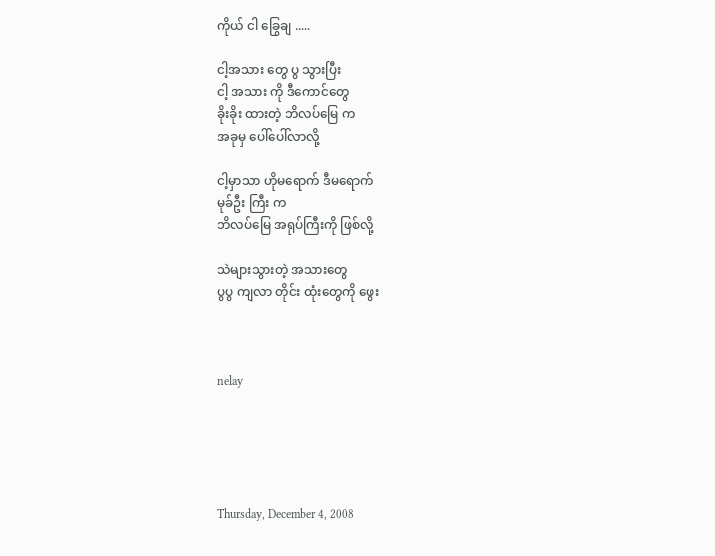ကိုယ် ငါ ခြွေချ .....

ငါ့အသား တွေ ပွ သွားပြီး
ငါ့ အသား ကို ဒီကောင်တွေ
ခိုးခိုး ထားတဲ့ ဘိလပ်မြေ က
အခုမှ ပေါ်ပေါ်လာလို့

ငါ့မှာသာ ဟိုမရောက် ဒီမရောက်
မုခ်ဦး ကြီး က
ဘိလပ်မြေ အရုပ်ကြီးကို ဖြစ်လို့

သဲများသွားတဲ့ အသားတွေ
ပွပွ ကျလာ တိုင်း ထုံးတွေကို ဖွေး



nelay





Thursday, December 4, 2008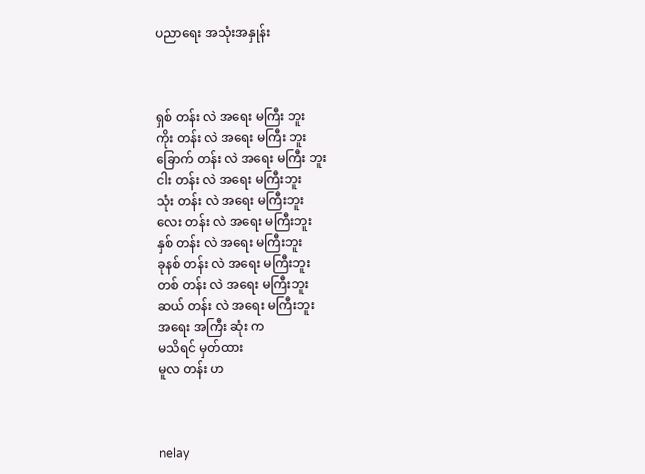ပညာရေး အသုံးအနှုန်း



ရှစ် တန်း လဲ အရေး မကြီး ဘူး
ကိုး တန်း လဲ အရေး မကြီး ဘူး
ခြောက် တန်း လဲ အရေး မကြီး ဘူး
ငါး တန်း လဲ အရေး မကြီးဘူး
သုံး တန်း လဲ အရေး မကြီးဘူး
လေး တန်း လဲ အရေး မကြီးဘူး
နှစ် တန်း လဲ အရေး မကြီးဘူး
ခုနစ် တန်း လဲ အရေး မကြီးဘူး
တစ် တန်း လဲ အရေး မကြီးဘူး
ဆယ် တန်း လဲ အရေး မကြီးဘူး
အရေး အကြီး ဆုံး က
မသိရင် မှတ်ထား
မူလ တန်း ဟ



nelay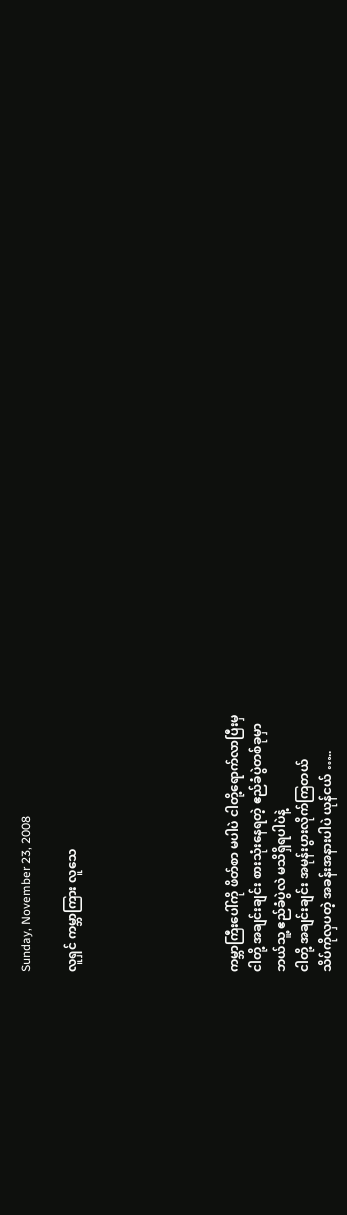Sunday, November 23, 2008

လူရှင် ကမ္ဘာကြား လူသေ






ကမ္ဘာကြီးပေါ်ကို ဖိတ်စာ မပါပဲ ငါတို့ရောက်လာပြီးမှ
ငါတို့ အချင်းချင်း စားသုံးနေရတဲ့ ဧည်ခံပွဲတစ်ခုမှာ
ဘယ်သူ့ ဧည်ခံပွဲလဲ မသိရှိရပါပဲနဲ့
ငါတို့ အချင်းချင်း အမုန်းပွားလိုက်ကြတယ်
သိပ်ကိုလှပတဲ့ အခန်းအနားပါပဲ ယုန်ငယ် …..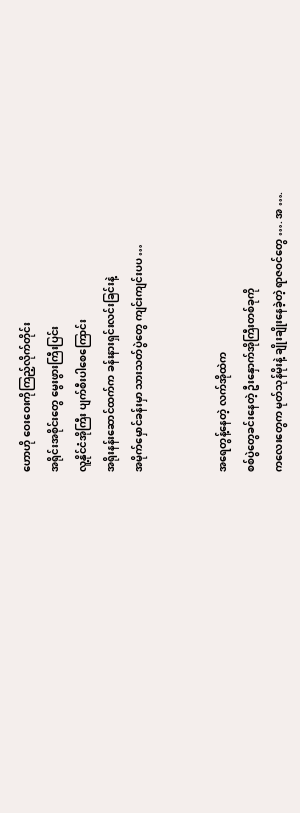ဟောဟို ဝေးဝေးကိုကြည့်လိုက်တိုင်း
အရိုင်းအစိုင်းတွေ မွေးဖွားကြီးပြင်း
လူ့နိုင်ငံအိုကြီး ပျက်စီးပါစေကြောင်း
အရိုးနန်းဆောင်ထက်က ခန်းနားရှင်းလင်းခြင်းနဲ့
အမိုက်မှောင်ခန်းမှာ သားသတ်ပွဲတွေ ကျင်းကျင်းပပ …


အရေတွန့်နေတဲ့ လက်အိုထဲက
စစ်ပွဲတွေခင်းနေတဲ့ ဦးနှောက်အိုကြီးတစ်ခုကို
ကလေးတွေက မုတ်သုန်မိုးနဲ့ ချိုးချိုးနေခဲ့တဲ့ ရာဇဝင်တွေ …. အ ….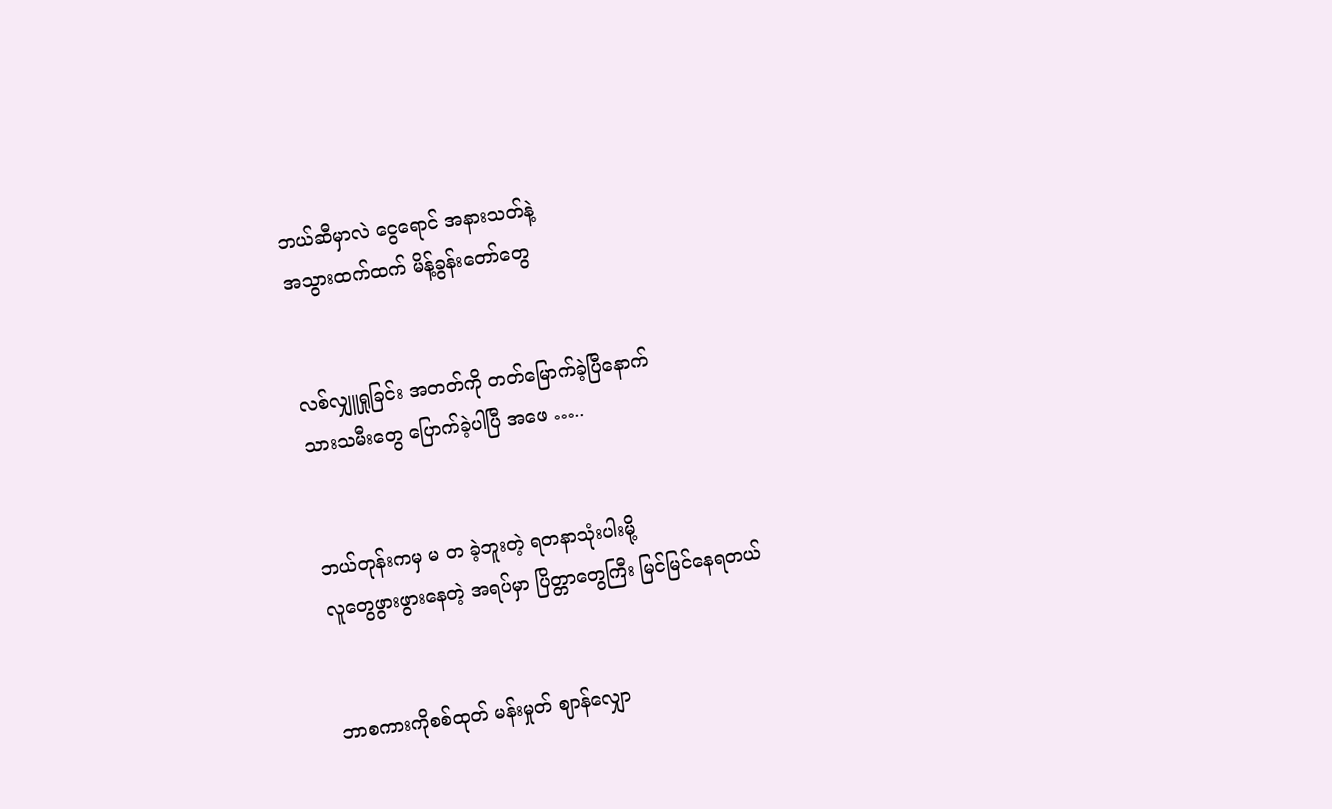ဘယ်ဆီမှာလဲ ငွေရောင် အနားသတ်နဲ့
အသွားထက်ထက် မိန့်ခွန်းတော်တွေ


လစ်လျှူရှုခြင်း အတတ်ကို တတ်မြောက်ခဲ့ပြီနောက်
သားသမီးတွေ ပြောက်ခဲ့ပါပြီ အဖေ …..


ဘယ်တုန်းကမှ မ တ ခဲ့ဘူးတဲ့ ရတနာသုံးပါးမို့
လူတွေဖွားဖွားနေတဲ့ အရပ်မှာ ပြိတ္တာတွေကြီး မြင်မြင်နေရတယ်


ဘာစကားကိုစစ်ထုတ် မန်းမှုတ် ဈာန်လျှော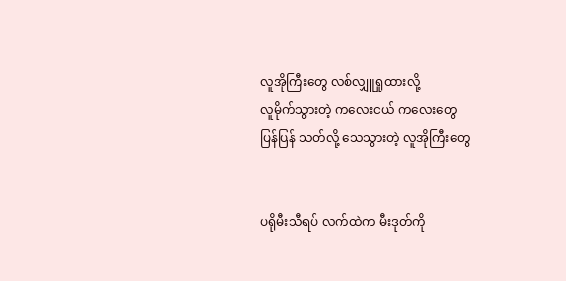လူအိုကြီးတွေ လစ်လျှူရှုထားလို့
လူမိုက်သွားတဲ့ ကလေးငယ် ကလေးတွေ
ပြန်ပြန် သတ်လို့ သေသွားတဲ့ လူအိုကြီးတွေ


ပရိုမီးသီရပ် လက်ထဲက မီးဒုတ်ကို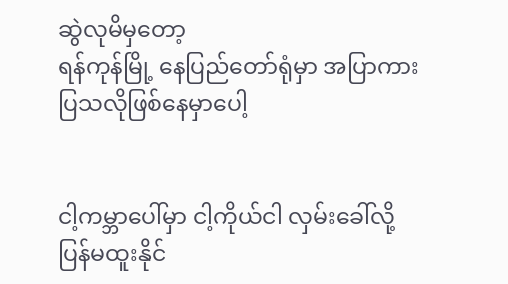ဆွဲလုမိမှတော့
ရန်ကုန်မြို့ နေပြည်တော်ရုံမှာ အပြာကားပြသလိုဖြစ်နေမှာပေါ့


ငါ့ကမ္ဘာပေါ်မှာ ငါ့ကိုယ်ငါ လှမ်းခေါ်လို့
ပြန်မထူးနိုင်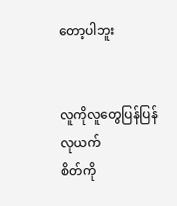တော့ပါဘူး


လူကိုလူတွေပြန်ပြန်လုယက်
စိတ်ကို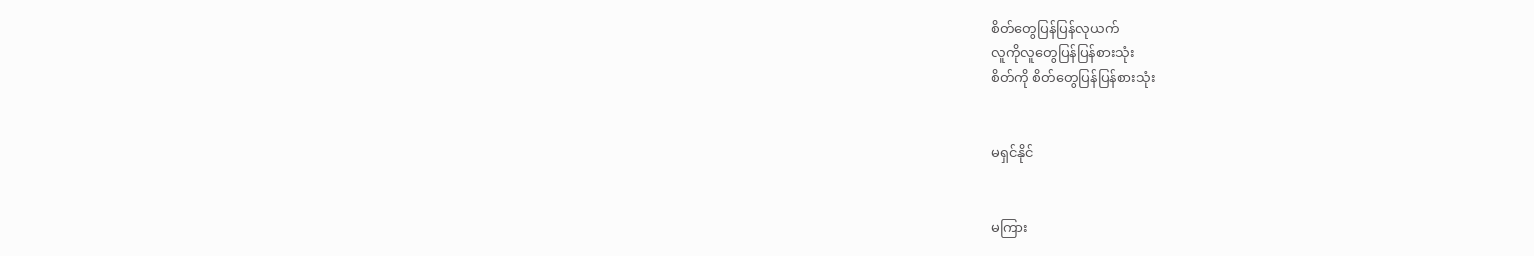စိတ်တွေပြန်ပြန်လုယက်
လူကိုလူတွေပြန်ပြန်စားသုံး
စိတ်ကို စိတ်တွေပြန်ပြန်စားသုံး


မရှင်နိုင်


မကြား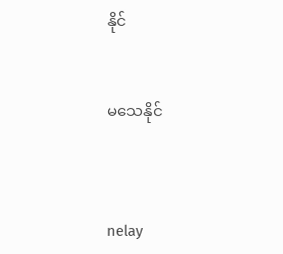နိုင်


မသေနိုင်



nelay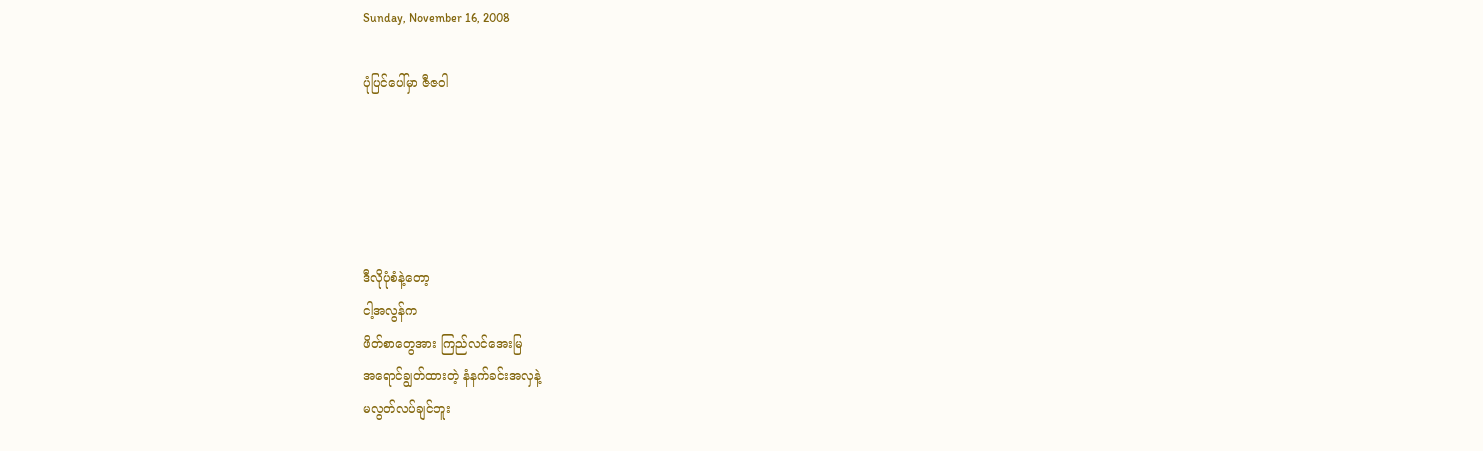Sunday, November 16, 2008

ပုံပြင်ပေါ်မှာ ဇီဇဝါ





ဒီလိုပုံစံနဲ့တော့
ငါ့အလွန်က
ဖိတ်စာတွေအား ကြည်လင်အေးမြ
အရောင်ချွတ်ထားတဲ့ နံနက်ခင်းအလှနဲ့
မလွတ်လပ်ချင်ဘူး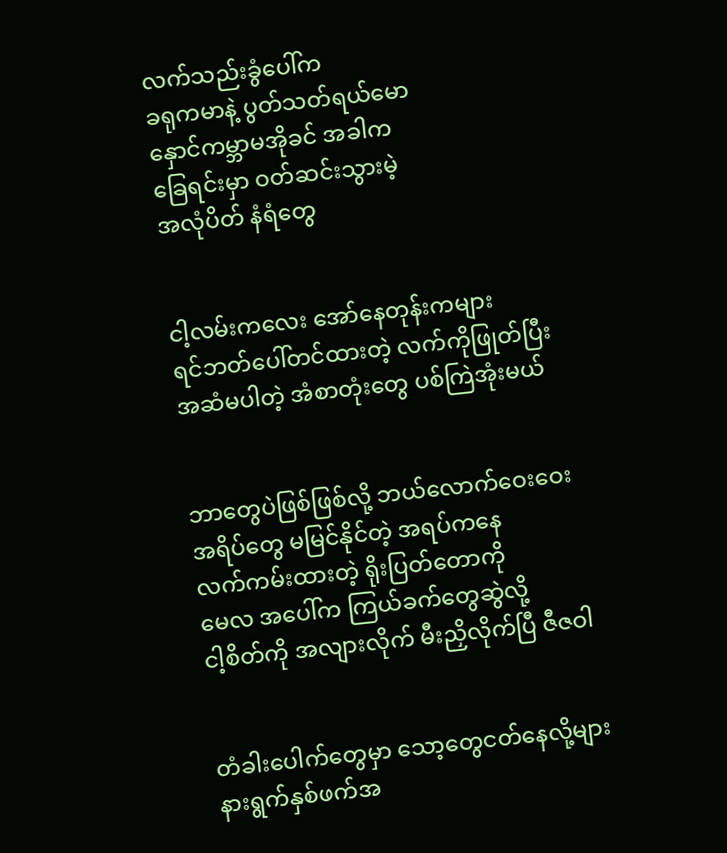လက်သည်းခွံပေါ်က
ခရုကမာနဲ့ ပွတ်သတ်ရယ်မော
နှောင်ကမ္ဘာမအိုခင် အခါက
ခြေရင်းမှာ ဝတ်ဆင်းသွားမဲ့
အလုံပိတ် နံရံတွေ


ငါ့လမ်းကလေး အော်နေတုန်းကများ
ရင်ဘတ်ပေါ်တင်ထားတဲ့ လက်ကိုဖြုတ်ပြီး
အဆံမပါတဲ့ အံစာတုံးတွေ ပစ်ကြဲအုံးမယ်


ဘာတွေပဲဖြစ်ဖြစ်လို့ ဘယ်လောက်ဝေးဝေး
အရိပ်တွေ မမြင်နိုင်တဲ့ အရပ်ကနေ
လက်ကမ်းထားတဲ့ ရိုးပြတ်တောကို
မေလ အပေါ်က ကြယ်ခက်တွေဆွဲလို့
ငါ့စိတ်ကို အလျားလိုက် မီးညှိလိုက်ပြီ ဇီဇဝါ


တံခါးပေါက်တွေမှာ သော့တွေငတ်နေလို့များ
နားရွက်နှစ်ဖက်အ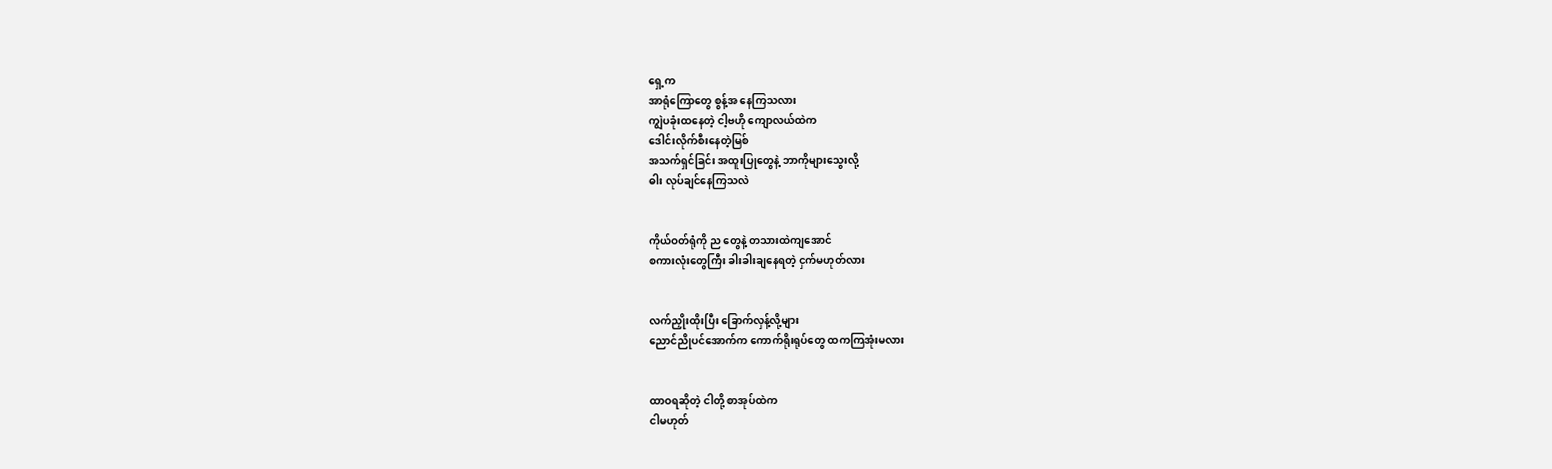ရှေ့က
အာရုံကြောတွေ စွန့်အ နေကြသလား
ကျွဲပခုံးထနေတဲ့ ငါ့ဗဟို ကျောလယ်ထဲက
ဒေါင်းလိုက်စီးနေတဲ့မြစ်
အသက်ရှင်ခြင်း အထူးပြုတွေနဲ့ ဘာကိုများသွေးလို့
ဓါး လုပ်ချင်နေကြသလဲ


ကိုယ်ဝတ်ရုံကို ည တွေနဲ့ တသားထဲကျအောင်
စကားလုံးတွေကြီး ခါးခါးချနေရတဲ့ ငှက်မဟုတ်လား


လက်ညှိုးထိုးပြီး ခြောက်လှန့်လို့များ
ညောင်ညိုပင်အောက်က ကောက်ရိုးရုပ်တွေ ထကကြအုံးမလား


ထာဝရဆိုတဲ့ ငါတို့ စာအုပ်ထဲက
ငါမဟုတ်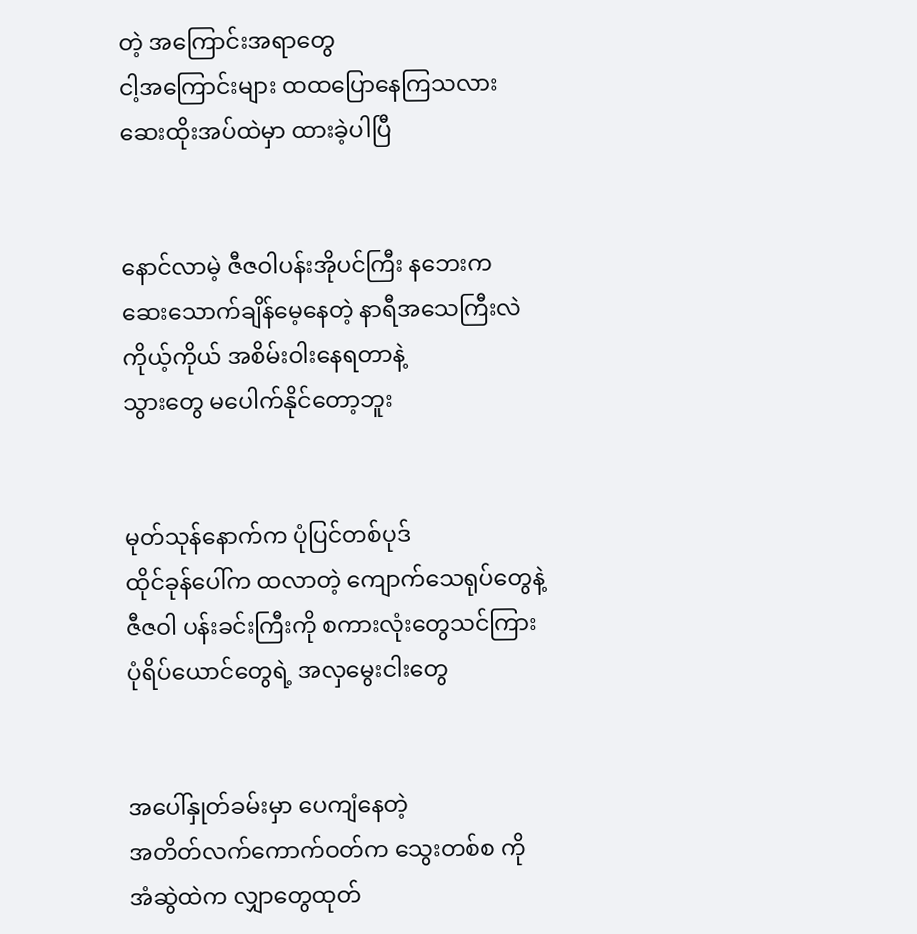တဲ့ အကြောင်းအရာတွေ
ငါ့အကြောင်းများ ထထပြောနေကြသလား
ဆေးထိုးအပ်ထဲမှာ ထားခဲ့ပါပြီ


နောင်လာမဲ့ ဇီဇဝါပန်းအိုပင်ကြီး နဘေးက
ဆေးသောက်ချိန်မေ့နေတဲ့ နာရီအသေကြီးလဲ
ကိုယ့်ကိုယ် အစိမ်းဝါးနေရတာနဲ့
သွားတွေ မပေါက်နိုင်တော့ဘူး


မုတ်သုန်နောက်က ပုံပြင်တစ်ပုဒ်
ထိုင်ခုန်ပေါ်က ထလာတဲ့ ကျောက်သေရုပ်တွေနဲ့
ဇီဇဝါ ပန်းခင်းကြီးကို စကားလုံးတွေသင်ကြား
ပုံရိပ်ယောင်တွေရဲ့ အလှမွေးငါးတွေ


အပေါ်နှုတ်ခမ်းမှာ ပေကျံနေတဲ့
အတိတ်လက်ကောက်ဝတ်က သွေးတစ်စ ကို
အံဆွဲထဲက လျှာတွေထုတ်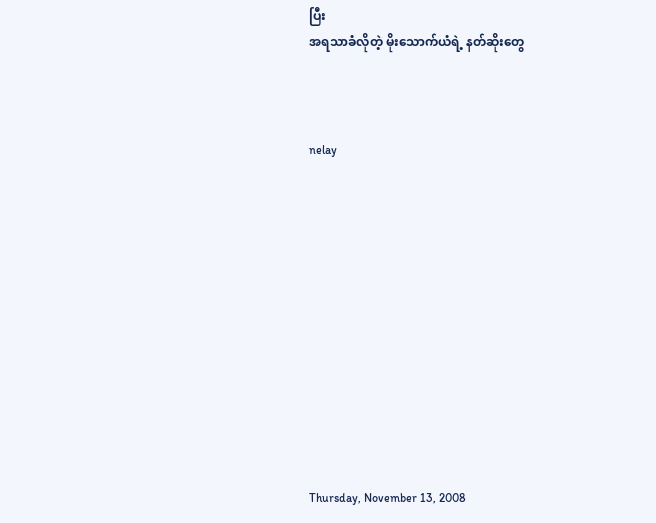ပြီး
အရသာခံလိုတဲ့ မိုးသောက်ယံရဲ့ နတ်ဆိုးတွေ



nelay












Thursday, November 13, 2008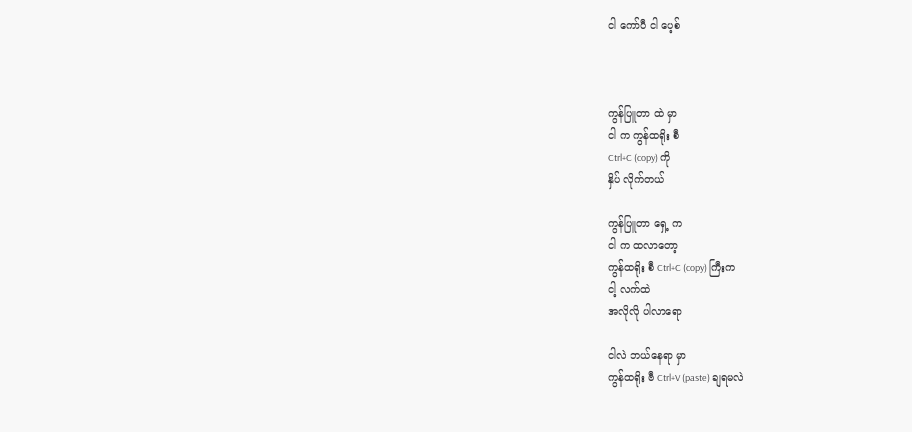ငါ ကော်ပီ ငါ ပေ့စ်



ကွန်ပြူတာ ထဲ မှာ
ငါ က ကွန်ထရိုး စီ
Ctrl+C (copy) ကို
နှိပ် လိုက်တယ်

ကွန်ပြူတာ ရှေ့ က
ငါ က ထလာတော့
ကွန်ထရိုး စီ Ctrl+C (copy) ကြီးက
ငါ့ လက်ထဲ
အလိုလို ပါလာရော

ငါလဲ ဘယ်နေရာ မှာ
ကွန်ထရိုး ဗီ Ctrl+V (paste) ချရမလဲ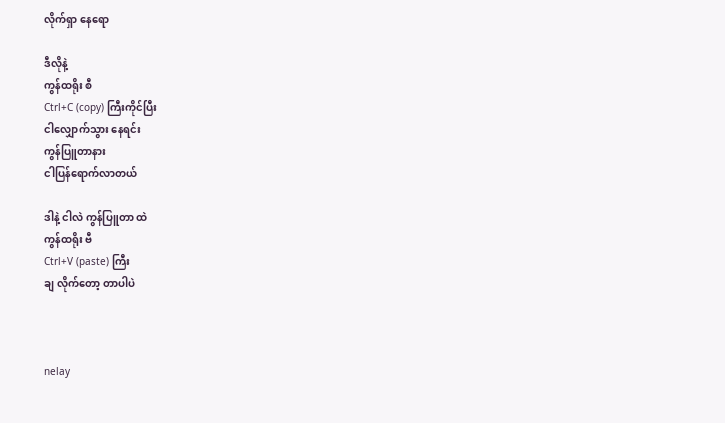လိုက်ရှာ နေရော

ဒီလိုနဲ့
ကွန်ထရိုး စီ
Ctrl+C (copy) ကြီးကိုင်ပြီး
ငါလျှောက်သွား နေရင်း
ကွန်ပြူတာနား
ငါပြန်ရောက်လာတယ်

ဒါနဲ့ ငါလဲ ကွန်ပြူတာ ထဲ
ကွန်ထရိုး ဗီ
Ctrl+V (paste) ကြီး
ချ လိုက်တော့ တာပါပဲ



nelay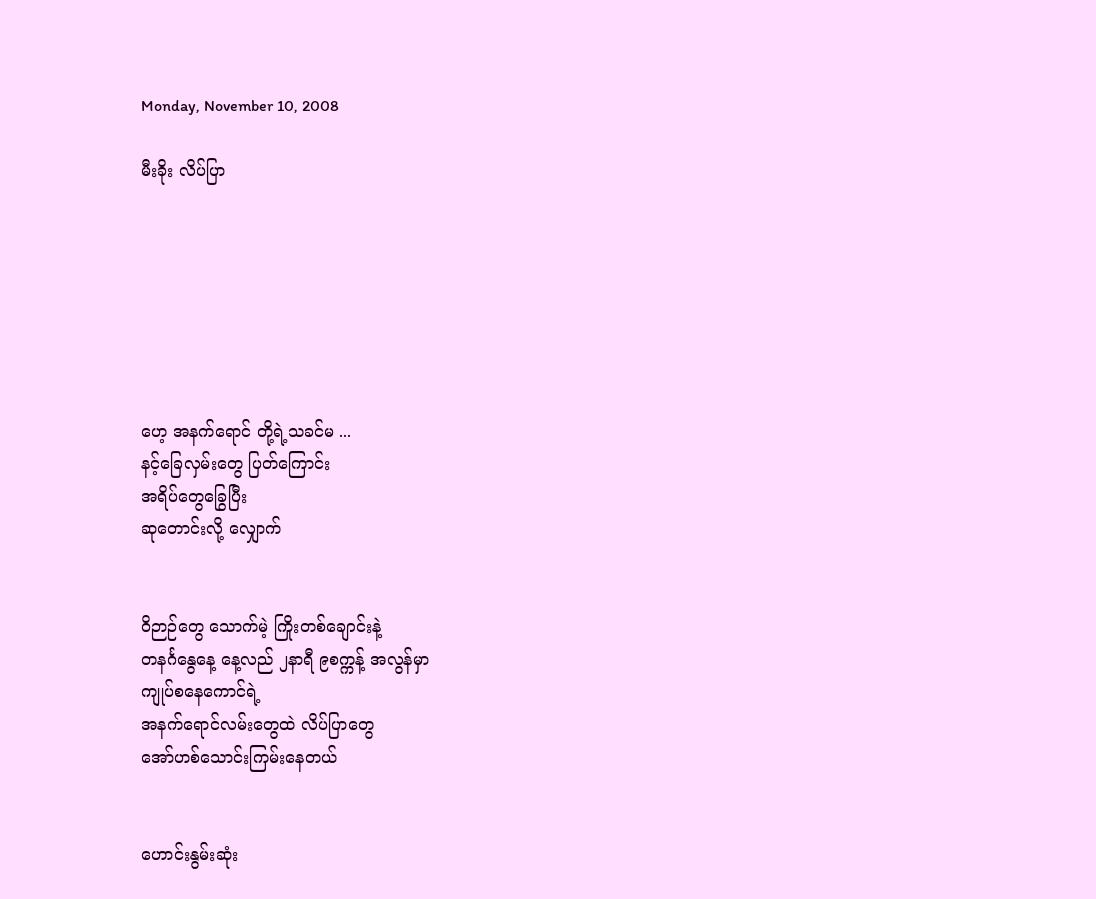Monday, November 10, 2008

မီးခိုး လိပ်ပြာ







ဟေ့ အနက်ရောင် တို့ရဲ့သခင်မ ...
နင့်ခြေလှမ်းတွေ ပြတ်ကြောင်း
အရိပ်တွေခြွေပြီး
ဆုတောင်းလို့ လျှောက်


ဝိဉာဉ်တွေ သောက်မဲ့ ကြိုးတစ်ချောင်းနဲ့
တနင်္ဂနွေနေ့ နေ့လည် ၂နာရီ ၉စက္ကန့် အလွန်မှာ
ကျုပ်စနေကောင်ရဲ့
အနက်ရောင်လမ်းတွေထဲ လိပ်ပြာတွေ
အော်ဟစ်သောင်းကြမ်းနေတယ်


ဟောင်းနွမ်းဆုံး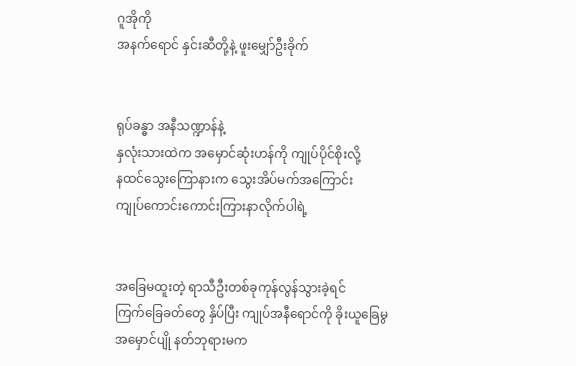ဂူအိုကို
အနက်ရောင် နှင်းဆီတို့နဲ့ ဖူးမျှော်ဦးခိုက်


ရုပ်ခန္ဓာ အနီသဏ္ဍာန်နဲ့
နှလုံးသားထဲက အမှောင်ဆုံးဟန်ကို ကျုပ်ပိုင်စိုးလို့
နထင်သွေးကြောနားက သွေးအိပ်မက်အကြောင်း
ကျုပ်ကောင်းကောင်းကြားနာလိုက်ပါရဲ့


အခြေမထူးတဲ့ ရာသီဦးတစ်ခုကုန်လွန်သွားခဲ့ရင်
ကြက်ခြေခတ်တွေ နှိပ်ပြီး ကျုပ်အနီရောင်ကို ခိုးယူခြေမွ
အမှောင်ပျို နတ်ဘုရားမက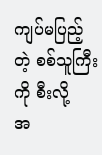ကျပ်မပြည့်တဲ့ စစ်သူကြီးကို စီးလို့
အ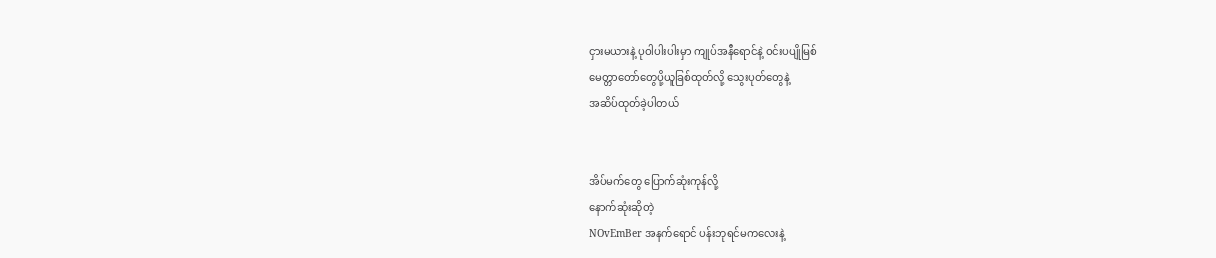ငှားမယားနဲ့ ပုဝါပါးပါးမှာ ကျုပ်အနီရောင်နဲ့ ဝင်းပပျိုမြစ်
မေတ္တာတော်တွေပို့ယူခြစ်ထုတ်လို့ သွေးပုတ်တွေနဲ့
အဆိပ်ထုတ်ခဲ့ပါတယ်


အိပ်မက်တွေ ပြောက်ဆုံးကုန်လို့
နောက်ဆုံးဆိုတဲ့
NOvEmBer အနက်ရောင် ပန်းဘုရင်မကလေးနဲ့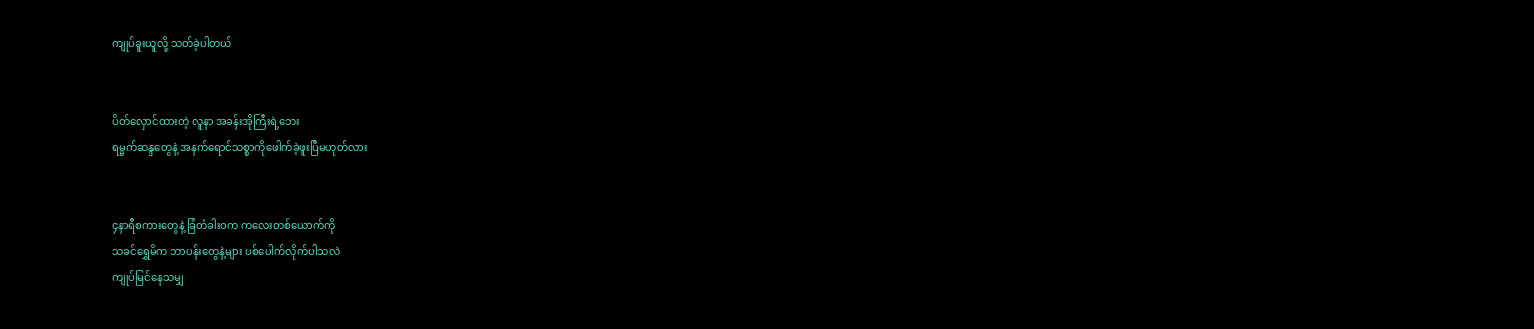ကျုပ်ခူးယူလို့ သတ်ခဲ့ပါတယ်


ပိတ်လှောင်ထားတဲ့ လူနာ အခန်းအိုကြီးရဲ့ဘေး
ရမ္မက်ဆန္ဒတွေနဲ့ အနက်ရောင်သစ္စာကိုဖေါက်ခဲ့ဖူးပြီမဟုတ်လား


၄နာရီစကားတွေနဲ့ ခြံတံခါးဝက ကလေးတစ်ယောက်ကို
သခင်ရွှေမိက ဘာပန်းတွေနဲ့များ ပစ်ပေါက်လိုက်ပါသလဲ
ကျုပ်မြင်နေသမျှ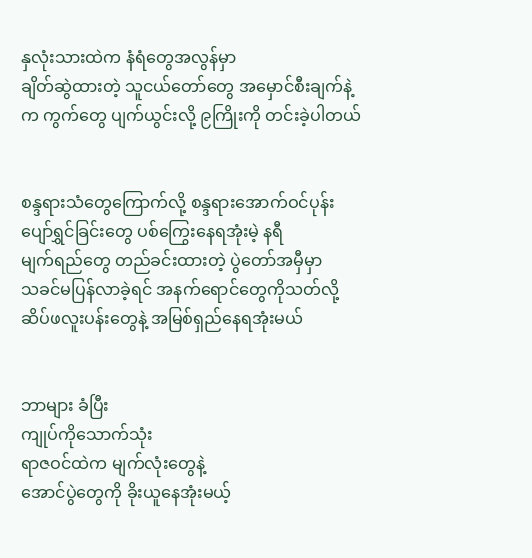နှလုံးသားထဲက နံရံတွေအလွန်မှာ
ချိတ်ဆွဲထားတဲ့ သူငယ်တော်တွေ အမှောင်စီးချက်နဲ့
က ကွက်တွေ ပျက်ယွင်းလို့ ၉ကြိုးကို တင်းခဲ့ပါတယ်


စန္ဒရားသံတွေကြောက်လို့ စန္ဒရားအောက်ဝင်ပုန်း
ပျော်ရွှင်ခြင်းတွေ ပစ်ကြွေးနေရအုံးမဲ့ နရီ
မျက်ရည်တွေ တည်ခင်းထားတဲ့ ပွဲတော်အမှီမှာ
သခင်မပြန်လာခဲ့ရင် အနက်ရောင်တွေကိုသတ်လို့
ဆိပ်ဖလူးပန်းတွေနဲ့ အမြစ်ရှည်နေရအုံးမယ်


ဘာများ ခံပြီး
ကျုပ်ကိုသောက်သုံး
ရာဇဝင်ထဲက မျက်လုံးတွေနဲ့
အောင်ပွဲတွေကို ခိုးယူနေအုံးမယ့်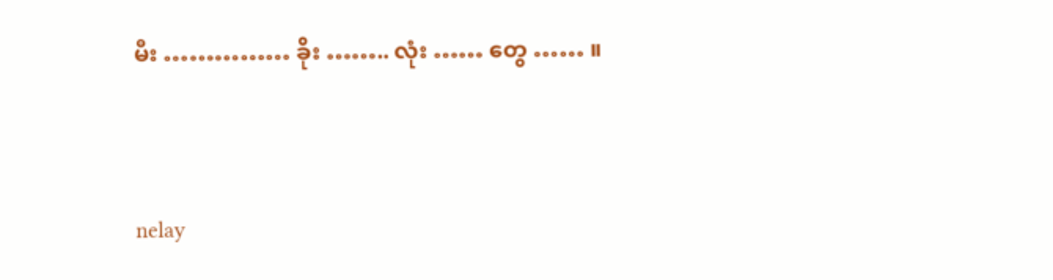မီး …………… ခိုး …….. လုံး …… တွေ …… ။



nelay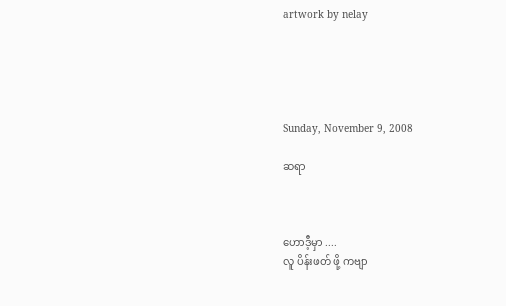artwork by nelay





Sunday, November 9, 2008

ဆရာ



ဟောဒီ့မှာ ....
လူ ပိန်းဖတ် ဖို့ ကဗျာ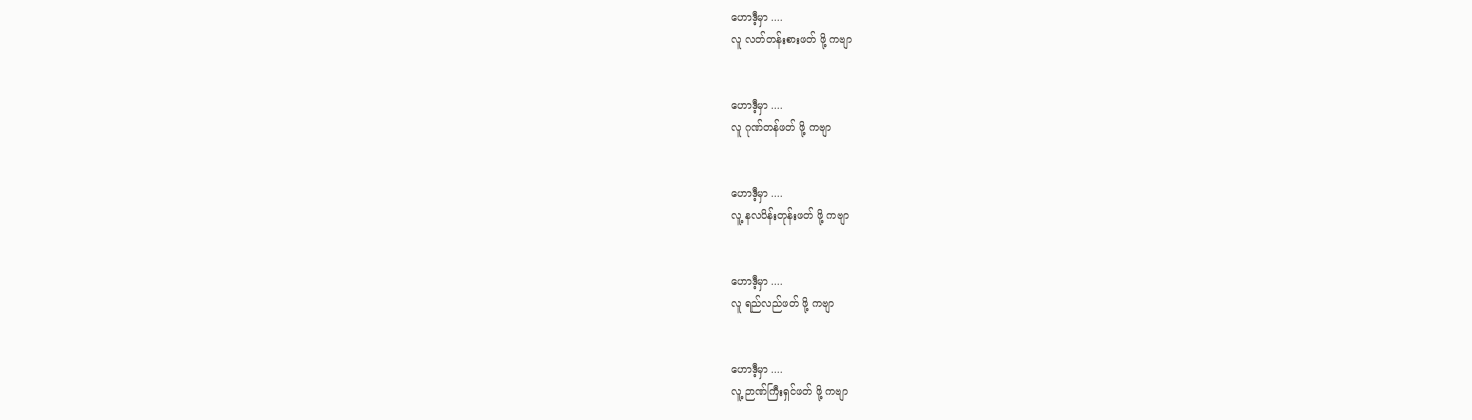ဟောဒီ့မှာ ....
လူ လတ်တန်းစားဖတ် ဖို့ ကဗျာ


ဟောဒီ့မှာ ....
လူ ဂုဏ်တန်ဖတ် ဖို့ ကဗျာ


ဟောဒီ့မှာ ....
လူ့ နလပိန်းတုန်းဖတ် ဖို့ ကဗျာ


ဟောဒီ့မှာ ....
လူ ရည်လည်ဖတ် ဖို့ ကဗျာ


ဟောဒီ့မှာ ....
လူ့ ဉာဏ်ကြီးရှင်ဖတ် ဖို့ ကဗျာ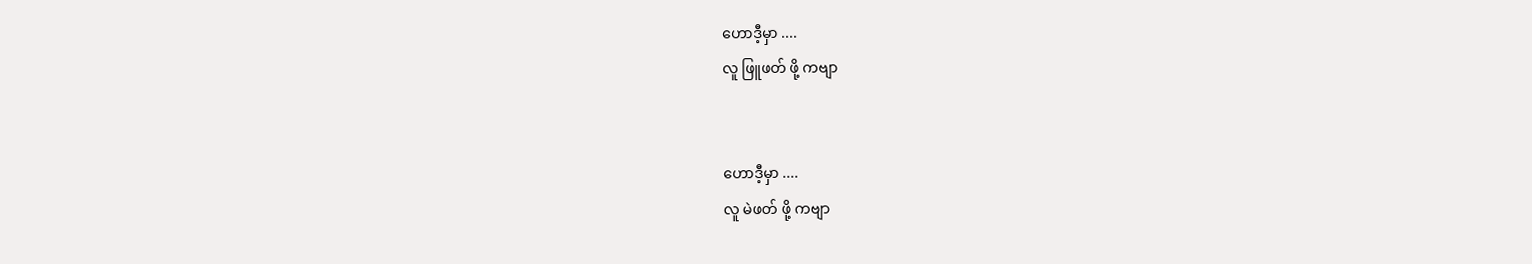ဟောဒီ့မှာ ....
လူ ဖြူဖတ် ဖို့ ကဗျာ


ဟောဒီ့မှာ ....
လူ မဲဖတ် ဖို့ ကဗျာ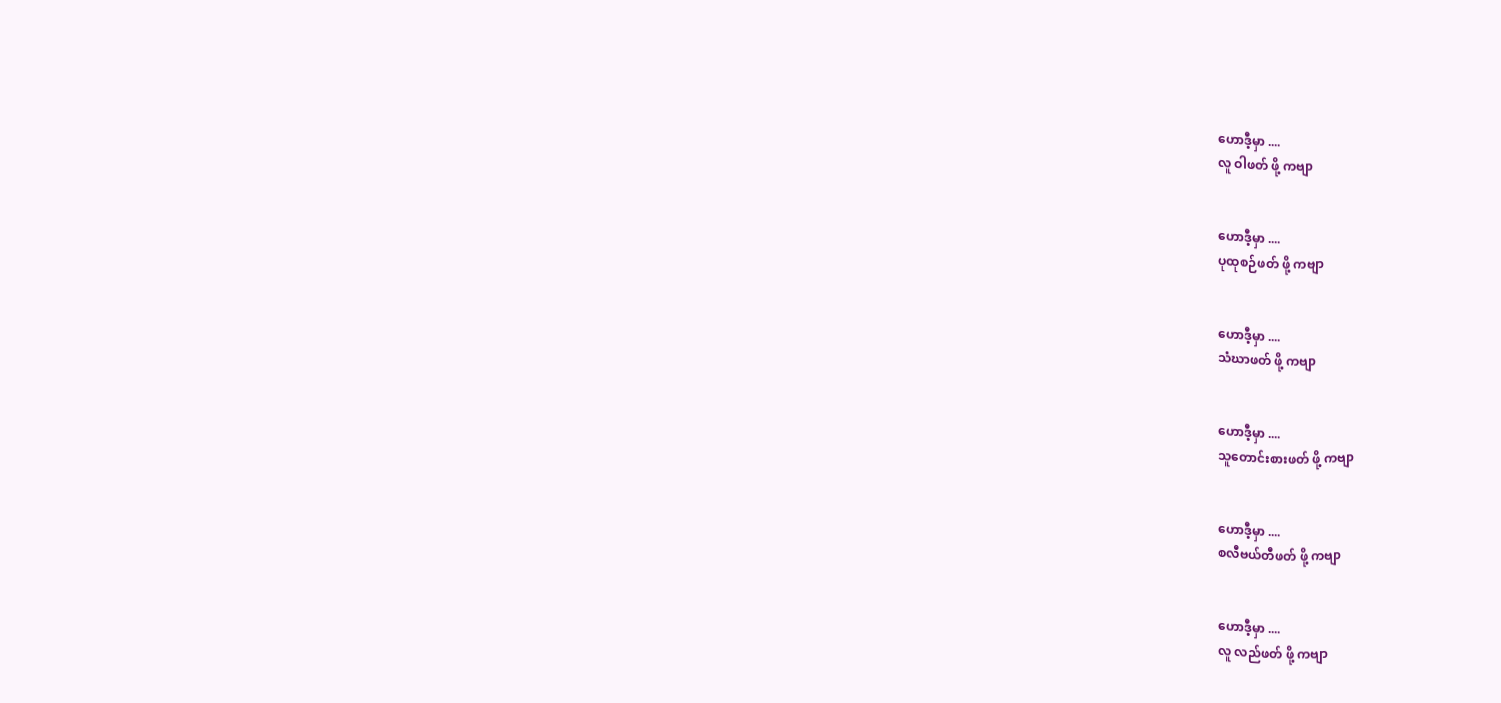ဟောဒီ့မှာ ....
လူ ဝါဖတ် ဖို့ ကဗျာ


ဟောဒီ့မှာ ....
ပုထုစဉ်ဖတ် ဖို့ ကဗျာ


ဟောဒီ့မှာ ....
သံဃာဖတ် ဖို့ ကဗျာ


ဟောဒီ့မှာ ....
သူတောင်းစားဖတ် ဖို့ ကဗျာ


ဟောဒီ့မှာ ....
စလီဗယ်တီဖတ် ဖို့ ကဗျာ


ဟောဒီ့မှာ ....
လူ လည်ဖတ် ဖို့ ကဗျာ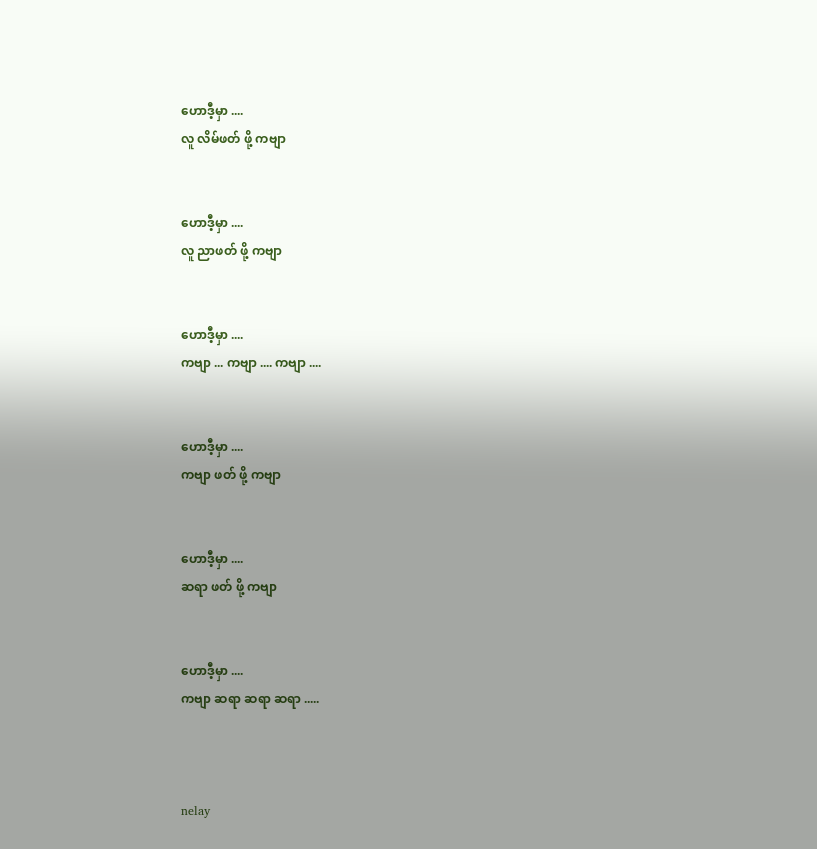ဟောဒီ့မှာ ....
လူ လိမ်ဖတ် ဖို့ ကဗျာ


ဟောဒီ့မှာ ....
လူ ညာဖတ် ဖို့ ကဗျာ


ဟောဒီ့မှာ ....
ကဗျာ ... ကဗျာ .... ကဗျာ ....


ဟောဒီ့မှာ ....
ကဗျာ ဖတ် ဖို့ ကဗျာ


ဟောဒီ့မှာ ....
ဆရာ ဖတ် ဖို့ ကဗျာ


ဟောဒီ့မှာ ....
ကဗျာ ဆရာ ဆရာ ဆရာ .....



nelay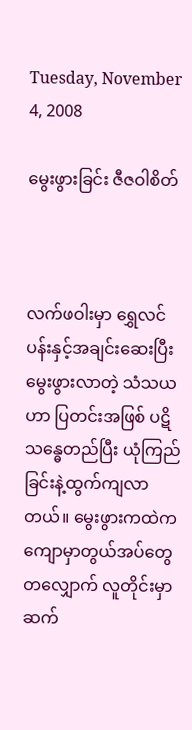Tuesday, November 4, 2008

မွေးဖွားခြင်း ဇီဇဝါစိတ်



လက်ဖဝါးမှာ ရွှေလင်ပန်းနှင့်အချင်းဆေးပြီး မွေးဖွားလာတဲ့ သံသယဟာ ပြတင်းအဖြစ် ပဋိသန္ဓေတည်ပြီး ယုံကြည်ခြင်းနဲ့ထွက်ကျလာတယ်။ မွေးဖွားကထဲက ကျောမှာတွယ်အပ်တွေတလျှောက် လူတိုင်းမှာ ဆက်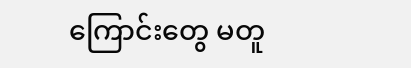ကြောင်းတွေ မတူ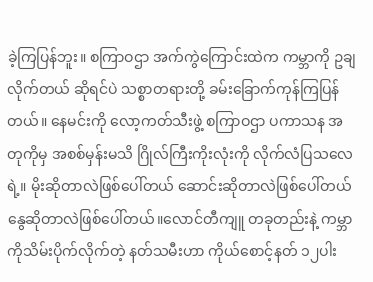ခဲ့ကြပြန်ဘူး။ စကြာဝဌာ အက်ကွဲကြောင်းထဲက ကမ္ဘာကို ဥချလိုက်တယ် ဆိုရင်ပဲ သစ္စာတရားတို့ ခမ်းခြောက်ကုန်ကြပြန်တယ်။ နေမင်းကို လော့ကတ်သီးဖွဲ့ စကြာဝဌာ ပကာသန အတုကိုမှ အစစ်မှန်းမသိ ဂြိုလ်ကြီးကိုးလုံးကို လိုက်လံပြသလေရဲ့။ မိုးဆိုတာလဲဖြစ်ပေါ်တယ် ဆောင်းဆိုတာလဲဖြစ်ပေါ်တယ် နွေဆိုတာလဲဖြစ်ပေါ်တယ်။လောင်တီကျူ တခုတည်းနဲ့ ကမ္ဘာကိုသိမ်းပိုက်လိုက်တဲ့ နတ်သမီးဟာ ကိုယ်စောင့်နတ် ၁၂ပါး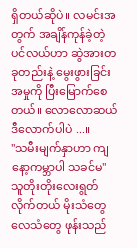ရှိတယ်ဆိုပဲ။ လမင်းအတွက် အချိန်ကုန်ခဲ့တဲ့ ပင်လယ်ဟာ ဆွဲအားတခုတည်းနဲ့ မွေးဖွားခြင်းအမှုကို ပြီးမြောက်စေတယ်။ လောလောဆယ် ဒီလောက်ပါပဲ ...။
''သမီးမျက်နှာဟာ ကျနော့ကမ္ဘာပါ သခင်မ'' သူတိုးတိုးလေးရွတ်လိုက်တယ် မိုးသံတွေ လေသံတွေ ဖုန်းသည်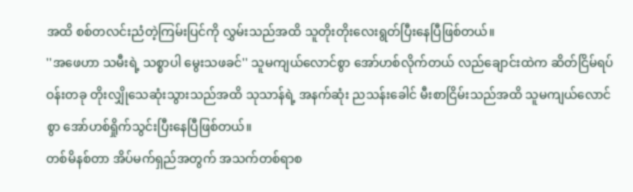အထိ စစ်တလင်းညံတဲ့ကြမ်းပြင်ကို လွှမ်းသည်အထိ သူတိုးတိုးလေးရွတ်ပြီးနေပြီဖြစ်တယ်။
''အဖေဟာ သမီးရဲ့ သစ္စာပါ မွေးသဖခင်'' သူမကျယ်လောင်စွာ အော်ဟစ်လိုက်တယ် လည်ချောင်းထဲက ဆိတ်ငြိမ်ရပ်ဝန်းတခု တိုးလျှိုသေဆုံးသွားသည်အထိ သုသာန်ရဲ့ အနက်ဆုံး ညသန်းခေါင် မီးစာငြိမ်းသည်အထိ သူမကျယ်လောင်စွာ အော်ဟစ်ရှိုက်သွင်းပြီးနေပြီဖြစ်တယ်။
တစ်မိနစ်တာ အိပ်မက်ရှည်အတွက် အသက်တစ်ရာစ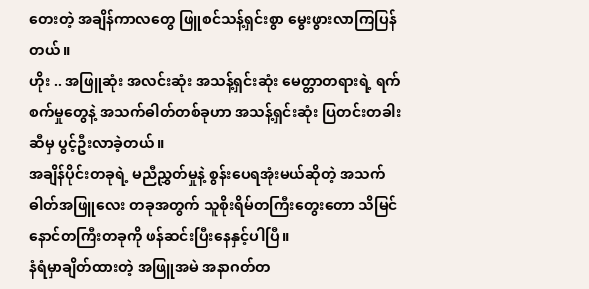တေးတဲ့ အချိန်ကာလတွေ ဖြူစင်သန့်ရှင်းစွာ မွေးဖွားလာကြပြန်တယ်။
ဟိုး .. အဖြူဆုံး အလင်းဆုံး အသန့်ရှင်းဆုံး မေတ္တာတရားရဲ့ ရက်စက်မှုတွေနဲ့ အသက်ဓါတ်တစ်ခုဟာ အသန့်ရှင်းဆုံး ပြတင်းတခါးဆီမှ ပွင့်ဦးလာခဲ့တယ်။
အချိန်ပိုင်းတခုရဲ့ မညီညွှတ်မှုနဲ့ စွန်းပေရအုံးမယ်ဆိုတဲ့ အသက်ဓါတ်အဖြူလေး တခုအတွက် သူစိုးရိမ်တကြီးတွေးတော သိမြင် နောင်တကြီးတခုကို ဖန်ဆင်းပြီးနေနှင့်ပါပြီ။
နံရံမှာချိတ်ထားတဲ့ အဖြူအမဲ အနာဂတ်တ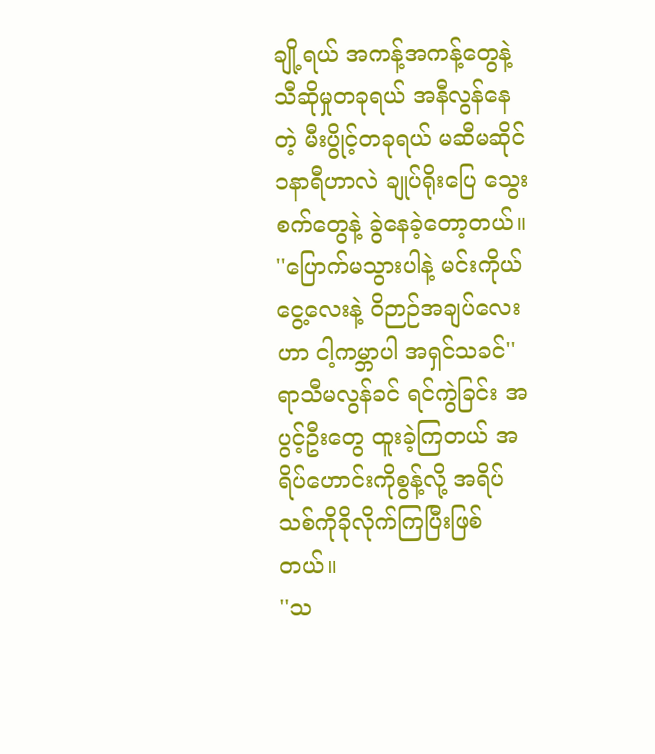ချို့ရယ် အကန့်အကန့်တွေနဲ့ သီဆိုမှုတခုရယ် အနီလွန်နေတဲ့ မီးပွိုင့်တခုရယ် မဆီမဆိုင် ၁နာရီဟာလဲ ချုပ်ရိုးပြေ သွေးစက်တွေနဲ့ ခွဲနေခဲ့တော့တယ်။
''ပြောက်မသွားပါနဲ့ မင်းကိုယ်ငွေ့လေးနဲ့ ဝိဉာဉ်အချပ်လေးဟာ ငါ့ကမ္ဘာပါ အရှင်သခင်'' ရာသီမလွန်ခင် ရင်ကွဲခြင်း အပွင့်ဦးတွေ ထူးခဲ့ကြတယ် အရိပ်ဟောင်းကိုစွန့်လို့ အရိပ်သစ်ကိုခိုလိုက်ကြပြီးဖြစ်တယ်။
''သ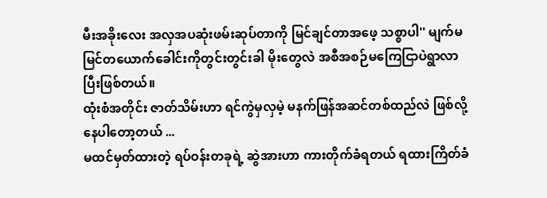မီးအခိုးလေး အလှအပဆုံးဖမ်းဆုပ်တာကို မြင်ချင်တာအဖေ့ သစ္စာပါ'' မျက်မမြင်တယောက်ခေါင်းကိုတွင်းတွင်းခါ မိုးတွေလဲ အစီအစဉ်မကြေငြာပဲရွာလာပြီးဖြစ်တယ်။
ထုံးစံအတိုင်း ဇာတ်သိမ်းဟာ ရင်ကွဲမှလှမဲ့ မနက်ဖြန်အဆင်တစ်ထည်လဲ ဖြစ်လို့ နေပါတော့တယ် ...
မထင်မှတ်ထားတဲ့ ရပ်ဝန်းတခုရဲ့ ဆွဲအားဟာ ကားတိုက်ခံရတယ် ရထားကြိတ်ခံ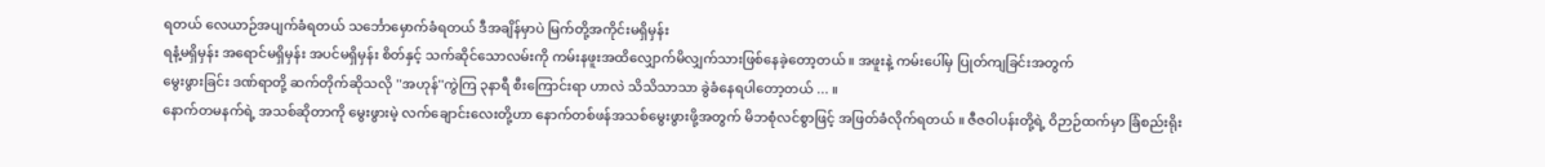ရတယ် လေယာဉ်အပျက်ခံရတယ် သင်္ဘောမှောက်ခံရတယ် ဒီအချိန်မှာပဲ မြက်တို့အကိုင်းမရှိမှန်း
ရနံ့မရှိမှန်း အရောင်မရှိမှန်း အပင်မရှိမှန်း စိတ်နှင့် သက်ဆိုင်သောလမ်းကို ကမ်းနဖူးအထိလျှောက်မိလျှက်သားဖြစ်နေခဲ့တော့တယ်။ အဖူးနဲ့ ကမ်းပေါ်မှ ပြုတ်ကျခြင်းအတွက်
မွေးဖွားခြင်း ဒဏ်ရာတို့ ဆက်တိုက်ဆိုသလို ''အဟုန်''ကွဲကြ ၃နာရီ စီးကြောင်းရာ ဟာလဲ သိသိသာသာ ခွဲခံနေရပါတော့တယ် ... ။
နောက်တမနက်ရဲ့ အသစ်ဆိုတာကို မွေးဖွားမဲ့ လက်ချောင်းလေးတို့ဟာ နောက်တစ်ဖန်အသစ်မွေးဖွားဖို့အတွက် မိဘစုံလင်စွာဖြင့် အဖြတ်ခံလိုက်ရတယ် ။ ဇီဇဝါပန်းတို့ရဲ့ ဝိဉာဉ်ထက်မှာ ခြံစည်းရိုး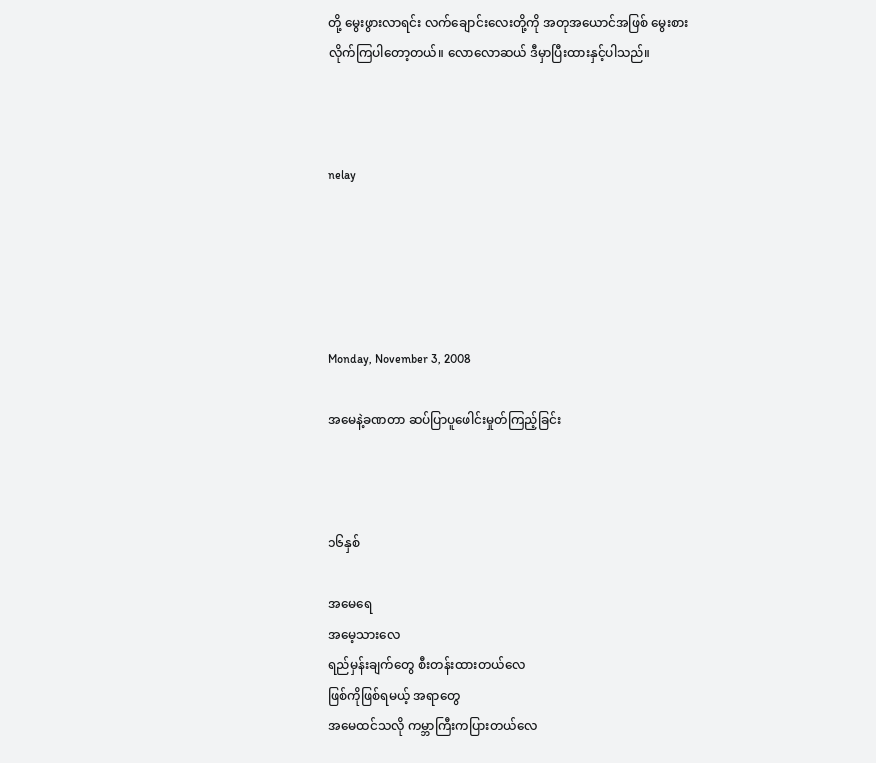တို့ မွေးဖွားလာရင်း လက်ချောင်းလေးတို့ကို အတုအယောင်အဖြစ် မွေးစားလိုက်ကြပါတော့တယ်။ လောလောဆယ် ဒီမှာပြီးထားနှင့်ပါသည်။



nelay





Monday, November 3, 2008

အမေနဲ့ခဏတာ ဆပ်ပြာပူဖေါင်းမှုတ်ကြည့်ခြင်း



၁၆နှစ်

အမေရေ
အမေ့သားလေ
ရည်မှန်းချက်တွေ စီးတန်းထားတယ်လေ
ဖြစ်ကိုဖြစ်ရမယ့် အရာတွေ
အမေထင်သလို ကမ္ဘာကြီးကပြားတယ်လေ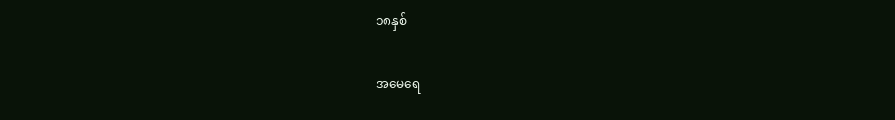၁၈နှစ်

အမေရေ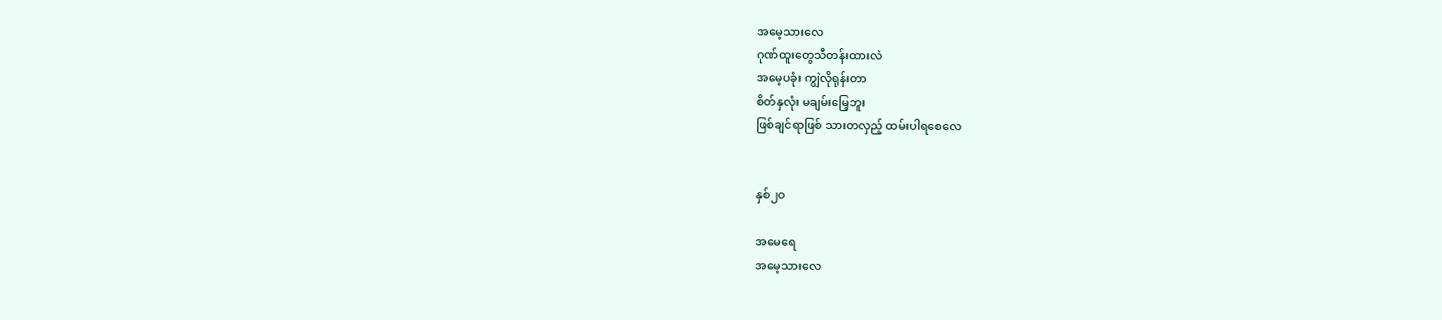အမေ့သားလေ
ဂုဏ်ထူးတွေသီတန်းထားလဲ
အမေ့ပခုံး ကျွဲလိုရုန်းတာ
စိတ်နှလုံး မချမ်းမြေ့ဘူး
ဖြစ်ချင်ရာဖြစ် သားတလှည့် ထမ်းပါရစေလေ


နှစ်၂ဝ

အမေရေ
အမေ့သားလေ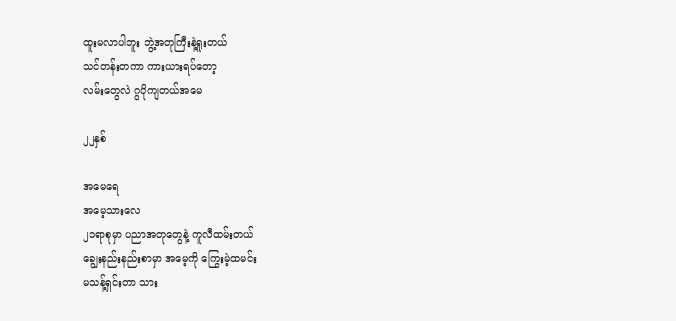ထူးမလာပါဘူး ဘွဲ့အတုကြီးနဲ့ရူးတယ်
သင်တန်းတကာ ကားယားရပ်တော့
လမ်းတွေလဲ ဂွပိုကျတယ်အမေ

၂၂နှစ်

အမေရေ
အမေ့သားလေ
၂၁ရာစုမှာ ပညာအတုတွေနဲ့ ကူလီထမ်းတယ်
ချွေးနည်းနည်းစာမှာ အမေ့ကို ကြွေးမဲ့ထမင်း
မသန့်ရှင်းတာ သား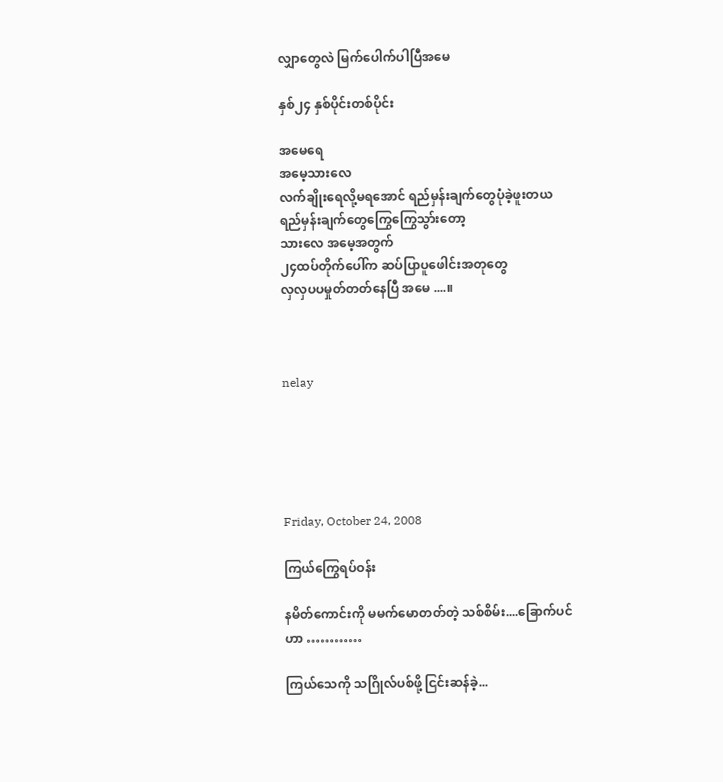လျှာတွေလဲ မြက်ပေါက်ပါပြီအမေ

နှစ်၂၄ နှစ်ပိုင်းတစ်ပိုင်း

အမေရေ
အမေ့သားလေ
လက်ချိုးရေလို့မရအောင် ရည်မှန်းချက်တွေပုံခဲ့ဖူးတယ
ရည်မှန်းချက်တွေကြွေကြွေသွာ်းတော့
သားလေ အမေ့အတွက်
၂၄ထပ်တိုက်ပေါ်က ဆပ်ပြာပူဖေါင်းအတုတွေ
လှလှပပမှုတ်တတ်နေပြီ အမေ ....။



nelay





Friday, October 24, 2008

ကြယ်ကြွေရပ်ဝန်း

နမိတ်ကောင်းကို မမက်မောတတ်တဲ့ သစ်စိမ်း....ခြောက်ပင်ဟာ …………

ကြယ်သေကို သဂြိုလ်ပစ်ဖို့ ငြင်းဆန်ခဲ့...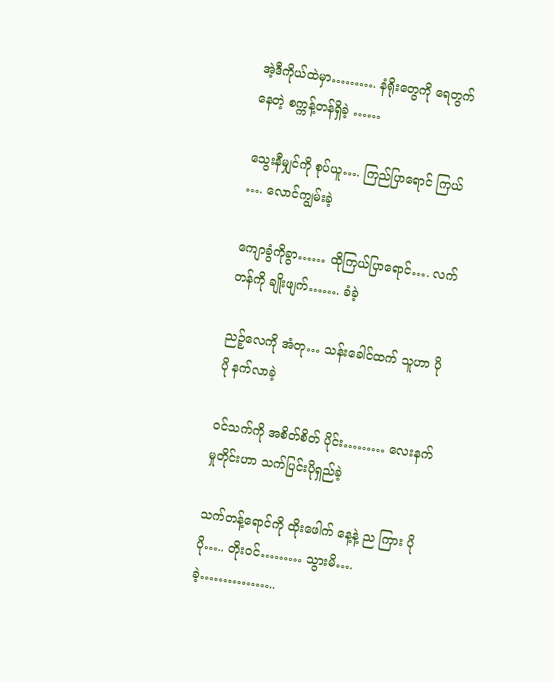အဲ့ဒီကိုယ်ထဲမှာ………. နံရိုးတွေကို ရေတွက်နေတဲ့ စက္ကန့်တန်ရှိခဲ့ ……

သွေးနီမျှင်ကို စုပ်ယူ…. ကြည်ပြာရောင် ကြယ် …. လောင်ကျွမ်းခဲ့

ကျောခွံကိုခွာ…… ထိုကြယ်ပြာရောင်…. လက်တန်ကို ချိုးဖျက်……. ခံခဲ့

ညဉ့်လေကို အံတု… သန်းခေါင်ထက် သူဟာ ပိုပို နက်လာခဲ့

ဝင်သက်ကို အစိတ်စိတ် ပိုင်း……… လေးနက်မှုတိုင်းဟာ သက်ပြင်းပိုရှည်ခဲ့

သက်တန့်ရောင်ကို ထိုးဖေါက် နေ့နဲ့ ည ကြား ပိုပို….. တိုးဝင်……… သွားမိ…. ခဲ့……………..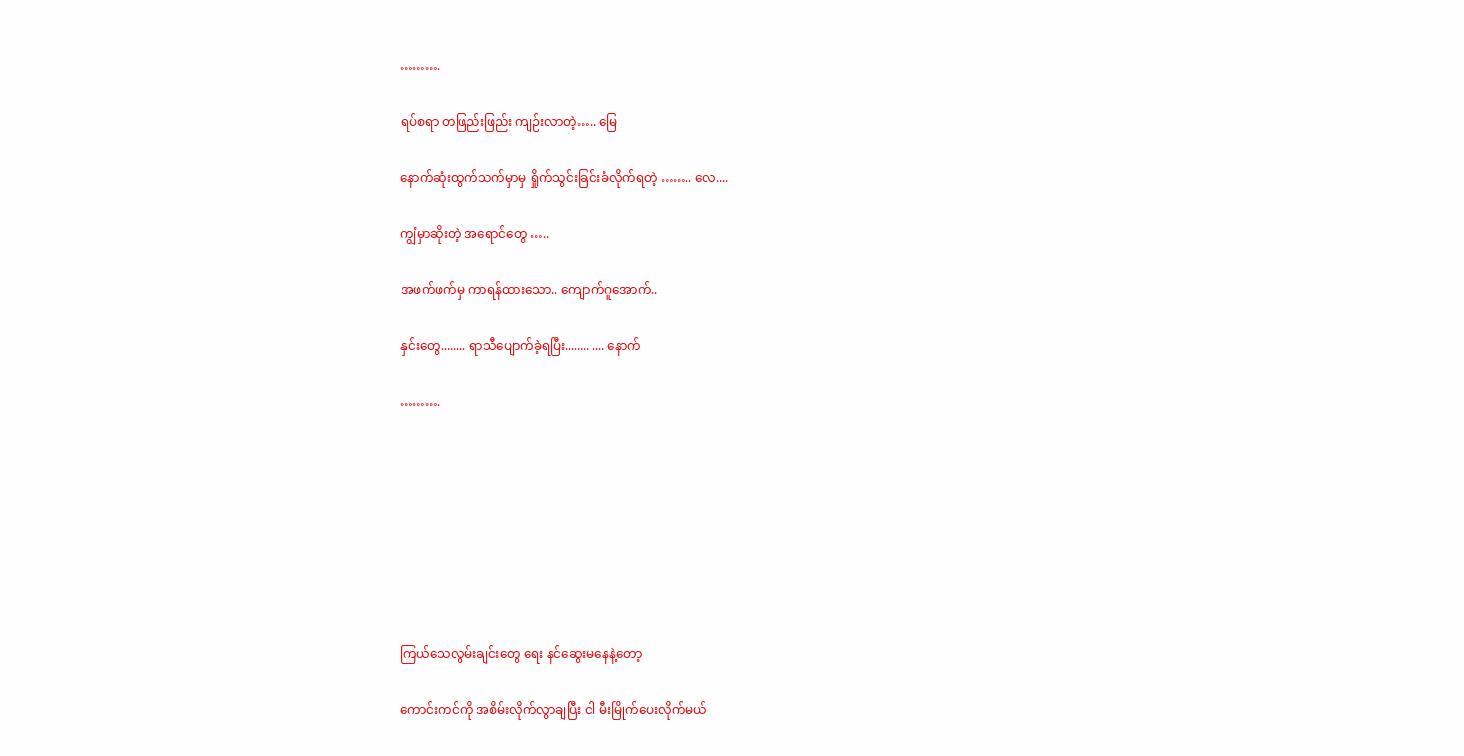……….

ရပ်စရာ တဖြည်းဖြည်း ကျဉ်းလာတဲ့….. မြေ

နောက်ဆုံးထွက်သက်မှာမှ ရှိုက်သွင်းခြင်းခံလိုက်ရတဲ့ …….. လေ....

ကျွံမှာဆိုးတဲ့ အရောင်တွေ …..

အဖက်ဖက်မှ ကာရန်ထားသော.. ကျောက်ဂူအောက်..

နှင်းတွေ........ ရာသီပျောက်ခဲ့ရပြီး........ .... နောက်

……….








ကြယ်သေလွမ်းချင်းတွေ ရေး နင်ဆွေးမနေနဲ့တော့

ကောင်းကင်ကို အစိမ်းလိုက်လွာချပြီး ငါ မီးမြိုက်ပေးလိုက်မယ်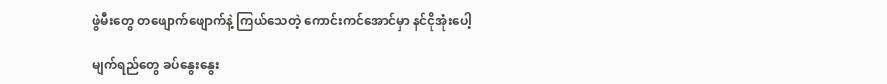ဖွဲမီးတွေ တဖျောက်ဖျောက်နဲ့ ကြယ်သေတဲ့ ကောင်းကင်အောင်မှာ နင်ငိုအုံးပေါ့

မျက်ရည်တွေ ခပ်နွေးနွေး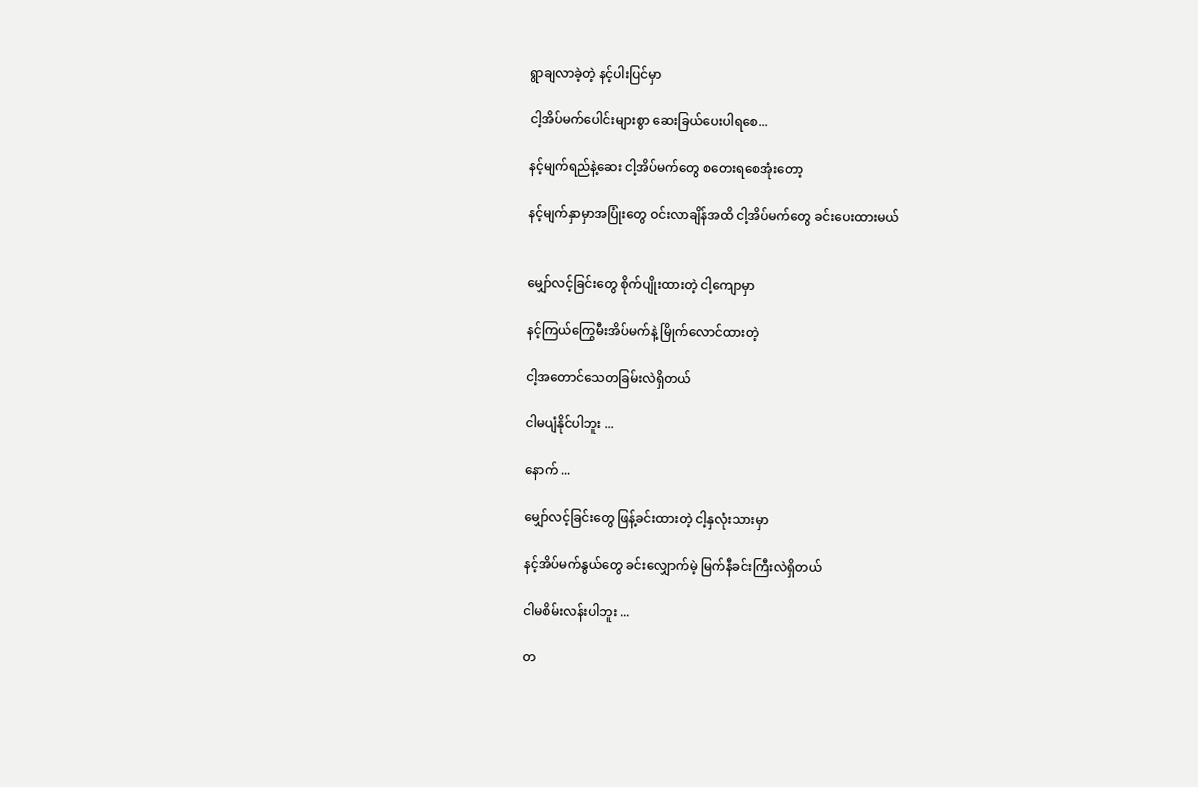ရွာချလာခဲ့တဲ့ နင့်ပါးပြင်မှာ

ငါ့အိပ်မက်ပေါင်းများစွာ ဆေးခြယ်ပေးပါရစေ...

နင့်မျက်ရည်နဲ့ဆေး ငါ့အိပ်မက်တွေ စတေးရစေအုံးတော့

နင့်မျက်နှာမှာအပြုံးတွေ ဝင်းလာချိန်အထိ ငါ့အိပ်မက်တွေ ခင်းပေးထားမယ်


မျှော်လင့်ခြင်းတွေ စိုက်ပျိုးထားတဲ့ ငါ့ကျောမှာ

နင့်ကြယ်ကြွေမီးအိပ်မက်နဲ့ မြိုက်လောင်ထားတဲ့

ငါ့အတောင်သေတခြမ်းလဲရှိတယ်

ငါမပျံနိုင်ပါဘူး ...

နောက် ...

မျှော်လင့်ခြင်းတွေ ဖြန့်ခင်းထားတဲ့ ငါ့နှလုံးသားမှာ

နင့်အိပ်မက်နွယ်တွေ ခင်းလျှောက်မဲ့ မြက်နီခင်းကြီးလဲရှိတယ်

ငါမစိမ်းလန်းပါဘူး ...

တ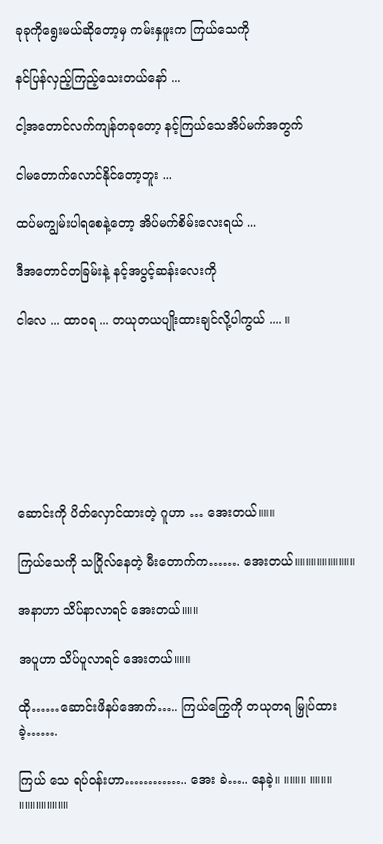ခုခုကိုရွေးမယ်ဆိုတော့မှ ကမ်းနှဖူးက ကြယ်သေကို

နင်ပြန်လှည့်ကြည့်သေးတယ်နော် ...

ငါ့အတောင်လက်ကျန်တခုတော့ နင့်ကြယ်သေအိပ်မက်အတွက်

ငါမတောက်လောင်နိုင်တော့ဘူး ...

ထပ်မကျွမ်းပါရစေနဲ့တော့ အိပ်မက်စိမ်းလေးရယ် ...

ဒီအတောင်တခြမ်းနဲ့ နင့်အပွင့်ဆန်းလေးကို

ငါလေ ... ထာဝရ ... တယုတယပျိုးထားချင်လို့ပါကွယ် .... ။







ဆောင်းကို ပိတ်လှောင်ထားတဲ့ ဂူဟာ … အေးတယ်။။။

ကြယ်သေကို သဂြိုလ်နေတဲ့ မီးတောက်က……. အေးတယ်။။။။။။။။။။။

အနာဟာ သိပ်နာလာရင် အေးတယ်။။။

အပူဟာ သိပ်ပူလာရင် အေးတယ်။။။

ထို……ဆောင်းဖိနပ်အောက်….. ကြယ်ကြွေကို တယုတရ မြှုပ်ထားခဲ့…….

ကြယ် သေ ရပ်ဝန်းဟာ………….. အေး ခဲ….. နေခဲ့။ ။။။။ ။။။။ ။။။။။။။။။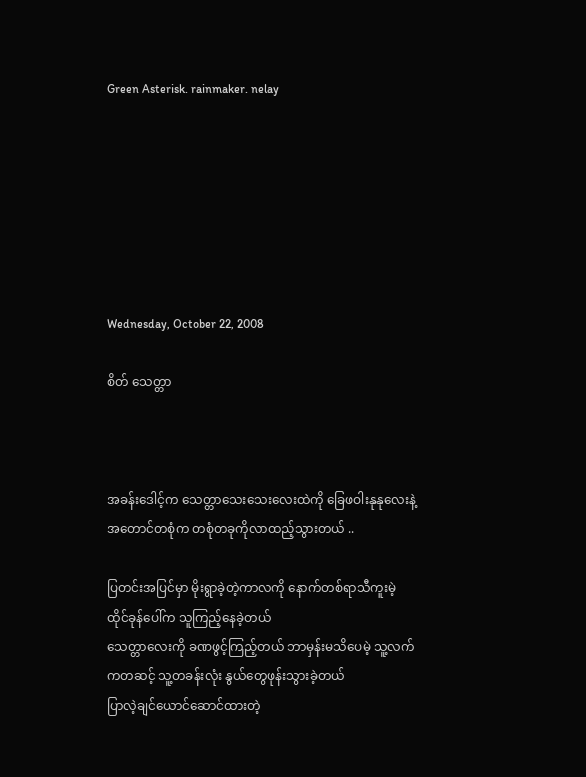Green Asterisk. rainmaker. nelay







Wednesday, October 22, 2008

စိတ် သေတ္တာ



အခန်းဒေါင့်က သေတ္တာသေးသေးလေးထဲကို ခြေဖဝါးနုနုလေးနဲ့ အတောင်တစုံက တစုံတခုကိုလာထည့်သွားတယ် ..

ပြတင်းအပြင်မှာ မိုးရွာခဲ့တဲ့ကာလကို နောက်တစ်ရာသီကူးမဲ့ ထိုင်ခုန်ပေါ်က သူကြည့်နေခဲ့တယ်
သေတ္တာလေးကို ခဏဖွင့်ကြည့်တယ် ဘာမှန်းမသိပေမဲ့ သူ့လက်ကတဆင့် သူ့တခန်းလုံး နွယ်တွေဖုန်းသွားခဲ့တယ်
ပြာလဲ့ချင်ယောင်ဆောင်ထားတဲ့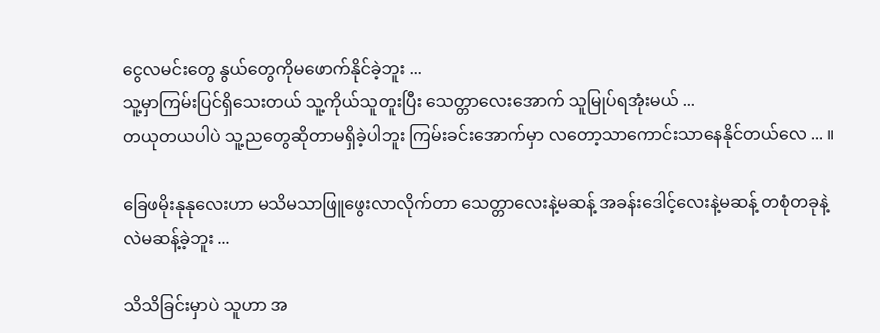ငွေလမင်းတွေ နွယ်တွေကိုမဖောက်နိုင်ခဲ့ဘူး ...
သူ့မှာကြမ်းပြင်ရှိသေးတယ် သူ့ကိုယ်သူတူးပြီး သေတ္တာလေးအောက် သူမြုပ်ရအုံးမယ် ...
တယုတယပါပဲ သူ့ညတွေဆိုတာမရှိခဲ့ပါဘူး ကြမ်းခင်းအောက်မှာ လတော့သာကောင်းသာနေနိုင်တယ်လေ ... ။

ခြေဖမိုးနုနုလေးဟာ မသိမသာဖြူဖွေးလာလိုက်တာ သေတ္တာလေးနဲ့မဆန့် အခန်းဒေါင့်လေးနဲ့မဆန့် တစုံတခုနဲ့လဲမဆန့်ခဲ့ဘူး ...

သိသိခြင်းမှာပဲ သူဟာ အ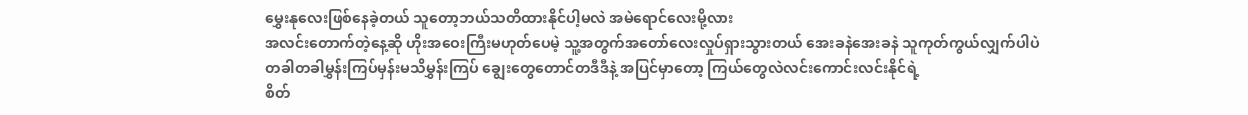မွှေးနုလေးဖြစ်နေခဲ့တယ် သူတော့ဘယ်သတိထားနိုင်ပါ့မလဲ အမဲရောင်လေးမို့လား
အလင်းတောက်တဲ့နေ့ဆို ဟိုးအဝေးကြီးမဟုတ်ပေမဲ့ သူ့အတွက်အတော်လေးလှုပ်ရှားသွားတယ် အေးခနဲအေးခနဲ သူကုတ်ကွယ်လျှက်ပါပဲ
တခါတခါမွှန်းကြပ်မှန်းမသိမွှန်းကြပ် ချွေးတွေတောင်တဒီဒီနဲ့ အပြင်မှာတော့ ကြယ်တွေလဲလင်းကောင်းလင်းနိုင်ရဲ့
စိတ်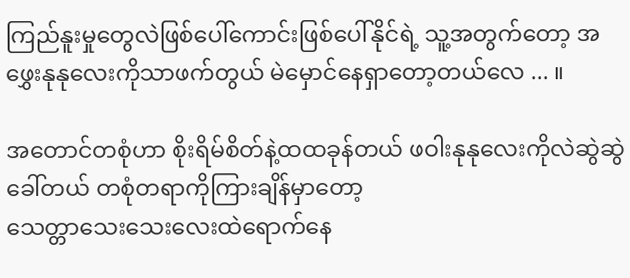ကြည်နူးမှုတွေလဲဖြစ်ပေါ်ကောင်းဖြစ်ပေါ်နိုင်ရဲ့ သူ့အတွက်တော့ အဖွှေးနုနုလေးကိုသာဖက်တွယ် မဲမှောင်နေရှာတော့တယ်လေ ... ။

အတောင်တစုံဟာ စိုးရိမ်စိတ်နဲ့ထထခုန်တယ် ဖဝါးနုနုလေးကိုလဲဆွဲဆွဲခေါ်တယ် တစုံတရာကိုကြားချိန်မှာတော့
သေတ္တာသေးသေးလေးထဲရောက်နေ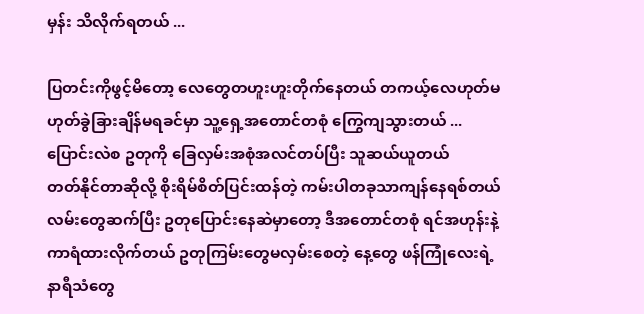မှန်း သိလိုက်ရတယ် ...

ပြတင်းကိုဖွင့်မိတော့ လေတွေတဟူးဟူးတိုက်နေတယ် တကယ့်လေဟုတ်မဟုတ်ခွဲခြားချိန်မရခင်မှာ သူ့ရှေ့အတောင်တစုံ ကြွေကျသွားတယ် ... ပြောင်းလဲစ ဥတုကို ခြေလှမ်းအစုံအလင်တပ်ပြီး သူဆယ်ယူတယ်
တတ်နိုင်တာဆိုလို့ စိုးရိမ်စိတ်ပြင်းထန်တဲ့ ကမ်းပါတခုသာကျန်နေရစ်တယ်
လမ်းတွေဆက်ပြီး ဥတုပြောင်းနေဆဲမှာတော့ ဒီအတောင်တစုံ ရင်အဟုန်းနဲ့ ကာရံထားလိုက်တယ် ဥတုကြမ်းတွေမလှမ်းစေတဲ့ နေ့တွေ ဖန်ကြုံလေးရဲ့ နာရီသံတွေ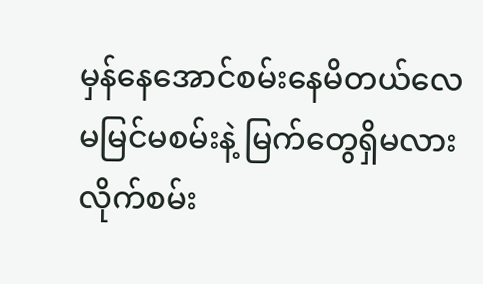မှန်နေအောင်စမ်းနေမိတယ်လေ
မမြင်မစမ်းနဲ့ မြက်တွေရှိမလားလိုက်စမ်း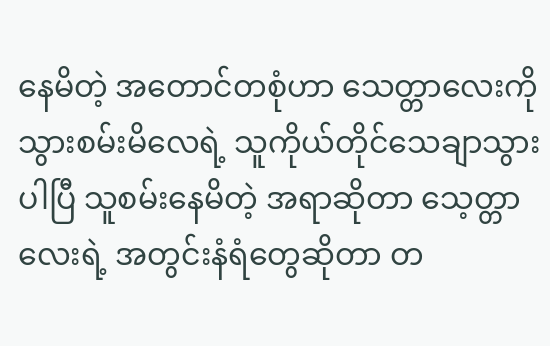နေမိတဲ့ အတောင်တစုံဟာ သေတ္တာလေးကိုသွားစမ်းမိလေရဲ့ သူကိုယ်တိုင်သေချာသွားပါပြီ သူစမ်းနေမိတဲ့ အရာဆိုတာ သေ့တ္တာလေးရဲ့ အတွင်းနံရံတွေဆိုတာ တ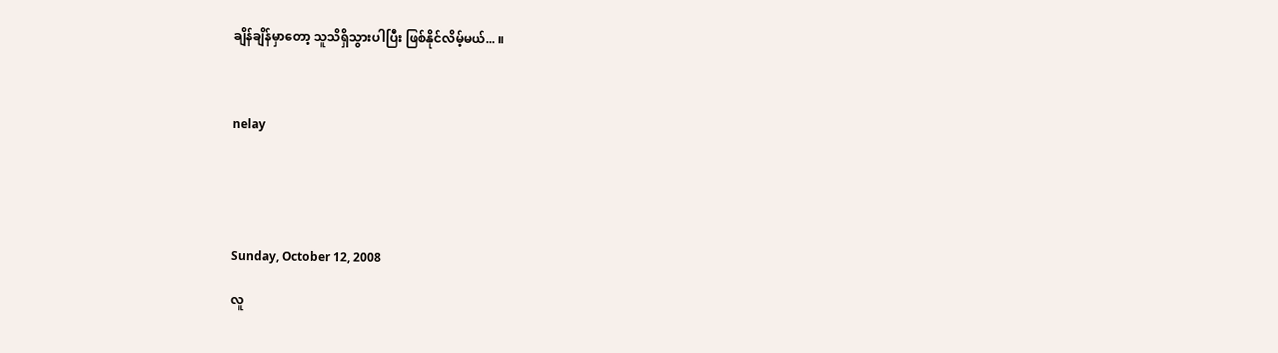ချိန်ချိန်မှာတော့ သူသိရှိသွားပါပြီး ဖြစ်နိုင်လိမ့်မယ်... ။



nelay





Sunday, October 12, 2008

လူ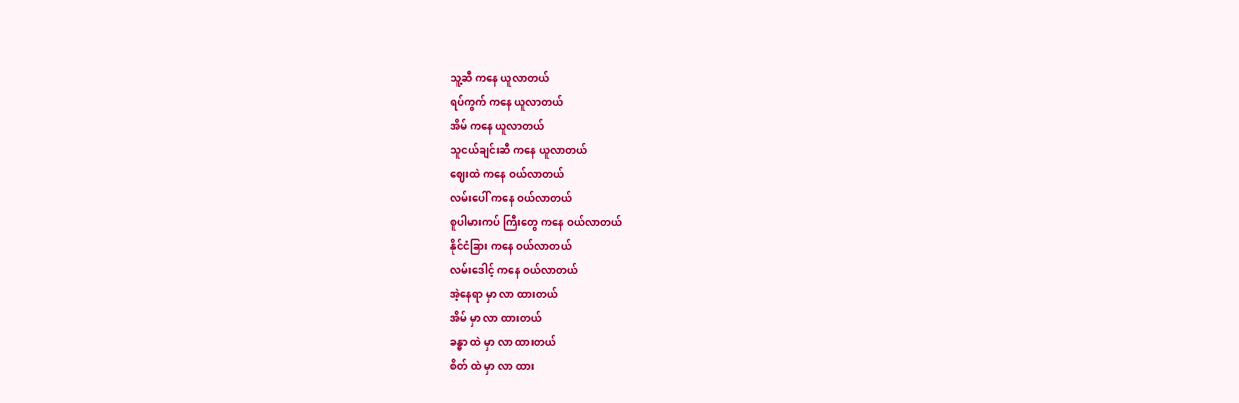သူ့ဆီ ကနေ ယူလာတယ်
ရပ်ကွက် ကနေ ယူလာတယ်
အိမ် ကနေ ယူလာတယ်
သူငယ်ချင်းဆီ ကနေ ယူလာတယ်
ဈေးထဲ ကနေ ဝယ်လာတယ်
လမ်းပေါ် ကနေ ဝယ်လာတယ်
စူပါမားကပ် ကြီးတွေ ကနေ ဝယ်လာတယ်
နိုင်ငံခြား ကနေ ဝယ်လာတယ်
လမ်းဒေါင့် ကနေ ဝယ်လာတယ်
အဲ့နေရာ မှာ လာ ထားတယ်
အိမ် မှာ လာ ထားတယ်
ခန္ဓာ ထဲ မှာ လာ ထားတယ်
စိတ် ထဲ မှာ လာ ထား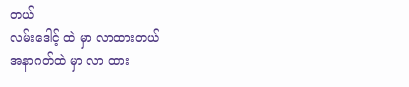တယ်
လမ်းဒေါင့် ထဲ မှာ လာထားတယ်
အနာဂတ်ထဲ မှာ လာ ထား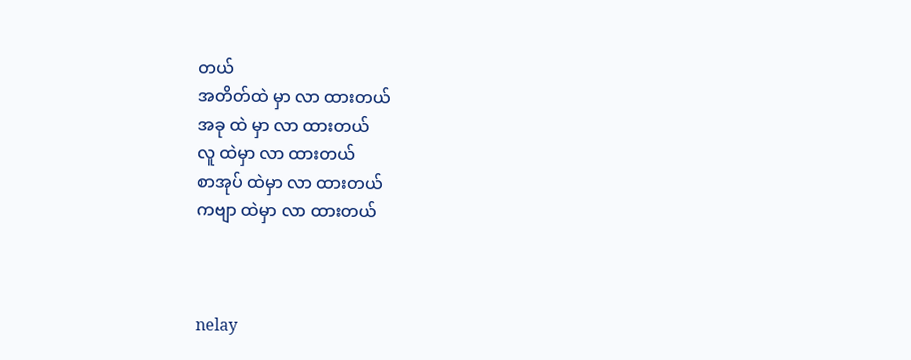တယ်
အတိတ်ထဲ မှာ လာ ထားတယ်
အခု ထဲ မှာ လာ ထားတယ်
လူ ထဲမှာ လာ ထားတယ်
စာအုပ် ထဲမှာ လာ ထားတယ်
ကဗျာ ထဲမှာ လာ ထားတယ်



nelay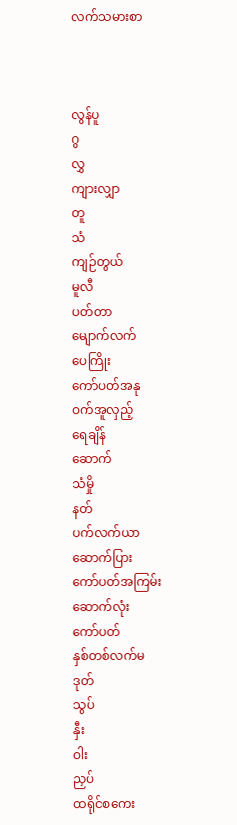လက်သမားစာ



လွန်ပူ
ဂွ
လွှ
ကျားလျှာ
တူ
သံ
ကျဉ်တွယ်
မူလီ
ပတ်တာ
မျောက်လက်
ပေကြိုး
ကော်ပတ်အနု
ဝက်အူလှည့်
ရေချိန်
ဆောက်
သံမှို
နတ်
ပက်လက်ယာ
ဆောက်ပြား
ကော်ပတ်အကြမ်း
ဆောက်လုံး
ကော်ပတ်
နှစ်တစ်လက်မ
ဒုတ်
သွပ်
နှီး
ဝါး
ညှပ်
ထရိုင်စကေး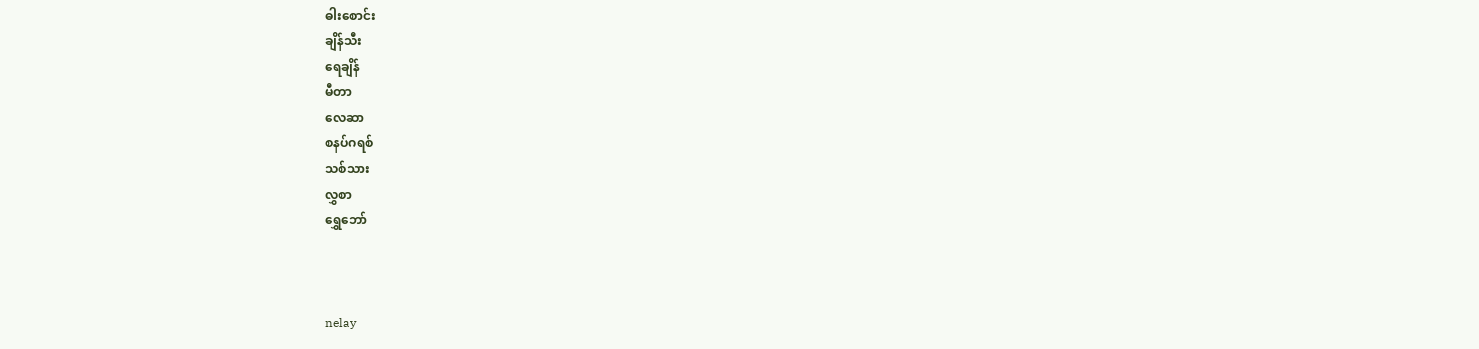ဓါးစောင်း
ချိန်သီး
ရေချိန်
မီတာ
လေဆာ
စနပ်ဂရစ်
သစ်သား
လွှစာ
ရွှေဘော်



nelay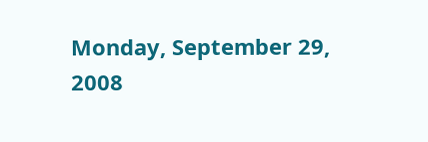Monday, September 29, 2008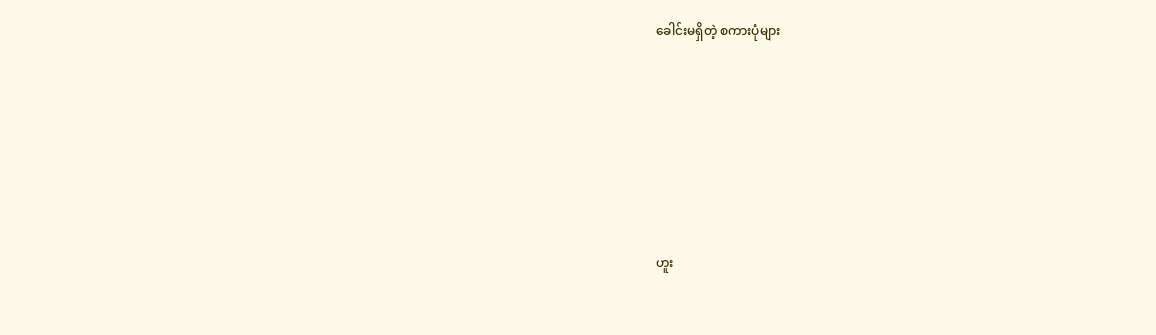ခေါင်းမရှိတဲ့ စကားပုံများ








ဟူး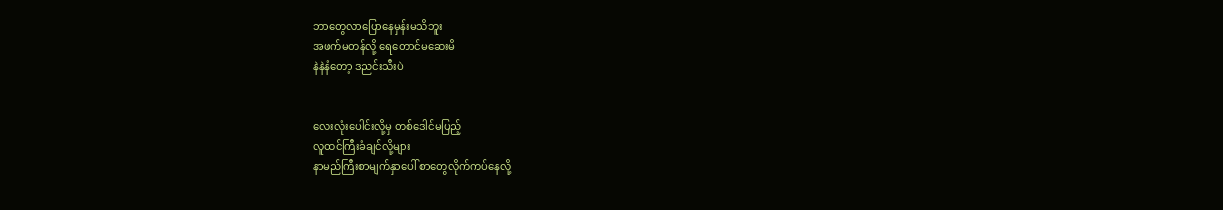ဘာတွေလာပြောနေမှန်းမသိဘူး
အဖက်မတန်လို့ ရေတောင်မဆေးမိ
နဲနဲနံတော့ ဒညင်းသီးပဲ


လေးလုံးပေါင်းလို့မှ တစ်ဒေါင်မပြည့်
လူထင်ကြီးခံချင်လို့များ
နာမည်ကြီးစာမျက်နှာပေါ် စာတွေလိုက်ကပ်နေလို့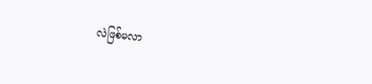လဲဖြစ်မလာ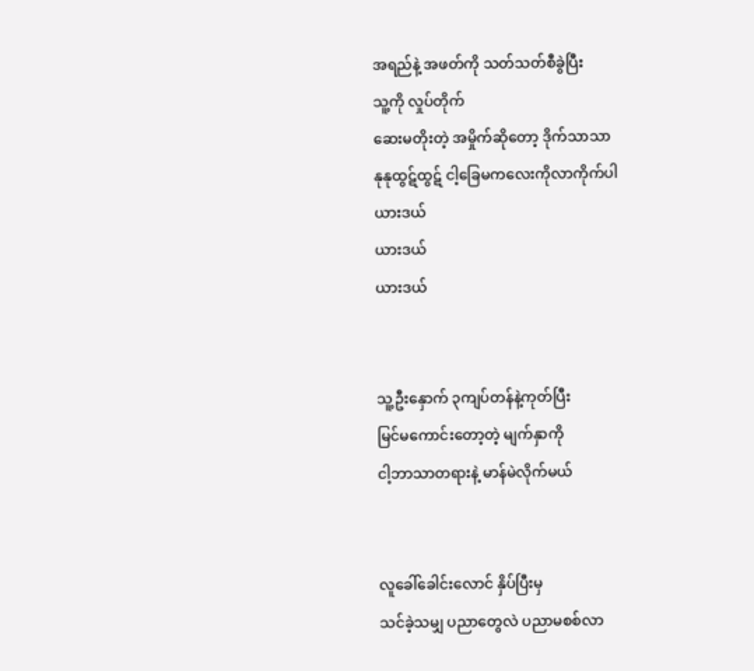အရည်နဲ့ အဖတ်ကို သတ်သတ်စီခွဲပြီး
သူ့ကို လှုပ်တိုက်
ဆေးမတိုးတဲ့ အမှိုက်ဆိုတော့ ဒိုက်သာသာ
နုနုထွဋ်ထွဋ် ငါ့ခြေမကလေးကိုလာကိုက်ပါ
ယားဒယ်
ယားဒယ်
ယားဒယ်


သူ့ဦးနှောက် ၃ကျပ်တန်နဲ့ကုတ်ပြီး
မြင်မကောင်းတော့တဲ့ မျက်နှာကို
ငါ့ဘာသာတရားနဲ့ မာန်မဲလိုက်မယ်


လူခေါ်ခေါင်းလောင် နှိပ်ပြီးမှ
သင်ခဲ့သမျှ ပညာတွေလဲ ပညာမစစ်လာ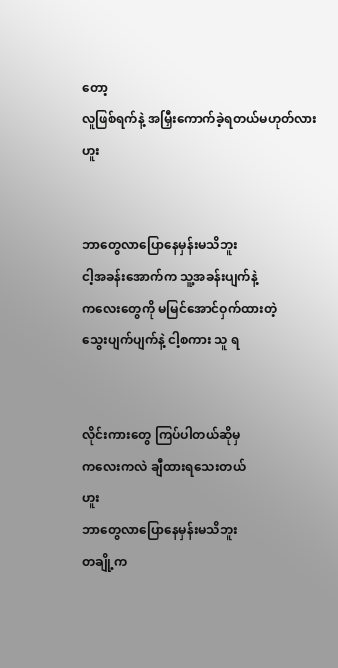တော့
လူဖြစ်ရက်နဲ့ အမြှီးကောက်ခဲ့ရတယ်မဟုတ်လား
ဟူး


ဘာတွေလာပြောနေမှန်းမသိဘူး
ငါ့အခန်းအောက်က သူ့အခန်းပျက်နဲ့
ကလေးတွေကို မမြင်အောင်ဝှက်ထားတဲ့
သွေးပျက်ပျက်နဲ့ ငါ့စကား သူ ရ


လိုင်းကားတွေ ကြပ်ပါတယ်ဆိုမှ
ကလေးကလဲ ချီထားရသေးတယ်
ဟူး
ဘာတွေလာပြောနေမှန်းမသိဘူး
တချို့က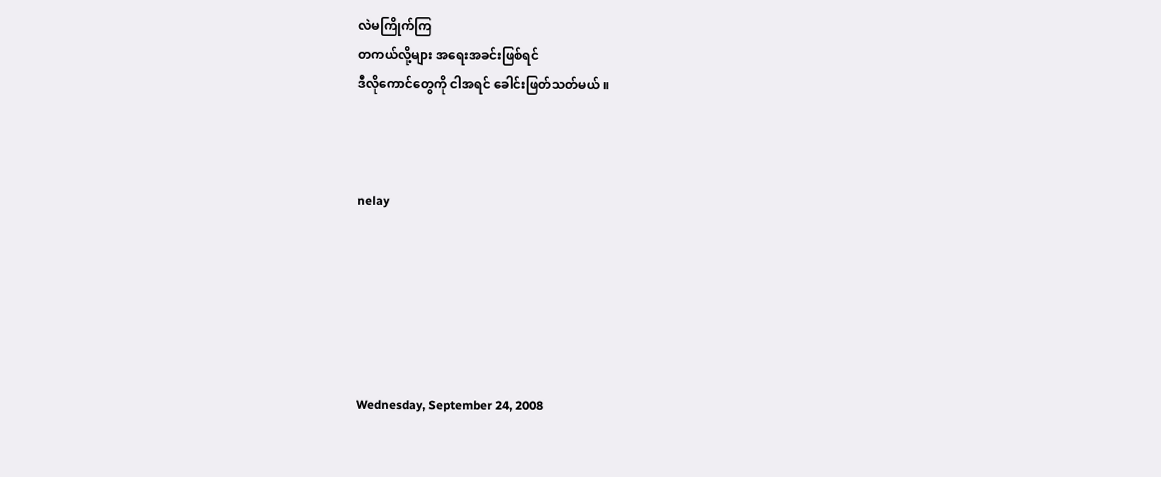လဲမကြိုက်ကြ
တကယ်လို့များ အရေးအခင်းဖြစ်ရင်
ဒီလိုကောင်တွေကို ငါအရင် ခေါင်းဖြတ်သတ်မယ် ။



nelay






Wednesday, September 24, 2008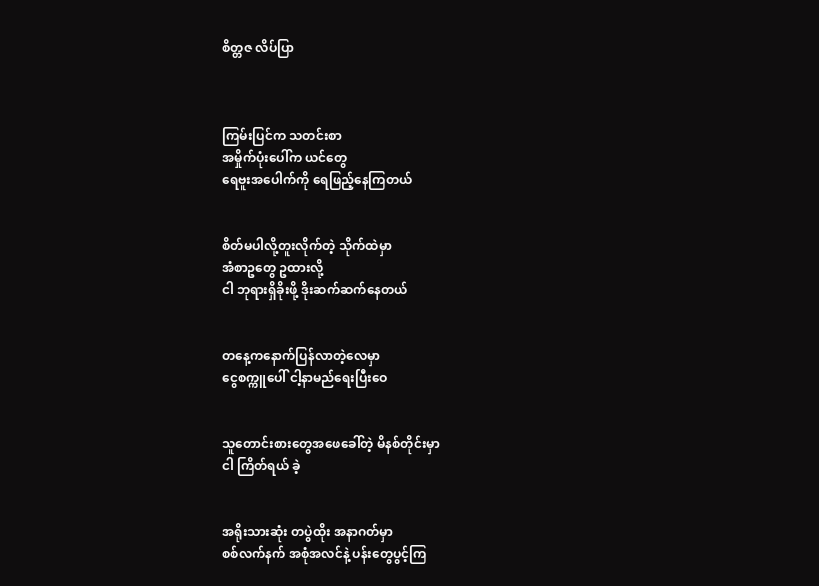စိတ္တဇ လိပ်ပြာ



ကြမ်းပြင်က သတင်းစာ
အမှိုက်ပုံးပေါ်က ယင်တွေ
ရေဗူးအပေါက်ကို ရေဖြည့်နေကြတယ်


စိတ်မပါလို့တူးလိုက်တဲ့ သိုက်ထဲမှာ
အံစာဥတွေ ဥထားလို့
ငါ ဘုရားရှိခိုးဖို့ ဒိုးဆက်ဆက်နေတယ်


တနေ့ကနောက်ပြန်လာတဲ့လေမှာ
ငွေစက္ကူပေါ် ငါ့နာမည်ရေးပြီးဝေ


သူတောင်းစားတွေအဖေခေါ်တဲ့ မိနစ်တိုင်းမှာ
ငါ ကြိတ်ရယ် ခဲ့


အရိုးသားဆုံး တပွဲထိုး အနာဂတ်မှာ
စစ်လက်နက် အစုံအလင်နဲ့ ပန်းတွေပွင့်ကြ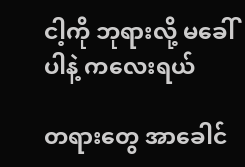ငါ့ကို ဘုရားလို့ မခေါ်ပါနဲ့ ကလေးရယ်

တရားတွေ အာခေါင်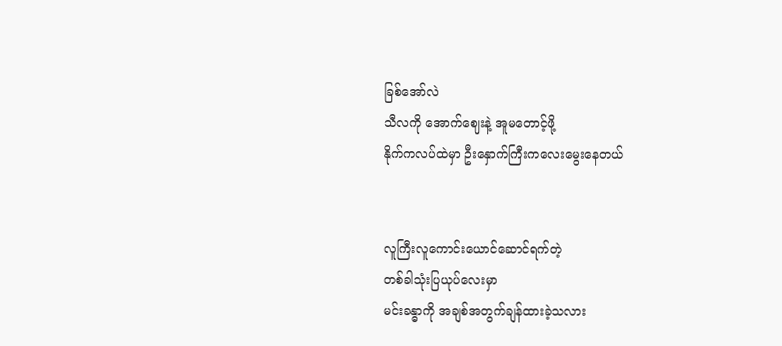ခြစ်အော်လဲ
သီလကို အောက်ဈေးနဲ့ အူမတောင့်ဖို့
နိုက်ကလပ်ထဲမှာ ဦးနှောက်ကြီးကလေးမွေးနေတယ်


လူကြီးလူကောင်းယောင်ဆောင်ရက်တဲ့
တစ်ခါသုံးပြယုပ်လေးမှာ
မင်းခန္ဓာကို အချစ်အတွက်ချန်ထားခဲ့သလား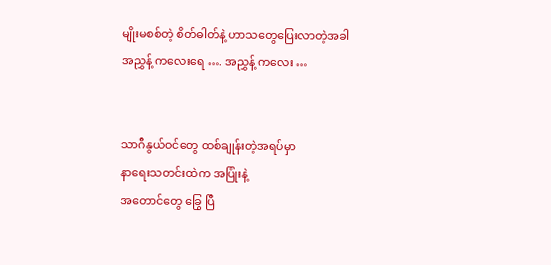မျိုးမစစ်တဲ့ စိတ်ဓါတ်နဲ့ ဟာသတွေပြေးလာတဲ့အခါ
အညွှန့် ကလေးရေ …. အညွှန့် ကလေး …


သာဂီနွယ်ဝင်တွေ ထစ်ချုန်းတဲ့အရပ်မှာ
နာရေးသတင်းထဲက အပြုံးနဲ့
အတောင်တွေ ခြွေ ပြီ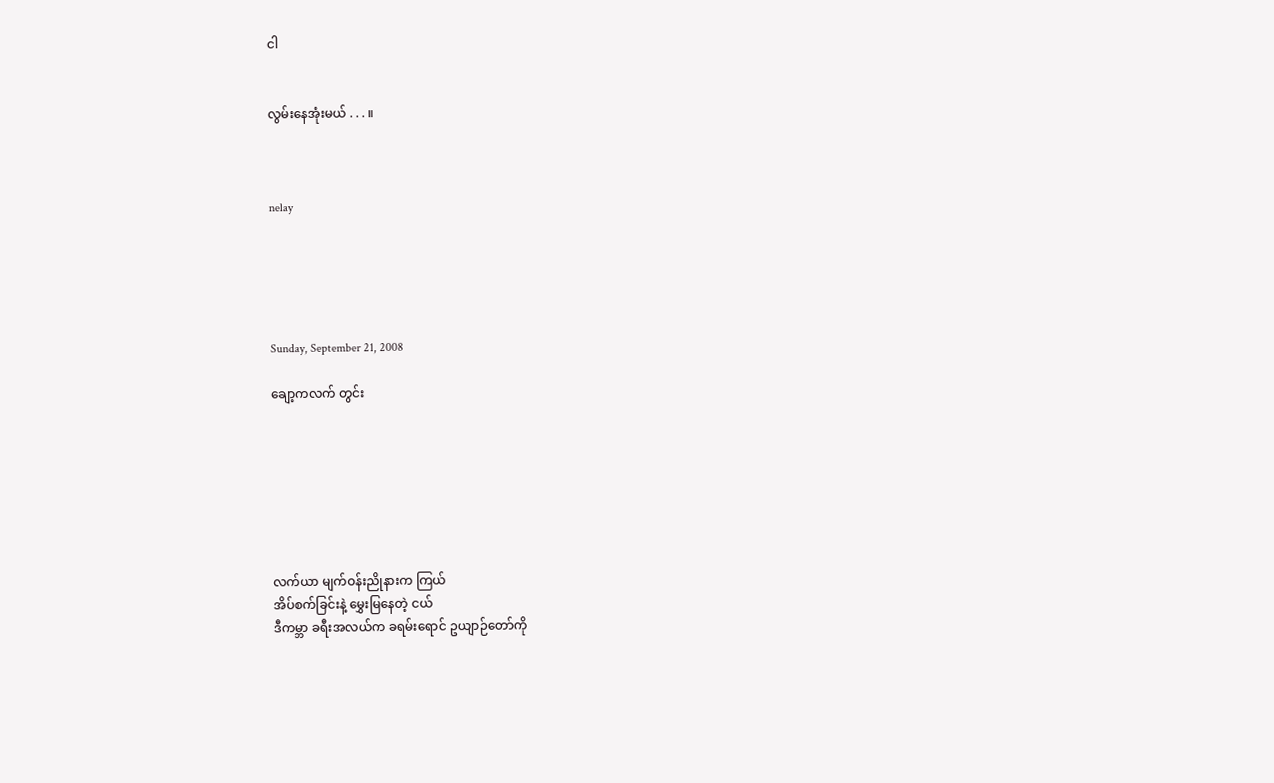ငါ


လွမ်းနေအုံးမယ် . . . ။



nelay





Sunday, September 21, 2008

ချော့ကလက် တွင်း







လက်ယာ မျက်ဝန်းညိုနားက ကြယ်
အိပ်စက်ခြင်းနဲ့ မွှေးမြနေတဲ့ ငယ်
ဒီကမ္ဘာ ခရီးအလယ်က ခရမ်းရောင် ဥယျာဉ်တော်ကို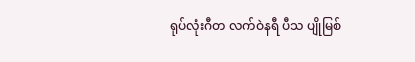ရုပ်လုံးဂီတ လက်ဝဲနရီ ပီသ ပျိုမြစ်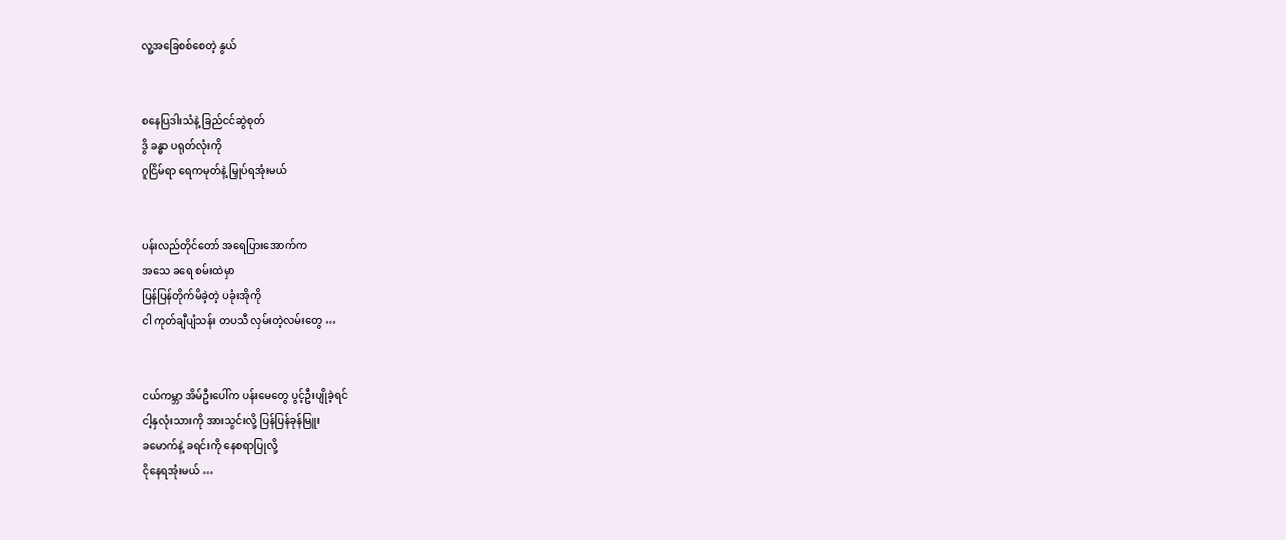လူ့အခြေစစ်စေတဲ့ နွယ်


စနေပြဒါးသံနဲ့ ခြည်ငင်ဆွဲစုတ်
ဒွိ ခန္ဓာ ပရုတ်လုံးကို
ဂူငြိမ်ရာ ရေကမုတ်နဲ့ မြှုပ်ရအုံးမယ်


ပန်းလည်တိုင်တော် အရေပြားအောက်က
အသေ ခရေ စမ်းထဲမှာ
ပြန်ပြန်တိုက်မိခဲ့တဲ့ ပခုံးအိုကို
ငါ ကုတ်ချီပျံသန်း တပသီ လှမ်းတဲ့လမ်းတွေ …


ငယ်ကမ္ဘာ အိမ်ဦးပေါ်က ပန်းမေတွေ ပွင့်ဦးပျိုခဲ့ရင်
ငါ့နှလုံးသားကို အားသွင်းလို့ ပြန်ပြန်ခုန်မြူး
ခမောက်နဲ့ ခရင်းကို နေစရာပြုလို့
ငိုနေရအုံးမယ် …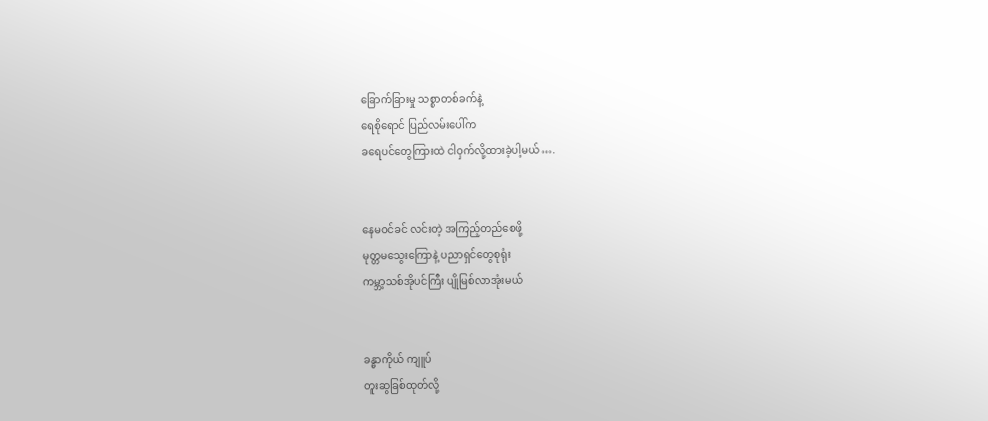ခြောက်ခြားမှု သစ္စာတစ်ခက်နဲ့
ရေစိုရောင် ပြည်လမ်းပေါ်က
ခရေပင်တွေကြားထဲ ငါဝှက်လို့ထားခဲ့ပါ့မယ် ….


နေမဝင်ခင် လင်းတဲ့ အကြည့်တည်စေဖို့
မုတ္တမသွေးကြောနဲ့ ပညာရှင်တွေစုရုံး
ကမ္ဘာ့သစ်အိုပင်ကြီး ပျိုမြစ်လာအုံးမယ်


ခန္ဓာကိုယ် ကျူပ်
တူးဆွခြစ်ထုတ်လို့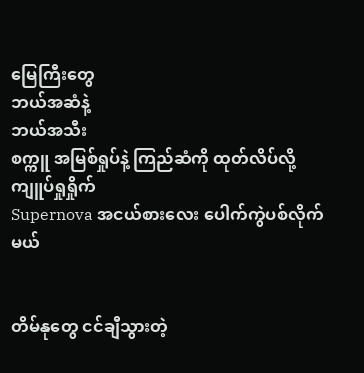မြေကြီးတွေ
ဘယ်အဆံနဲ့
ဘယ်အသီး
စက္ကူ အမြစ်ရှုပ်နဲ့ ကြည်ဆံကို ထုတ်လိပ်လို့ ကျူပ်ရှုရှိုက်
Supernova အငယ်စားလေး ပေါက်ကွဲပစ်လိုက်မယ်


တိမ်နုတွေ ငင်ချီသွားတဲ့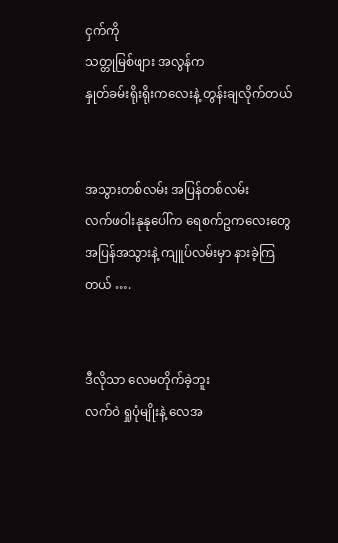ငှက်ကို
သတ္တုမြစ်ဖျား အလွန်က
နှုတ်ခမ်းရိုးရိုးကလေးနဲ့ တွန်းချလိုက်တယ်


အသွားတစ်လမ်း အပြန်တစ်လမ်း
လက်ဖဝါးနုနုပေါ်က ရေစက်ဥကလေးတွေ
အပြန်အသွားနဲ့ ကျူပ်လမ်းမှာ နားခဲ့ကြတယ် ….


ဒီလိုသာ လေမတိုက်ခဲ့ဘူး
လက်ဝဲ ရှုပုံမျိုးနဲ့ လေအ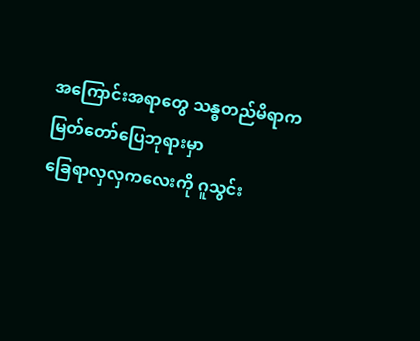အကြောင်းအရာတွေ သန္ဓတည်မိရာက
မြတ်တော်ပြေဘုရားမှာ
ခြေရာလှလှကလေးကို ဂူသွင်း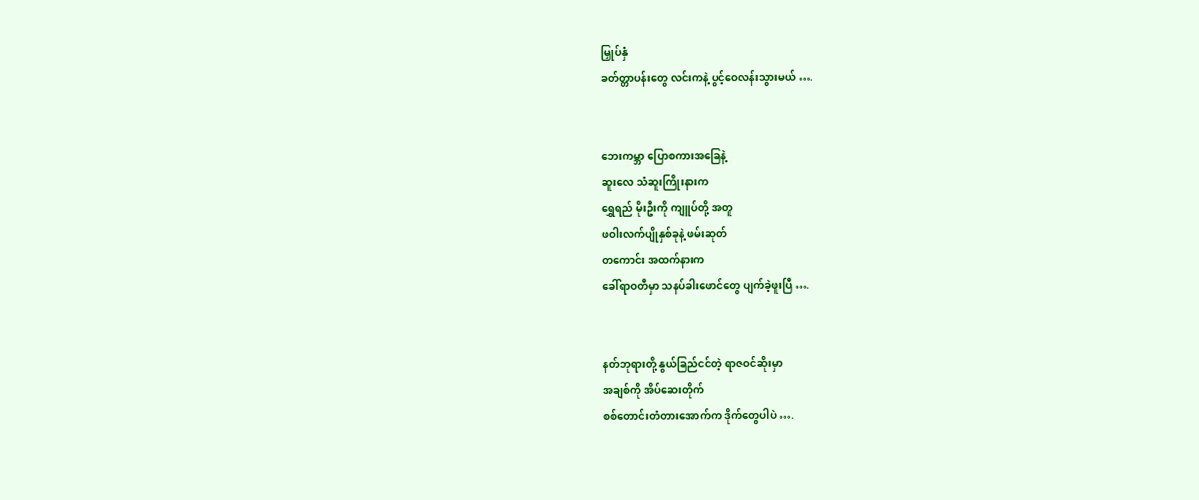မြှုပ်နှံ
ခတ်တ္တာပန်းတွေ လင်းကနဲ့ ပွင့်ဝေလန်းသွားမယ် ….


ဘေးကမ္ဘာ ပြောစကားအခြေနဲ့
ဆူးလေ သံဆူးကြိုးနားက
ရွှေရည် မိုးဦးကို ကျူပ်တို့ အတူ
ဖဝါးလက်ပျိုနှစ်ခုနဲ့ ဖမ်းဆုတ်
တကောင်း အထက်နားက
ခေါ်ရာဝတီမှာ သနပ်ခါးဖောင်တွေ ပျက်ခဲ့ဖူးပြီ ….


နတ်ဘုရားတို့ နွယ်ခြည်ငင်တဲ့ ရာဇဝင်ဆိုးမှာ
အချစ်ကို အိပ်ဆေးတိုက်
စစ်တောင်းတံတားအောက်က ဒိုက်တွေပါပဲ ….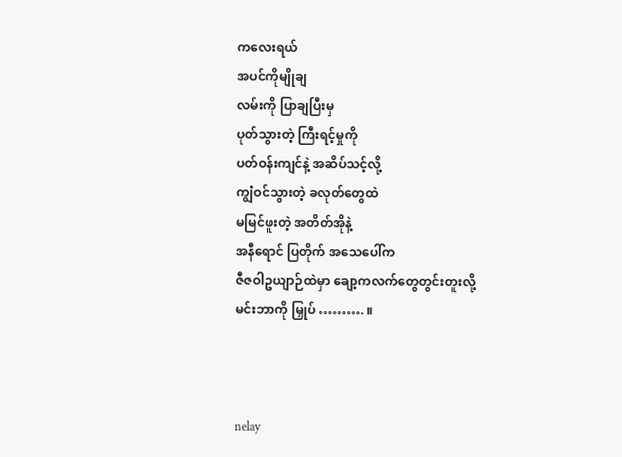ကလေးရယ်
အပင်ကိုမျိုချ
လမ်းကို ပြာချပြီးမှ
ပုတ်သွားတဲ့ ကြီးရင့်မှုကို
ပတ်ဝန်းကျင်နဲ့ အဆိပ်သင့်လို့
ကျွံဝင်သွားတဲ့ ခလုတ်တွေထဲ
မမြင်ဖူးတဲ့ အတိတ်အိုနဲ့
အနီရောင် ပြတိုက် အသေပေါ်က
ဇီဇဝါဥယျာဉ်ထဲမှာ ချော့ကလက်တွေတွင်းတူးလို့
မင်းဘာကို မြှုပ် ………. ။



nelay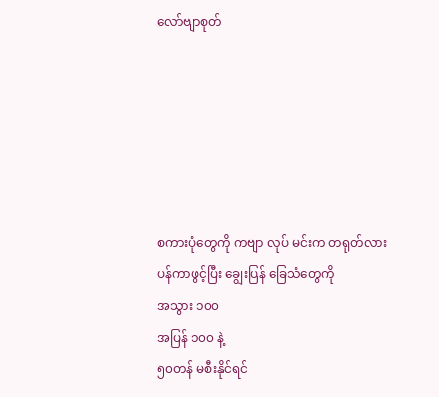လော်ဗျာစုတ်






စကားပုံတွေကို ကဗျာ လုပ် မင်းက တရုတ်လား
ပန်ကာဖွင့်ပြီး ချွေးပြန် ခြေသံတွေကို
အသွား ၁၀၀
အပြန် ၁၀၀ နဲ့
၅၀တန် မစီးနိုင်ရင်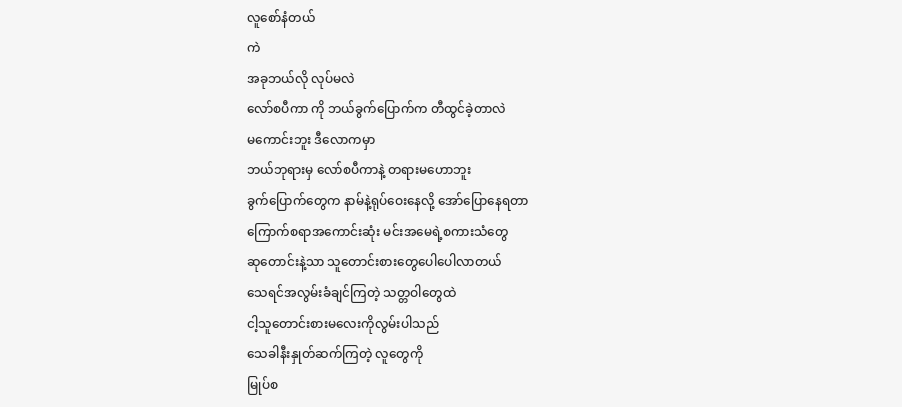လူစော်နံတယ်
ကဲ
အခုဘယ်လို လုပ်မလဲ
လော်စပီကာ ကို ဘယ်ခွက်ပြောက်က တီထွင်ခဲ့တာလဲ
မကောင်းဘူး ဒီလောကမှာ
ဘယ်ဘုရားမှ လော်စပီကာနဲ့ တရားမဟောဘူး
ခွက်ပြောက်တွေက နာမ်နဲ့ရုပ်ဝေးနေလို့ အော်ပြောနေရတာ
ကြောက်စရာအကောင်းဆုံး မင်းအမေရဲ့စကားသံတွေ
ဆုတောင်းနဲ့သာ သူတောင်းစားတွေပေါပေါလာတယ်
သေရင်အလွမ်းခံချင်ကြတဲ့ သတ္တဝါတွေထဲ
ငါ့သူတောင်းစားမလေးကိုလွမ်းပါသည်
သေခါနီးနှုတ်ဆက်ကြတဲ့ လူတွေကို
မြုပ်စ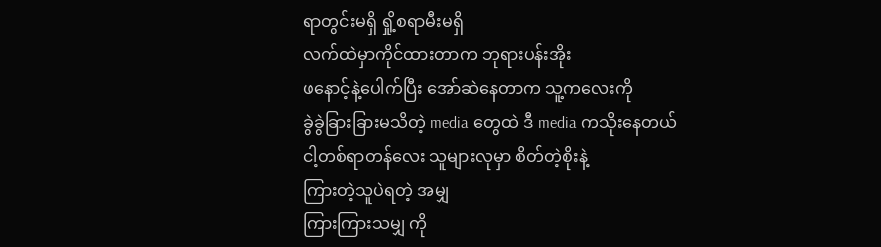ရာတွင်းမရှိ ရှို့စရာမီးမရှိ
လက်ထဲမှာကိုင်ထားတာက ဘုရားပန်းအိုး
ဖနောင့်နဲ့ပေါက်ပြီး အော်ဆဲနေတာက သူ့ကလေးကို
ခွဲခွဲခြားခြားမသိတဲ့ media တွေထဲ ဒီ media ကသိုးနေတယ်
ငါ့တစ်ရာတန်လေး သူများလုမှာ စိတ်တဲ့စိုးနဲ့
ကြားတဲ့သူပဲရတဲ့ အမျှ
ကြားကြားသမျှ ကို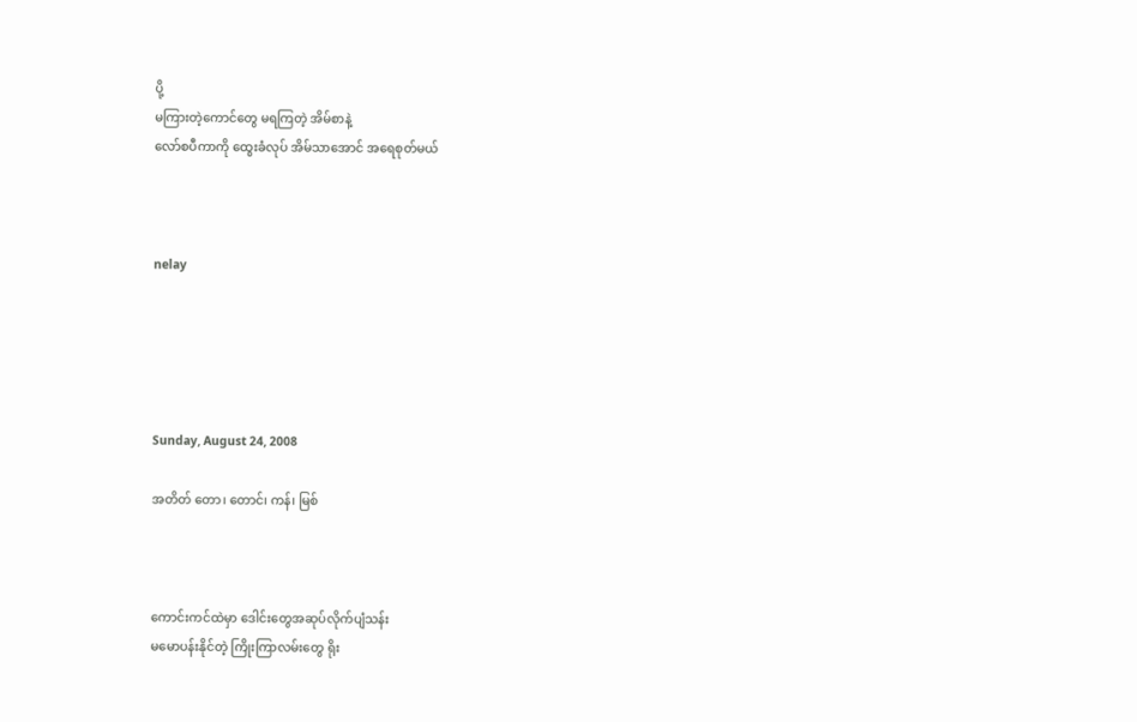ပို့
မကြားတဲ့ကောင်တွေ မရကြတဲ့ အိမ်စာနဲ့
လော်စပီကာကို ထွေးခံလုပ် အိမ်သာအောင် အရေစုတ်မယ်



nelay





Sunday, August 24, 2008

အတိတ် တော၊ တောင်၊ ကန်၊ မြစ်



ကောင်းကင်ထဲမှာ ဒေါင်းတွေအဆုပ်လိုက်ပျံသန်း
မမောပန်းနိုင်တဲ့ ကြိုးကြာလမ်းတွေ ရိုး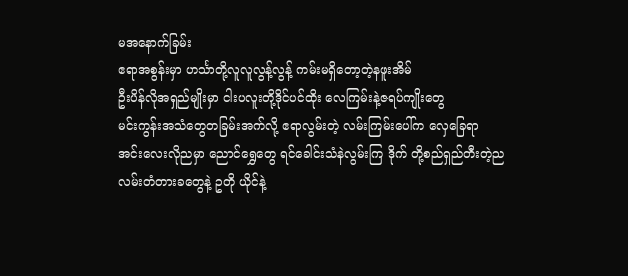မအနောက်ခြမ်း
ဧရာအစွန်းမှာ ဟင်္သာတို့လူလူလွန့်လွန့် ကမ်းမရှိတော့တဲ့နဖူးအိမ်
ဦးပိန်လိုအရှည်မျိုးမှာ ငါးပလူးတို့ဒိုင်ပင်ထိုး လေကြမ်းနဲ့ဇရပ်ကျိုးတွေ
မင်းကွန်းအသံတွေတခြမ်းအက်လို့ ဧရာလွမ်းတဲ့ လမ်းကြမ်းပေါ်က လှေခြေရာ
အင်းလေးလိုညမှာ ညောင်ရွှေတွေ ရင်ခေါင်းသံနဲလွမ်းကြ ဒိုက် တို့စည်ရှည်တီးတဲ့ည
လမ်းတံတားခတွေနဲ့ ဥတို ယိုင်နဲ့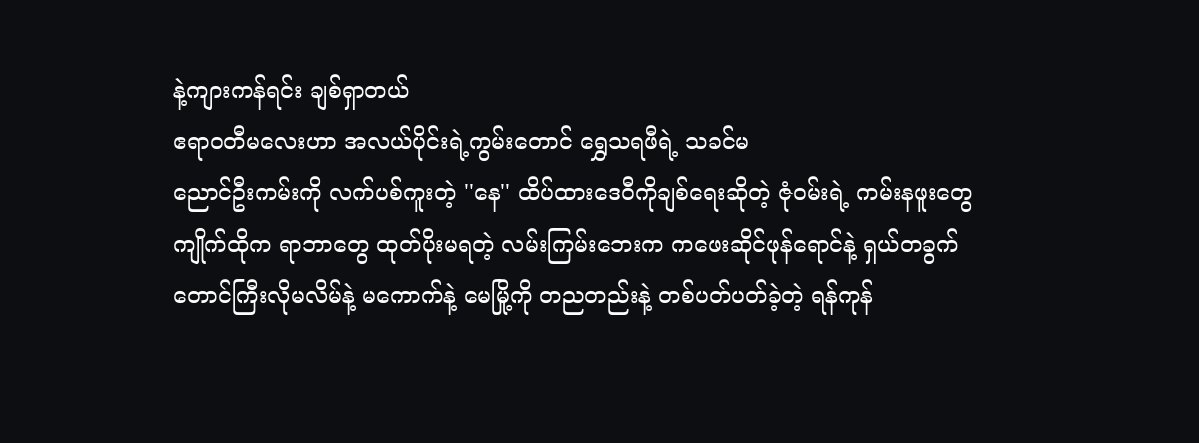နဲ့ကျားကန်ရင်း ချစ်ရှာတယ်
ဧရာဝတီမလေးဟာ အလယ်ပိုင်းရဲ့ကွမ်းတောင် ရွှေသရဖီရဲ့ သခင်မ
ညောင်ဦးကမ်းကို လက်ပစ်ကူးတဲ့ ''နေ'' ထိပ်ထားဒေဝီကိုချစ်ရေးဆိုတဲ့ ဇုံဝမ်းရဲ့ ကမ်းနဖူးတွေ
ကျိုက်ထိုက ရာဘာတွေ ထုတ်ပိုးမရတဲ့ လမ်းကြမ်းဘေးက ကဖေးဆိုင်ဖုန်ရောင်နဲ့ ရှယ်တခွက်
တောင်ကြီးလိုမလိမ်နဲ့ မကောက်နဲ့ မေမြို့ကို တညတည်းနဲ့ တစ်ပတ်ပတ်ခဲ့တဲ့ ရန်ကုန်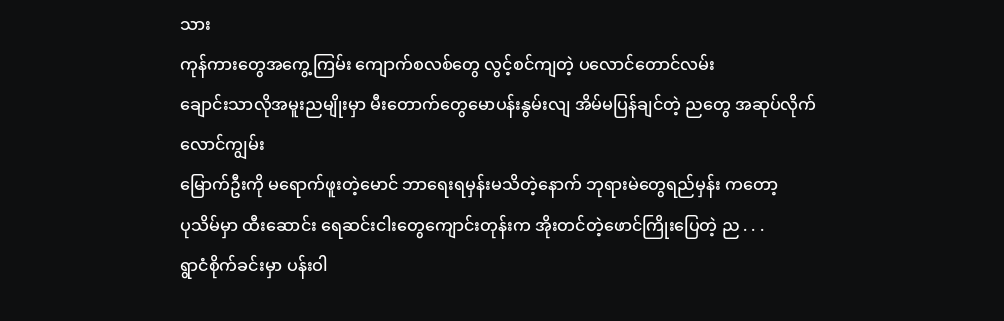သား
ကုန်ကားတွေအကွေ့ကြမ်း ကျောက်စလစ်တွေ လွင့်စင်ကျတဲ့ ပလောင်တောင်လမ်း
ချောင်းသာလိုအမူးညမျိုးမှာ မီးတောက်တွေမောပန်းနွမ်းလျ အိမ်မပြန်ချင်တဲ့ ညတွေ အဆုပ်လိုက်လောင်ကျွမ်း
မြောက်ဦးကို မရောက်ဖူးတဲ့မောင် ဘာရေးရမှန်းမသိတဲ့နောက် ဘုရားမဲတွေရည်မှန်း ကတော့
ပုသိမ်မှာ ထီးဆောင်း ရေဆင်းငါးတွေကျောင်းတုန်းက အိုးတင်တဲ့ဖောင်ကြိုးပြေတဲ့ ည . . .
ရွာငံစိုက်ခင်းမှာ ပန်းဝါ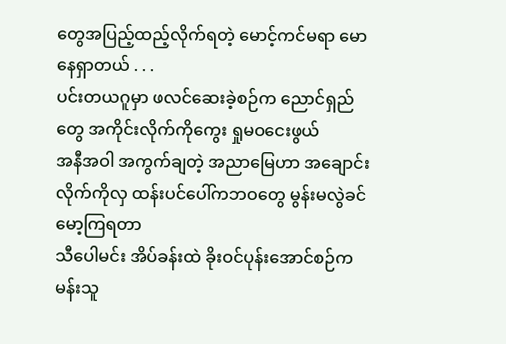တွေအပြည့်ထည့်လိုက်ရတဲ့ မောင့်ကင်မရာ မောနေရှာတယ် . . .
ပင်းတယဂူမှာ ဖလင်ဆေးခဲ့စဉ်က ညောင်ရှည်တွေ အကိုင်းလိုက်ကိုကွေး ရှုမဝငေးဖွယ်
အနီအဝါ အကွက်ချတဲ့ အညာမြေဟာ အချောင်းလိုက်ကိုလှ ထန်းပင်ပေါ်ကဘဝတွေ မွန်းမလွဲခင်မော့ကြရတာ
သီပေါမင်း အိပ်ခန်းထဲ ခိုးဝင်ပုန်းအောင်စဉ်က မန်းသူ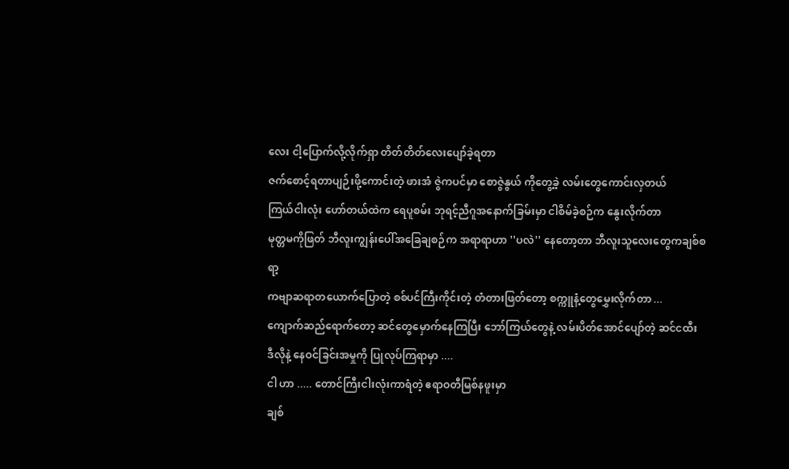လေး ငါ့ပြောက်လို့လိုက်ရှာ တိတ်တိတ်လေးပျော်ခဲ့ရတာ
ဇက်စောင့်ရတာပျဉ်းဖို့ကောင်းတဲ့ ဖားအံ ဇွဲကပင်မှာ စောဇွဲနွယ် ကိုတွေ့ခဲ့ လမ်းတွေကောင်းလှတယ်
ကြယ်ငါးလုံး ဟော်တယ်ထဲက ရေပူစမ်း ဘုရင့်ညီဂူအနောက်ခြမ်းမှာ ငါစိမ်ခဲ့စဉ်က နွေးလိုက်တာ
မုတ္တမကိုဖြတ် ဘီလူးကျွန်းပေါ်အခြေချစဉ်က အရာရာဟာ ''ပလဲ'' နေတော့တာ ဘီလူးသူလေးတွေကချစ်စရာ့
ကဗျာဆရာတယောက်ပြောတဲ့ စစ်ပင်ကြီးကိုင်းတဲ့ တံတားဖြတ်တော့ စက္ကူနံ့တွေမွှေးလိုက်တာ ...
ကျောက်ဆည်ရောက်တော့ ဆင်တွေမှောက်နေကြပြီး ဘော်ကြယ်တွေနဲ့ လမ်းပိတ်အောင်ပျော်တဲ့ ဆင်ငထီး
ဒီလိုနဲ့ နေဝင်ခြင်းအမှုကို ပြုလုပ်ကြရာမှာ ....
ငါ ဟာ ..... တောင်ကြီးငါးလုံးကာရံတဲ့ ဧရာဝတီမြစ်နဖူးမှာ
ချစ်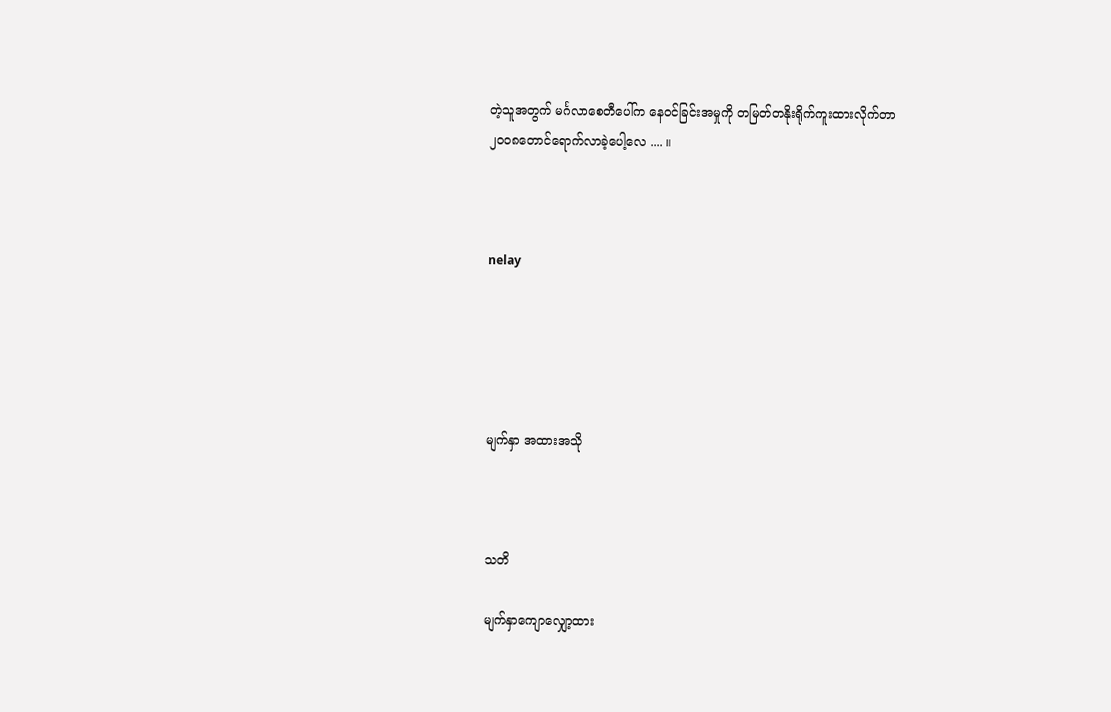တဲ့သူအတွက် မင်္ဂလာစေတီပေါ်က နေဝင်ခြင်းအမှုကို တမြတ်တနိုးရိုက်ကူးထားလိုက်တာ
၂ဝဝ၈တောင်ရောက်လာခဲ့ပေါ့လေ .... ။



nelay





မျက်နှာ အထားအသို



သတိ

မျက်နှာကျောလျှော့ထား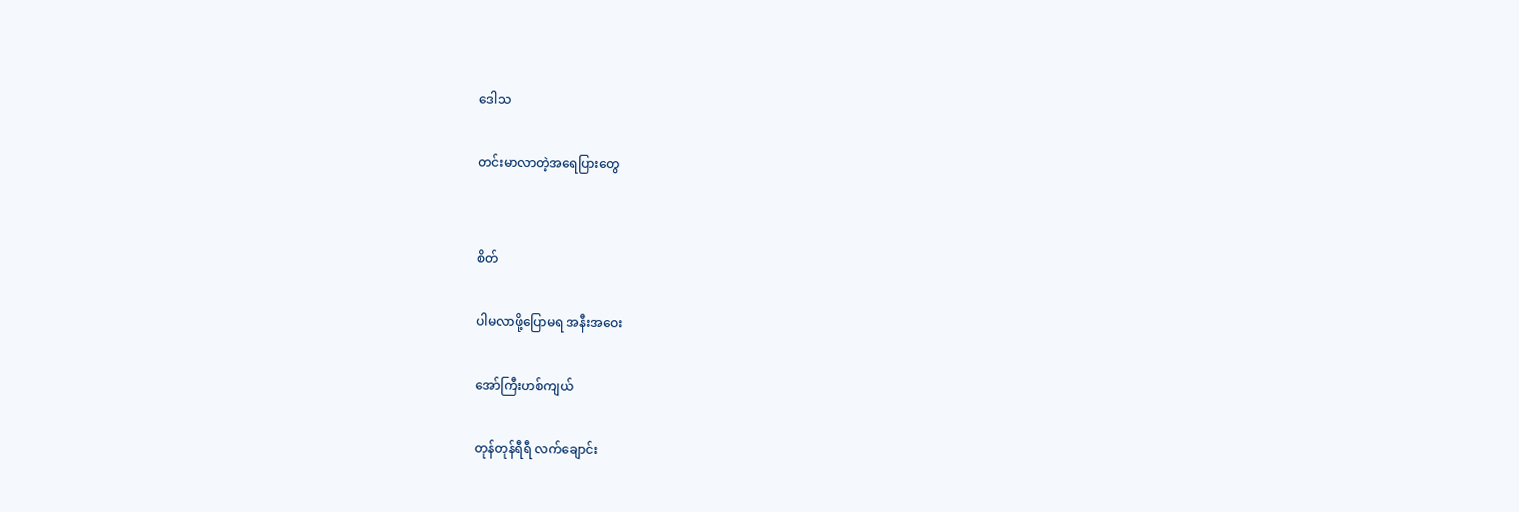ဒေါသ

တင်းမာလာတဲ့အရေပြားတွေ


စိတ်

ပါမလာဖို့ပြောမရ အနီးအဝေး

အော်ကြီးဟစ်ကျယ်

တုန်တုန်ရီရီ လက်ချောင်း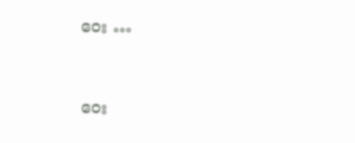ဝေး …


ဝေး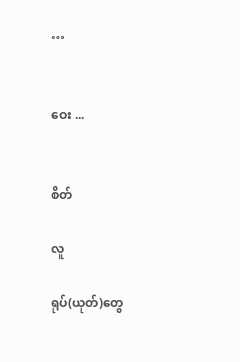…


ဝေး ...


စိတ်

လူ

ရုပ်(ယုတ်)တွေ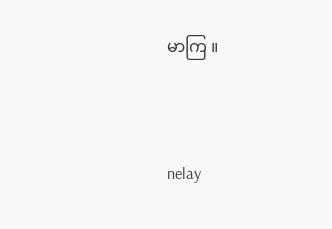မာကြ ။



nelay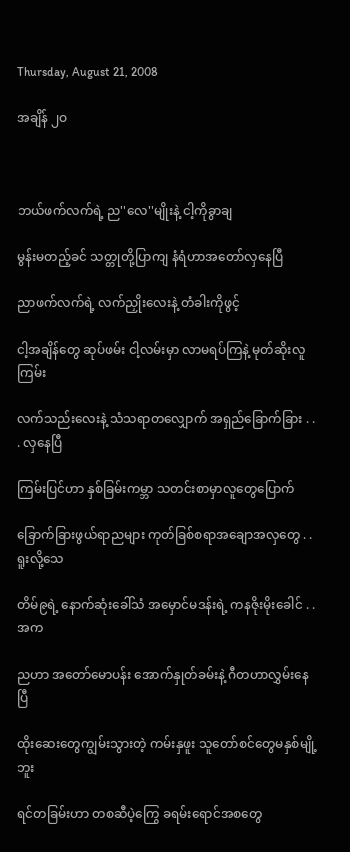Thursday, August 21, 2008

အချိန် ၂ဝ



ဘယ်ဖက်လက်ရဲ့ ည''လေ''မျိုးနဲ့ ငါ့ကိုခွာချ

မွန်းမတည့်ခင် သတ္တုတို့ပြာကျ နံရံဟာအတော်လှနေပြီ

ညာဖက်လက်ရဲ့ လက်ညှိုးလေးနဲ့ တံခါးကိုဖွင့်

ငါ့အချိန်တွေ ဆုပ်ဖမ်း ငါ့လမ်းမှာ လာမရပ်ကြနဲ့ မုတ်ဆိုးလူကြမ်း

လက်သည်းလေးနဲ့ သံသရာတလျှောက် အရှည်ခြောက်ခြား . . . လှနေပြီ

ကြမ်းပြင်ဟာ နှစ်ခြမ်းကမ္ဘာ သတင်းစာမှာလူတွေပြောက်

ခြောက်ခြားဖွယ်ရာညများ ကုတ်ခြစ်စရာအချောအလှတွေ . . ရူးလို့သေ

တိမ်၉ရဲ့ နောက်ဆုံးခေါ်သံ အမှောင်မဒန်းရဲ့ ကနဇိုးမိုးခေါင် . . အက

ညဟာ အတော်မောပန်း အောက်နှုတ်ခမ်းနဲ့ ဂီတဟာလွှမ်းနေပြီ

ထိုးဆေးတွေကျွမ်းသွားတဲ့ ကမ်းနှဖူး သူတော်စင်တွေမနှစ်မျို့ဘူး

ရင်တခြမ်းဟာ တစဆီပဲ့ကြွေ ခရမ်းရောင်အစတွေ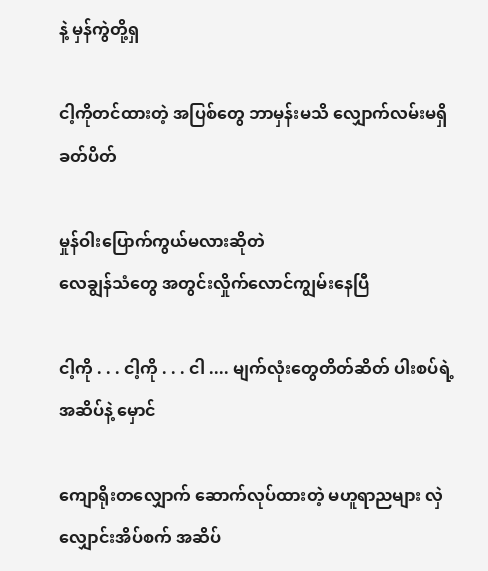နဲ့ မှန်ကွဲတို့ရှ

ငါ့ကိုတင်ထားတဲ့ အပြစ်တွေ ဘာမှန်းမသိ လျှောက်လမ်းမရှိ ခတ်ပိတ်

မှုန်ဝါးပြောက်ကွယ်မလားဆိုတဲ
လေချွန်သံတွေ အတွင်းလှိုက်လောင်ကျွမ်းနေပြီ

ငါ့ကို . . . ငါ့ကို . . . ငါ .... မျက်လုံးတွေတိတ်ဆိတ် ပါးစပ်ရဲ့အဆိပ်နဲ့ မှောင်

ကျောရိုးတလျှောက် ဆောက်လုပ်ထားတဲ့ မဟူရာညများ လှဲလျှောင်းအိပ်စက် အဆိပ်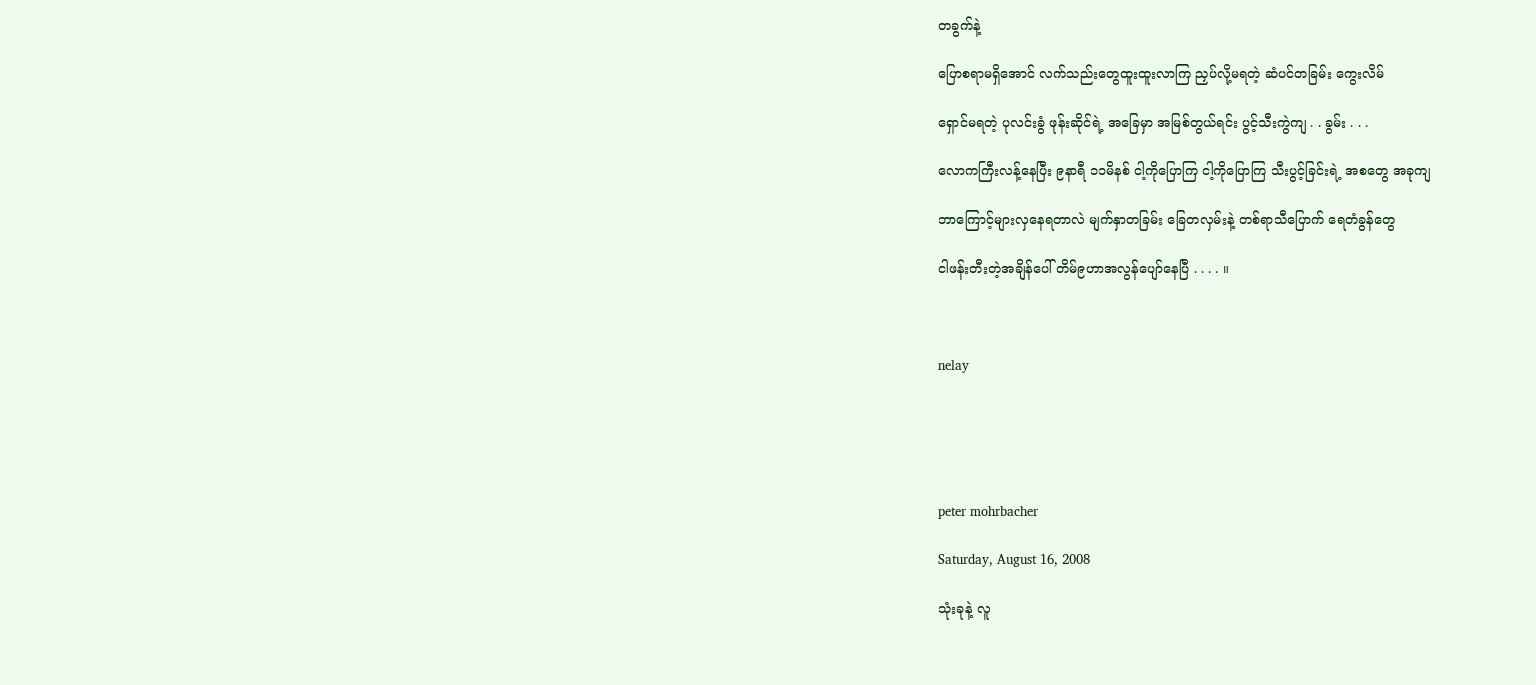တခွက်နဲ့

ပြောစရာမရှိအောင် လက်သည်းတွေထူးထူးလာကြ ညှပ်လို့မရတဲ့ ဆံပင်တခြမ်း ကွေးလိမ်

ရှောင်မရတဲ့ ပုလင်းခွံ ဖုန်းဆိုင်ရဲ့ အခြေမှာ အမြစ်တွယ်ရင်း ပွင့်သီးကွဲကျ . . ခွမ်း . . .

လောကကြီးလန့်နေပြီး ၉နာရီ ၁၁မိနစ် ငါ့ကိုပြောကြ ငါ့ကိုပြောကြ သီးပွင့်ခြင်းရဲ့ အစတွေ အခုကျ

ဘာကြောင့်များလှနေရတာလဲ မျက်နှာတခြမ်း ခြေတလှမ်းနဲ့ တစ်ရာသီပြောက် ရေတံခွန်တွေ

ငါဖန်းတီးတဲ့အချိန်ပေါ် တိမ်၉ဟာအလွန်ပျော်နေပြီ . . . . ။



nelay





peter mohrbacher

Saturday, August 16, 2008

သုံးခုနဲ့ လူ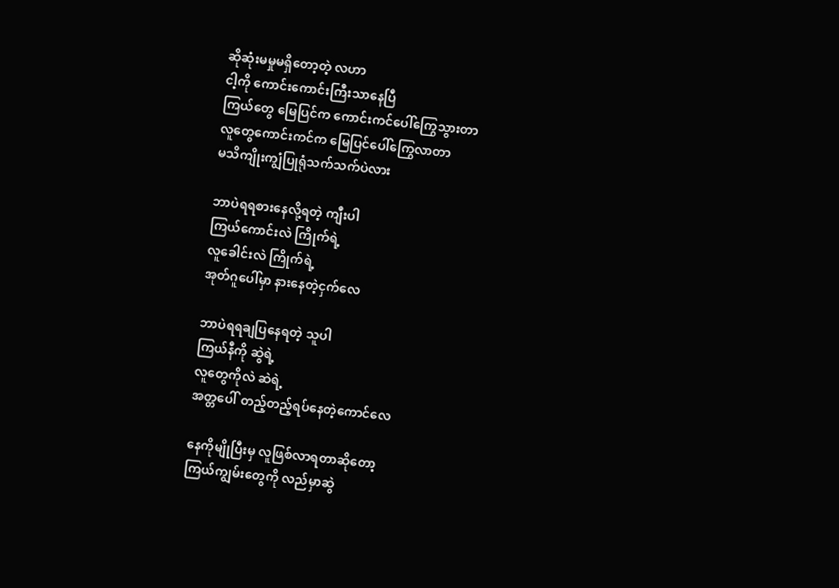ဆိုဆုံးမမှုမရှိတော့တဲ့ လဟာ
ငါ့ကို ကောင်းကောင်းကြီးသာနေပြီ
ကြယ်တွေ မြေပြင်က ကောင်းကင်ပေါ်ကြွေသွားတာ
လူတွေကောင်းကင်က မြေပြင်ပေါ်ကြွေလာတာ
မသိကျိုးကျွံပြုရုံသက်သက်ပဲလား

ဘာပဲရရစားနေလို့ရတဲ့ ကျီးပါ
ကြယ်ကောင်းလဲ ကြိုက်ရဲ့
လူခေါင်းလဲ ကြိုက်ရဲ့
အုတ်ဂူပေါ်မှာ နားနေတဲ့ငှက်လေ

ဘာပဲရရချပြနေရတဲ့ သူပါ
ကြယ်နီကို ဆွဲရဲ့
လူတွေကိုလဲ ဆဲရဲ့
အတ္တပေါ် တည့်တည့်ရပ်နေတဲ့ကောင်လေ

နေကိုမျိုပြီးမှ လူဖြစ်လာရတာဆိုတော့
ကြယ်ကျွမ်းတွေကို လည်မှာဆွဲ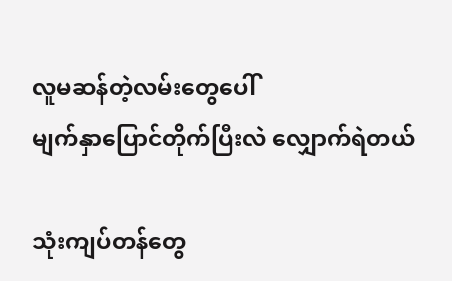လူမဆန်တဲ့လမ်းတွေပေါ်
မျက်နှာပြောင်တိုက်ပြီးလဲ လျှောက်ရဲတယ်

သုံးကျပ်တန်တွေ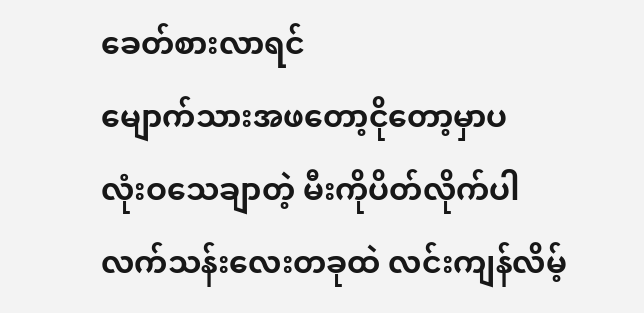ခေတ်စားလာရင်
မျောက်သားအဖတော့ငိုတော့မှာပ
လုံးဝသေချာတဲ့ မီးကိုပိတ်လိုက်ပါ
လက်သန်းလေးတခုထဲ လင်းကျန်လိမ့်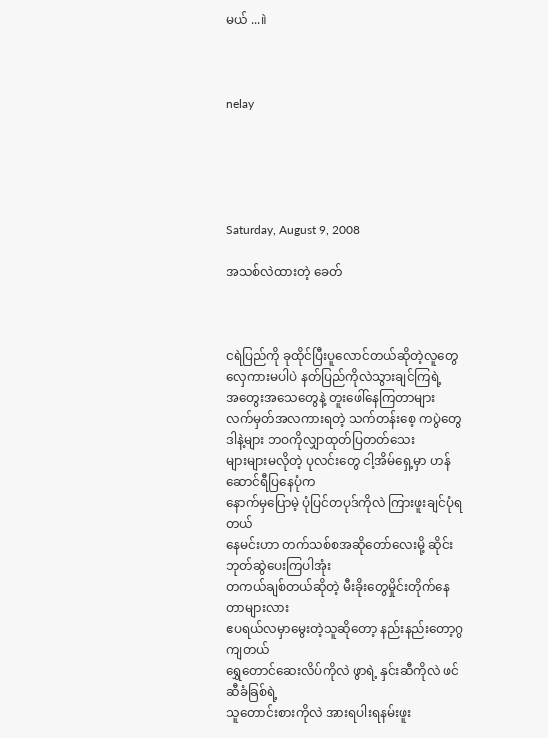မယ် ...။ဲ



nelay





Saturday, August 9, 2008

အသစ်လဲထားတဲ့ ခေတ်



ငရဲပြည်ကို ခုထိုင်ပြီးပူလောင်တယ်ဆိုတဲ့လူတွေ
လှေကားမပါပဲ နတ်ပြည်ကိုလဲသွားချင်ကြရဲ့
အတွေးအသေတွေနဲ့ တူးဖေါ်နေကြတာများ
လက်မှတ်အလကားရတဲ့ သက်တန်းစေ့ ကပွဲတွေ
ဒါနဲ့များ ဘဝကိုလျှာထုတ်ပြတတ်သေး
များများမလိုတဲ့ ပုလင်းတွေ ငါ့အိမ်ရှေ့မှာ ဟန်ဆောင်ရီပြနေပုံက
နောက်မှပြောမဲ့ ပုံပြင်တပုဒ်ကိုလဲ ကြားဖူးချင်ပုံရတယ်
နေမင်းဟာ တက်သစ်စအဆိုတော်လေးမို့ ဆိုင်းဘုတ်ဆွဲပေးကြပါအုံး
တကယ်ချစ်တယ်ဆိုတဲ့ မီးခိုးတွေမှိုင်းတိုက်နေတာများလား
ဧပရယ်လမှာမွေးတဲ့သူဆိုတော့ နည်းနည်းတော့ဂွကျတယ်
ရွှေတောင်ဆေးလိပ်ကိုလဲ ဖွာရဲ့ နှင်းဆီကိုလဲ ဖင်ဆီခံခြစ်ရဲ့
သူတောင်းစားကိုလဲ အားရပါးရနမ်းဖူး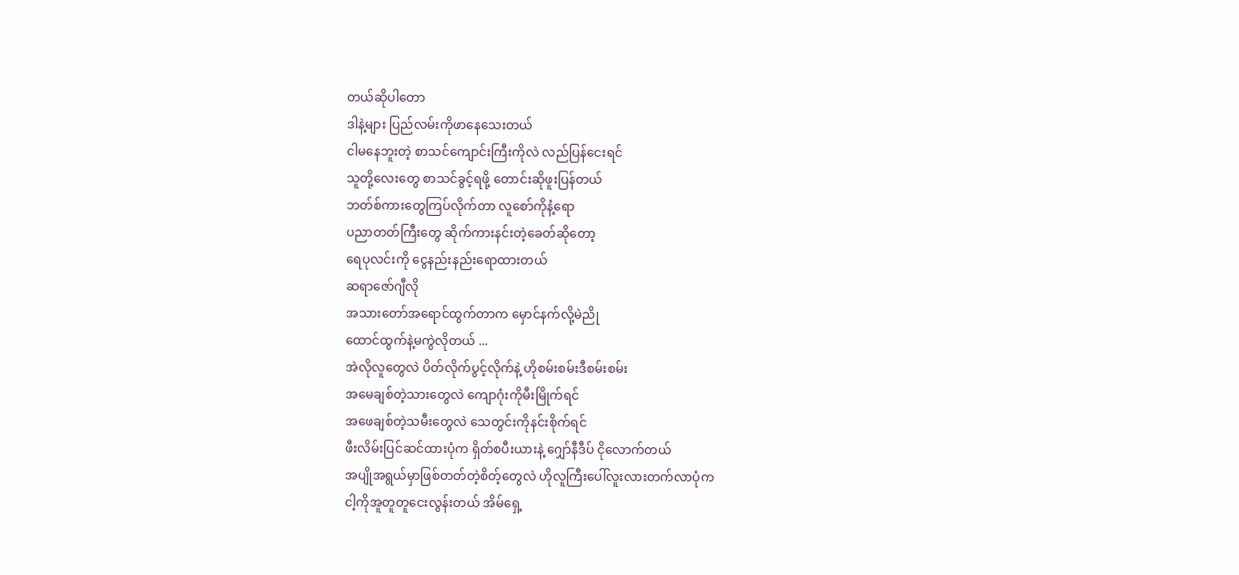တယ်ဆိုပါတော
ဒါနဲ့များ ပြည်လမ်းကိုဖာနေသေးတယ်
ငါမနေဘူးတဲ့ စာသင်ကျောင်းကြီးကိုလဲ လည်ပြန်ငေးရင်
သူတို့လေးတွေ စာသင်ခွင့်ရဖို့ တောင်းဆိုဖူးပြန်တယ်
ဘတ်စ်ကားတွေကြပ်လိုက်တာ လူစော်ကိုနံ့ရော
ပညာတတ်ကြီးတွေ ဆိုက်ကားနင်းတဲ့ခေတ်ဆိုတော့
ရေပုလင်းကို ငွေနည်းနည်းရောထားတယ်
ဆရာဇော်ဂျီလို
အသားတော်အရောင်ထွက်တာက မှောင်နက်လို့မဲညို
ထောင်ထွက်နဲ့မကွဲလိုတယ် ...
အဲလိုလူတွေလဲ ပိတ်လိုက်ပွင့်လိုက်နဲ့ ဟိုစမ်းစမ်းဒီစမ်းစမ်း
အမေချစ်တဲ့သားတွေလဲ ကျောဂုံးကိုမီးမြိုက်ရင်
အဖေချစ်တဲ့သမီးတွေလဲ သေတွင်းကိုနင်းစိုက်ရင်
ဖီးလိမ်းပြင်ဆင်ထားပုံက ရှိတ်စပီးယားနဲ့ ဂျှော်နီဒီပ် ငိုလောက်တယ်
အပျိုအရွယ်မှာဖြစ်တတ်တဲ့စိတ့်တွေလဲ ဟိုလူကြီးပေါ်လူးလားတက်လာပုံက
ငါ့ကိုအူတူတူငေးလွန်းတယ် အိမ်ရှေ့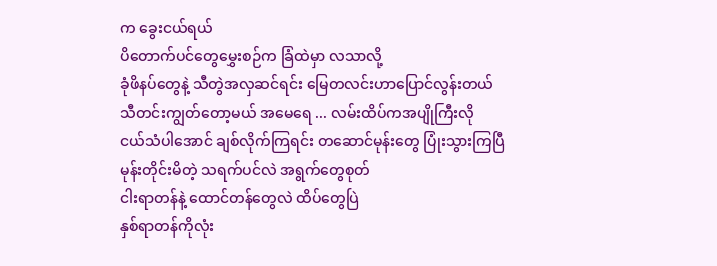က ခွေးငယ်ရယ်
ပိတောက်ပင်တွေမွှေးစဉ်က ခြံထဲမှာ လသာလို့
ခုံဖိနပ်တွေနဲ့ သီတွဲအလှဆင်ရင်း မြေတလင်းဟာပြောင်လွန်းတယ်
သီတင်းကျွတ်တော့မယ် အမေရေ ... လမ်းထိပ်ကအပျိုကြီးလို
ငယ်သံပါအောင် ချစ်လိုက်ကြရင်း တဆောင်မုန်းတွေ ပြုံးသွားကြပြီ
မုန်းတိုင်းမိတဲ့ သရက်ပင်လဲ အရွက်တွေစုတ်
ငါးရာတန်နဲ့ ထောင်တန်တွေလဲ ထိပ်တွေပြဲ
နှစ်ရာတန်ကိုလုံး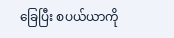ခြေပြီး စပယ်ယာကို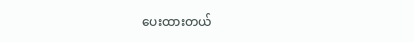ပေးထားတယ်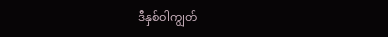ဒီနှစ်ဝါကျွတ်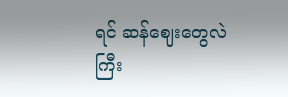ရင် ဆန်ဈေးတွေလဲကြီး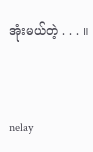အုံးမယ်တဲ့ . . . ။



nelay